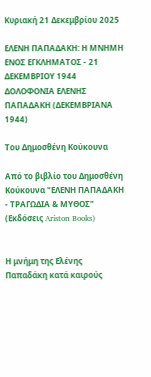Κυριακή 21 Δεκεμβρίου 2025

ΕΛΕΝΗ ΠΑΠΑΔΑΚΗ: Η ΜΝΗΜΗ ΕΝΟΣ ΕΓΚΛΗΜΑΤΟΣ - 21 ΔΕΚΕΜΒΡΙΟΥ 1944 ΔΟΛΟΦΟΝΙΑ ΕΛΕΝΗΣ ΠΑΠΑΔΑΚΗ (ΔΕΚΕΜΒΡΙΑΝΑ 1944)

Του Δημοσθένη Κούκουνα

Από το βιβλίο του Δημοσθένη Κούκουνα "ΕΛΕΝΗ ΠΑΠΑΔΑΚΗ - ΤΡΑΓΩΔΙΑ & ΜΥΘΟΣ" (Εκδόσεις Ariston Books)


Η μνήμη της Ελένης Παπαδάκη κατά καιρούς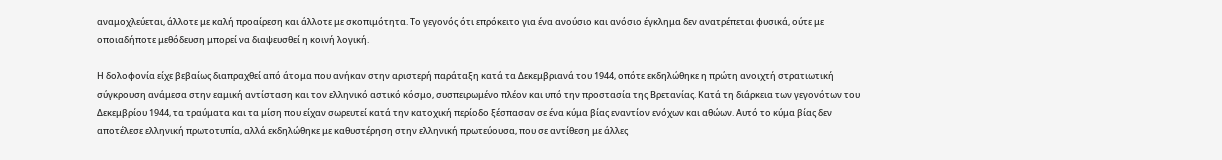αναμοχλεύεται, άλλοτε με καλή προαίρεση και άλλοτε με σκοπιμότητα. Το γεγονός ότι επρόκειτο για ένα ανούσιο και ανόσιο έγκλημα δεν ανατρέπεται φυσικά, ούτε με οποιαδήποτε μεθόδευση μπορεί να διαψευσθεί η κοινή λογική.

Η δολοφονία είχε βεβαίως διαπραχθεί από άτομα που ανήκαν στην αριστερή παράταξη κατά τα Δεκεμβριανά του 1944, οπότε εκδηλώθηκε η πρώτη ανοιχτή στρατιωτική σύγκρουση ανάμεσα στην εαμική αντίσταση και τον ελληνικό αστικό κόσμο, συσπειρωμένο πλέον και υπό την προστασία της Βρετανίας. Κατά τη διάρκεια των γεγονότων του Δεκεμβρίου 1944, τα τραύματα και τα μίση που είχαν σωρευτεί κατά την κατοχική περίοδο ξέσπασαν σε ένα κύμα βίας εναντίον ενόχων και αθώων. Αυτό το κύμα βίας δεν αποτέλεσε ελληνική πρωτοτυπία, αλλά εκδηλώθηκε με καθυστέρηση στην ελληνική πρωτεύουσα, που σε αντίθεση με άλλες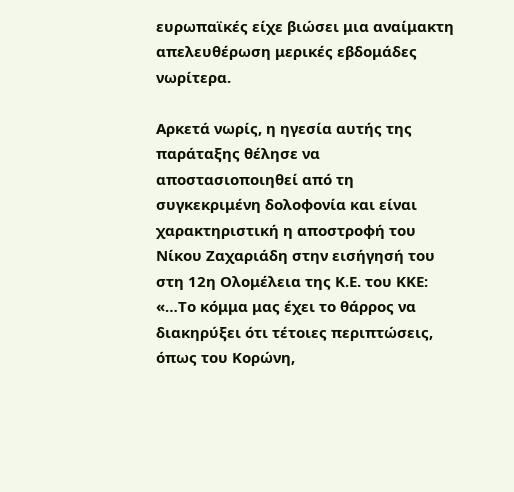ευρωπαϊκές είχε βιώσει μια αναίμακτη απελευθέρωση μερικές εβδομάδες νωρίτερα.

Αρκετά νωρίς, η ηγεσία αυτής της παράταξης θέλησε να αποστασιοποιηθεί από τη συγκεκριμένη δολοφονία και είναι χαρακτηριστική η αποστροφή του Νίκου Ζαχαριάδη στην εισήγησή του στη 12η Ολομέλεια της Κ.Ε. του ΚΚΕ: «…Το κόμμα μας έχει το θάρρος να διακηρύξει ότι τέτοιες περιπτώσεις, όπως του Κορώνη,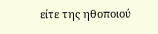είτε της ηθοποιού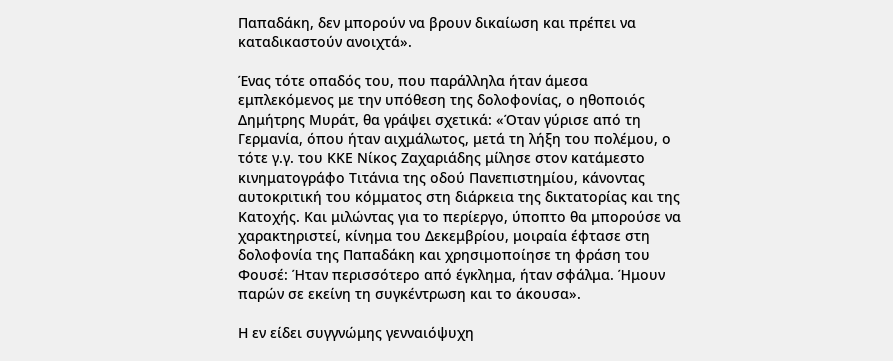Παπαδάκη, δεν μπορούν να βρουν δικαίωση και πρέπει να καταδικαστούν ανοιχτά».

Ένας τότε οπαδός του, που παράλληλα ήταν άμεσα εμπλεκόμενος με την υπόθεση της δολοφονίας, ο ηθοποιός Δημήτρης Μυράτ, θα γράψει σχετικά: «Όταν γύρισε από τη Γερμανία, όπου ήταν αιχμάλωτος, μετά τη λήξη του πολέμου, ο τότε γ.γ. του ΚΚΕ Νίκος Ζαχαριάδης μίλησε στον κατάμεστο κινηματογράφο Τιτάνια της οδού Πανεπιστημίου, κάνοντας αυτοκριτική του κόμματος στη διάρκεια της δικτατορίας και της Κατοχής. Και μιλώντας για το περίεργο, ύποπτο θα μπορούσε να χαρακτηριστεί, κίνημα του Δεκεμβρίου, μοιραία έφτασε στη δολοφονία της Παπαδάκη και χρησιμοποίησε τη φράση του Φουσέ: Ήταν περισσότερο από έγκλημα, ήταν σφάλμα. Ήμουν παρών σε εκείνη τη συγκέντρωση και το άκουσα».

Η εν είδει συγγνώμης γενναιόψυχη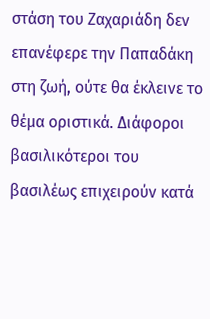στάση του Ζαχαριάδη δεν επανέφερε την Παπαδάκη στη ζωή, ούτε θα έκλεινε το θέμα οριστικά. Διάφοροι βασιλικότεροι του βασιλέως επιχειρούν κατά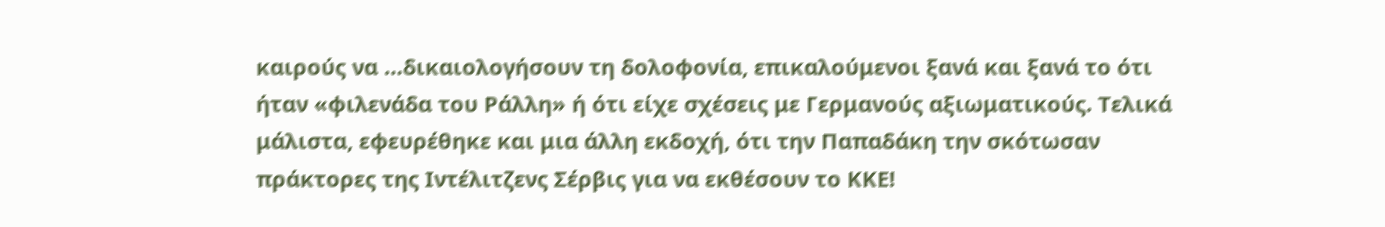καιρούς να …δικαιολογήσουν τη δολοφονία, επικαλούμενοι ξανά και ξανά το ότι ήταν «φιλενάδα του Ράλλη» ή ότι είχε σχέσεις με Γερμανούς αξιωματικούς. Τελικά μάλιστα, εφευρέθηκε και μια άλλη εκδοχή, ότι την Παπαδάκη την σκότωσαν πράκτορες της Ιντέλιτζενς Σέρβις για να εκθέσουν το ΚΚΕ!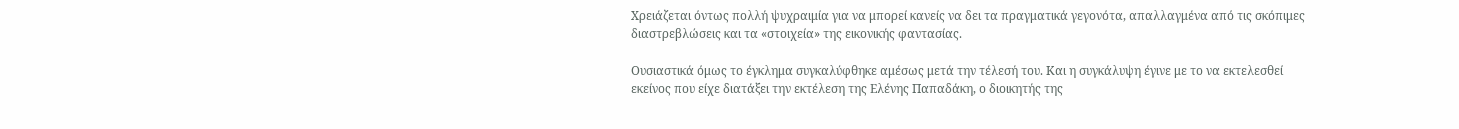Χρειάζεται όντως πολλή ψυχραιμία για να μπορεί κανείς να δει τα πραγματικά γεγονότα, απαλλαγμένα από τις σκόπιμες διαστρεβλώσεις και τα «στοιχεία» της εικονικής φαντασίας.

Ουσιαστικά όμως το έγκλημα συγκαλύφθηκε αμέσως μετά την τέλεσή του. Και η συγκάλυψη έγινε με το να εκτελεσθεί εκείνος που είχε διατάξει την εκτέλεση της Ελένης Παπαδάκη, ο διοικητής της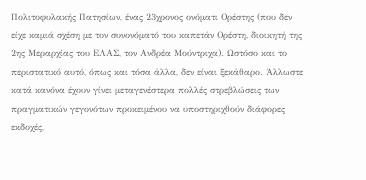Πολιτοφυλακής Πατησίων, ένας 23χρονος ονόματι Ορέστης (που δεν είχε καμιά σχέση με τον συνονόματό του καπετάν Ορέστη, διοικητή της 2ης Μεραρχίας του ΕΛΑΣ, τον Ανδρέα Μούντριχα). Ωστόσο και το περιστατικό αυτό, όπως και τόσα άλλα, δεν είναι ξεκάθαρο. Άλλωστε κατά κανόνα έχουν γίνει μεταγενέστερα πολλές στρεβλώσεις των πραγματικών γεγονότων προκειμένου να υποστηριχθούν διάφορες εκδοχές,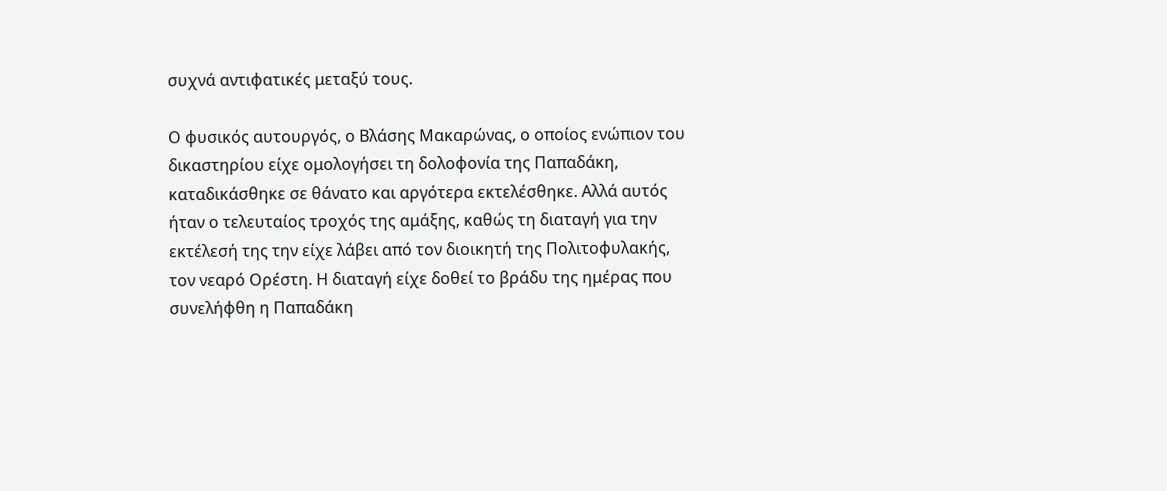συχνά αντιφατικές μεταξύ τους.

Ο φυσικός αυτουργός, ο Βλάσης Μακαρώνας, ο οποίος ενώπιον του δικαστηρίου είχε ομολογήσει τη δολοφονία της Παπαδάκη, καταδικάσθηκε σε θάνατο και αργότερα εκτελέσθηκε. Αλλά αυτός ήταν ο τελευταίος τροχός της αμάξης, καθώς τη διαταγή για την εκτέλεσή της την είχε λάβει από τον διοικητή της Πολιτοφυλακής, τον νεαρό Ορέστη. Η διαταγή είχε δοθεί το βράδυ της ημέρας που συνελήφθη η Παπαδάκη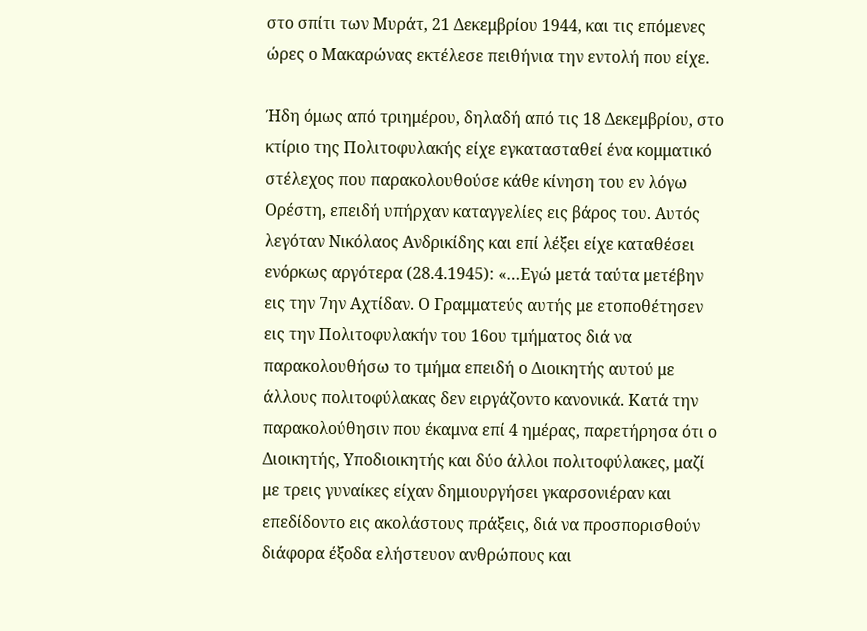στο σπίτι των Μυράτ, 21 Δεκεμβρίου 1944, και τις επόμενες ώρες ο Μακαρώνας εκτέλεσε πειθήνια την εντολή που είχε.

Ήδη όμως από τριημέρου, δηλαδή από τις 18 Δεκεμβρίου, στο κτίριο της Πολιτοφυλακής είχε εγκατασταθεί ένα κομματικό στέλεχος που παρακολουθούσε κάθε κίνηση του εν λόγω Ορέστη, επειδή υπήρχαν καταγγελίες εις βάρος του. Αυτός λεγόταν Νικόλαος Ανδρικίδης και επί λέξει είχε καταθέσει ενόρκως αργότερα (28.4.1945): «…Εγώ μετά ταύτα μετέβην εις την 7ην Αχτίδαν. Ο Γραμματεύς αυτής με ετοποθέτησεν εις την Πολιτοφυλακήν του 16ου τμήματος διά να παρακολουθήσω το τμήμα επειδή ο Διοικητής αυτού με άλλους πολιτοφύλακας δεν ειργάζοντο κανονικά. Κατά την παρακολούθησιν που έκαμνα επί 4 ημέρας, παρετήρησα ότι ο Διοικητής, Υποδιοικητής και δύο άλλοι πολιτοφύλακες, μαζί με τρεις γυναίκες είχαν δημιουργήσει γκαρσονιέραν και επεδίδοντο εις ακολάστους πράξεις, διά να προσπορισθούν διάφορα έξοδα ελήστευον ανθρώπους και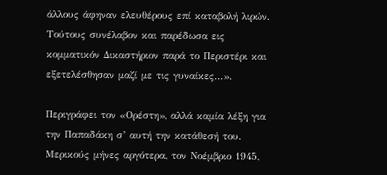άλλους άφηναν ελευθέρους επί καταβολή λιρών. Τούτους συνέλαβον και παρέδωσα εις κομματικόν Δικαστήριον παρά το Περιστέρι και εξετελέσθησαν μαζί με τις γυναίκες…».

Περιγράφει τον «Ορέστη», αλλά καμία λέξη για την Παπαδάκη σ’ αυτή την κατάθεσή του. Μερικούς μήνες αργότερα, τον Νοέμβριο 1945,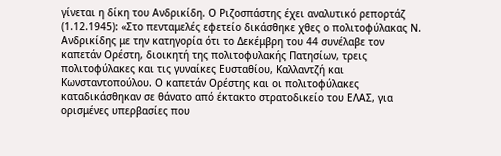γίνεται η δίκη του Ανδρικίδη. Ο Ριζοσπάστης έχει αναλυτικό ρεπορτάζ (1.12.1945): «Στο πενταμελές εφετείο δικάσθηκε χθες ο πολιτοφύλακας Ν. Ανδρικίδης με την κατηγορία ότι το Δεκέμβρη του 44 συνέλαβε τον καπετάν Ορέστη, διοικητή της πολιτοφυλακής Πατησίων, τρεις πολιτοφύλακες και τις γυναίκες Ευσταθίου, Καλλαντζή και Κωνσταντοπούλου. Ο καπετάν Ορέστης και οι πολιτοφύλακες καταδικάσθηκαν σε θάνατο από έκτακτο στρατοδικείο του ΕΛΑΣ, για ορισμένες υπερβασίες που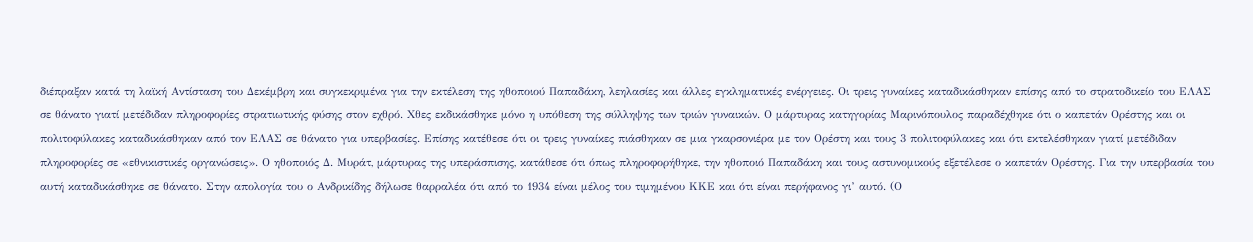διέπραξαν κατά τη λαϊκή Αντίσταση του Δεκέμβρη και συγκεκριμένα για την εκτέλεση της ηθοποιού Παπαδάκη, λεηλασίες και άλλες εγκληματικές ενέργειες. Οι τρεις γυναίκες καταδικάσθηκαν επίσης από το στρατοδικείο του ΕΛΑΣ σε θάνατο γιατί μετέδιδαν πληροφορίες στρατιωτικής φύσης στον εχθρό. Χθες εκδικάσθηκε μόνο η υπόθεση της σύλληψης των τριών γυναικών. Ο μάρτυρας κατηγορίας Μαρινόπουλος παραδέχθηκε ότι ο καπετάν Ορέστης και οι πολιτοφύλακες καταδικάσθηκαν από τον ΕΛΑΣ σε θάνατο για υπερβασίες. Επίσης κατέθεσε ότι οι τρεις γυναίκες πιάσθηκαν σε μια γκαρσονιέρα με τον Ορέστη και τους 3 πολιτοφύλακες και ότι εκτελέσθηκαν γιατί μετέδιδαν πληροφορίες σε «εθνικιστικές οργανώσεις». Ο ηθοποιός Δ. Μυράτ, μάρτυρας της υπεράσπισης, κατάθεσε ότι όπως πληροφορήθηκε, την ηθοποιό Παπαδάκη και τους αστυνομικούς εξετέλεσε ο καπετάν Ορέστης. Για την υπερβασία του αυτή καταδικάσθηκε σε θάνατο. Στην απολογία του ο Ανδρικίδης δήλωσε θαρραλέα ότι από το 1934 είναι μέλος του τιμημένου ΚΚΕ και ότι είναι περήφανος γι’ αυτό. (Ο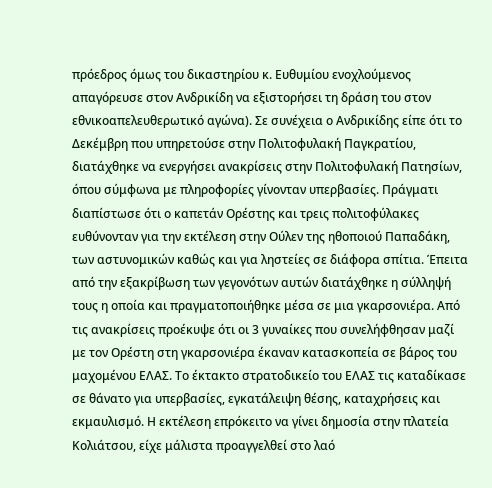πρόεδρος όμως του δικαστηρίου κ. Ευθυμίου ενοχλούμενος απαγόρευσε στον Ανδρικίδη να εξιστορήσει τη δράση του στον εθνικοαπελευθερωτικό αγώνα). Σε συνέχεια ο Ανδρικίδης είπε ότι το Δεκέμβρη που υπηρετούσε στην Πολιτοφυλακή Παγκρατίου, διατάχθηκε να ενεργήσει ανακρίσεις στην Πολιτοφυλακή Πατησίων, όπου σύμφωνα με πληροφορίες γίνονταν υπερβασίες. Πράγματι διαπίστωσε ότι ο καπετάν Ορέστης και τρεις πολιτοφύλακες ευθύνονταν για την εκτέλεση στην Ούλεν της ηθοποιού Παπαδάκη, των αστυνομικών καθώς και για ληστείες σε διάφορα σπίτια. Έπειτα από την εξακρίβωση των γεγονότων αυτών διατάχθηκε η σύλληψή τους η οποία και πραγματοποιήθηκε μέσα σε μια γκαρσονιέρα. Από τις ανακρίσεις προέκυψε ότι οι 3 γυναίκες που συνελήφθησαν μαζί με τον Ορέστη στη γκαρσονιέρα έκαναν κατασκοπεία σε βάρος του μαχομένου ΕΛΑΣ. Το έκτακτο στρατοδικείο του ΕΛΑΣ τις καταδίκασε σε θάνατο για υπερβασίες, εγκατάλειψη θέσης, καταχρήσεις και εκμαυλισμό. Η εκτέλεση επρόκειτο να γίνει δημοσία στην πλατεία Κολιάτσου, είχε μάλιστα προαγγελθεί στο λαό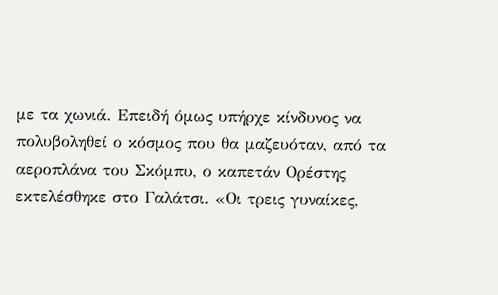με τα χωνιά. Επειδή όμως υπήρχε κίνδυνος να πολυβοληθεί ο κόσμος που θα μαζευόταν, από τα αεροπλάνα του Σκόμπυ, ο καπετάν Ορέστης εκτελέσθηκε στο Γαλάτσι. «Οι τρεις γυναίκες,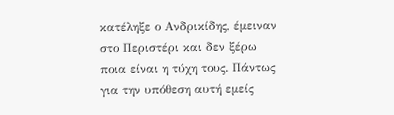κατέληξε ο Ανδρικίδης, έμειναν στο Περιστέρι και δεν ξέρω ποια είναι η τύχη τους. Πάντως για την υπόθεση αυτή εμείς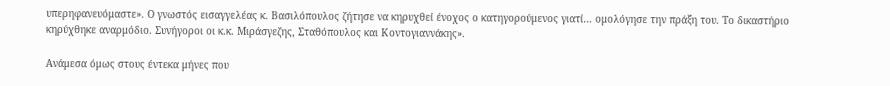υπερηφανευόμαστε». Ο γνωστός εισαγγελέας κ. Βασιλόπουλος ζήτησε να κηρυχθεί ένοχος ο κατηγορούμενος γιατί… ομολόγησε την πράξη του. Το δικαστήριο κηρύχθηκε αναρμόδιο. Συνήγοροι οι κ.κ. Μιράσγεζης, Σταθόπουλος και Κοντογιαννάκης».

Ανάμεσα όμως στους έντεκα μήνες που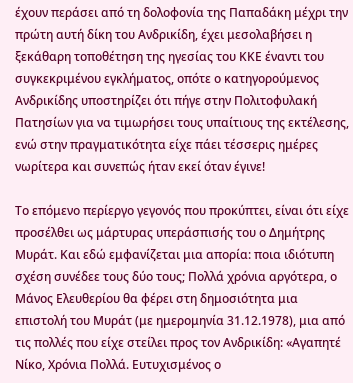έχουν περάσει από τη δολοφονία της Παπαδάκη μέχρι την πρώτη αυτή δίκη του Ανδρικίδη, έχει μεσολαβήσει η ξεκάθαρη τοποθέτηση της ηγεσίας του ΚΚΕ έναντι του συγκεκριμένου εγκλήματος, οπότε ο κατηγορούμενος Ανδρικίδης υποστηρίζει ότι πήγε στην Πολιτοφυλακή Πατησίων για να τιμωρήσει τους υπαίτιους της εκτέλεσης, ενώ στην πραγματικότητα είχε πάει τέσσερις ημέρες νωρίτερα και συνεπώς ήταν εκεί όταν έγινε!

Το επόμενο περίεργο γεγονός που προκύπτει, είναι ότι είχε προσέλθει ως μάρτυρας υπεράσπισής του ο Δημήτρης Μυράτ. Και εδώ εμφανίζεται μια απορία: ποια ιδιότυπη σχέση συνέδεε τους δύο τους; Πολλά χρόνια αργότερα, ο Μάνος Ελευθερίου θα φέρει στη δημοσιότητα μια επιστολή του Μυράτ (με ημερομηνία 31.12.1978), μια από τις πολλές που είχε στείλει προς τον Ανδρικίδη: «Αγαπητέ Νίκο, Χρόνια Πολλά. Ευτυχισμένος ο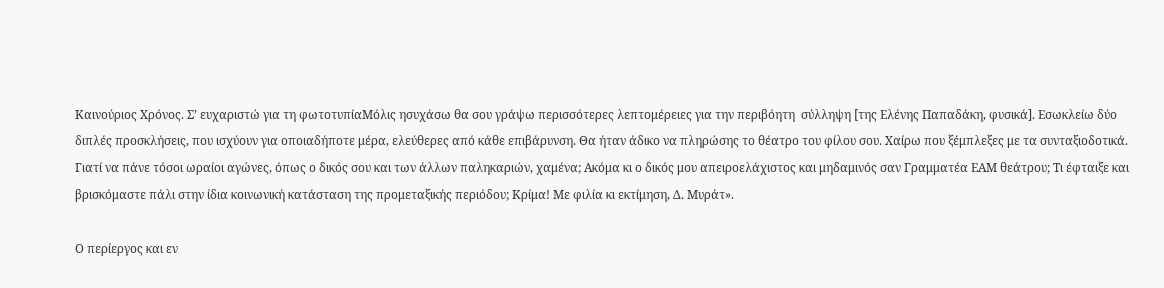Καινούριος Χρόνος. Σʼ ευχαριστώ για τη φωτοτυπίαΜόλις ησυχάσω θα σου γράψω περισσότερες λεπτομέρειες για την περιβόητη  σύλληψη [της Ελένης Παπαδάκη, φυσικά]. Εσωκλείω δύο διπλές προσκλήσεις, που ισχύουν για οποιαδήποτε μέρα, ελεύθερες από κάθε επιβάρυνση. Θα ήταν άδικο να πληρώσης το θέατρο του φίλου σου. Χαίρω που ξέμπλεξες με τα συνταξιοδοτικά. Γιατί να πάνε τόσοι ωραίοι αγώνες, όπως ο δικός σου και των άλλων παληκαριών, χαμένα; Ακόμα κι ο δικός μου απειροελάχιστος και μηδαμινός σαν Γραμματέα ΕΑΜ θεάτρου; Τι έφταιξε και βρισκόμαστε πάλι στην ίδια κοινωνική κατάσταση της προμεταξικής περιόδου; Κρίμα! Με φιλία κι εκτίμηση, Δ. Μυράτ».

Ο περίεργος και εν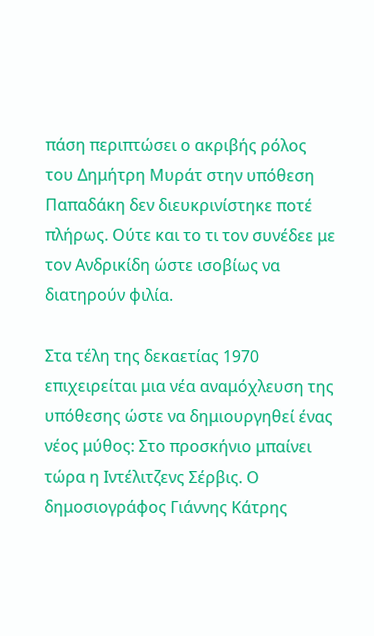πάση περιπτώσει ο ακριβής ρόλος του Δημήτρη Μυράτ στην υπόθεση Παπαδάκη δεν διευκρινίστηκε ποτέ πλήρως. Ούτε και το τι τον συνέδεε με τον Ανδρικίδη ώστε ισοβίως να διατηρούν φιλία.

Στα τέλη της δεκαετίας 1970 επιχειρείται μια νέα αναμόχλευση της υπόθεσης ώστε να δημιουργηθεί ένας νέος μύθος: Στο προσκήνιο μπαίνει τώρα η Ιντέλιτζενς Σέρβις. Ο δημοσιογράφος Γιάννης Κάτρης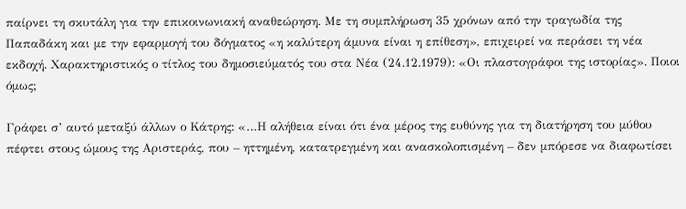παίρνει τη σκυτάλη για την επικοινωνιακή αναθεώρηση. Με τη συμπλήρωση 35 χρόνων από την τραγωδία της Παπαδάκη και με την εφαρμογή του δόγματος «η καλύτερη άμυνα είναι η επίθεση», επιχειρεί να περάσει τη νέα εκδοχή. Χαρακτηριστικός ο τίτλος του δημοσιεύματός του στα Νέα (24.12.1979): «Οι πλαστογράφοι της ιστορίας». Ποιοι όμως;

Γράφει σ’ αυτό μεταξύ άλλων ο Κάτρης: «…Η αλήθεια είναι ότι ένα μέρος της ευθύνης για τη διατήρηση του μύθου πέφτει στους ώμους της Αριστεράς, που – ηττημένη, κατατρεγμένη και ανασκολοπισμένη – δεν μπόρεσε να διαφωτίσει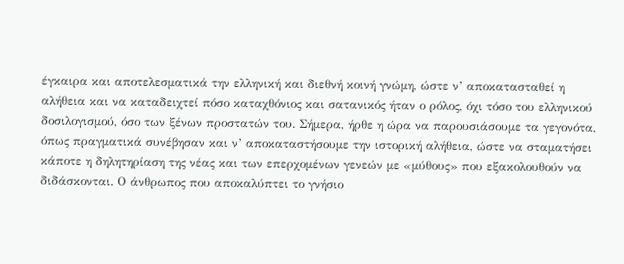έγκαιρα και αποτελεσματικά την ελληνική και διεθνή κοινή γνώμη, ώστε ν’ αποκατασταθεί η αλήθεια και να καταδειχτεί πόσο καταχθόνιος και σατανικός ήταν ο ρόλος, όχι τόσο του ελληνικού δοσιλογισμού, όσο των ξένων προστατών του. Σήμερα, ήρθε η ώρα να παρουσιάσουμε τα γεγονότα, όπως πραγματικά συνέβησαν και ν’ αποκαταστήσουμε την ιστορική αλήθεια, ώστε να σταματήσει κάποτε η δηλητηρίαση της νέας και των επερχομένων γενεών με «μύθους» που εξακολουθούν να διδάσκονται. Ο άνθρωπος που αποκαλύπτει το γνήσιο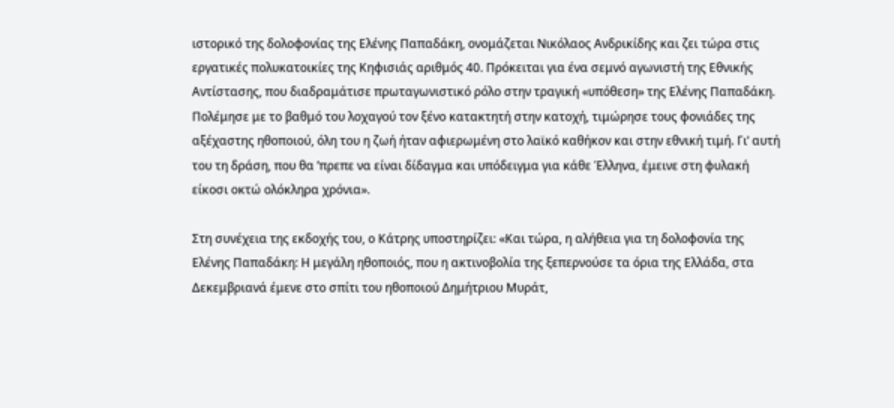ιστορικό της δολοφονίας της Ελένης Παπαδάκη, ονομάζεται Νικόλαος Ανδρικίδης και ζει τώρα στις εργατικές πολυκατοικίες της Κηφισιάς αριθμός 40. Πρόκειται για ένα σεμνό αγωνιστή της Εθνικής Αντίστασης, που διαδραμάτισε πρωταγωνιστικό ρόλο στην τραγική «υπόθεση» της Ελένης Παπαδάκη. Πολέμησε με το βαθμό του λοχαγού τον ξένο κατακτητή στην κατοχή, τιμώρησε τους φονιάδες της αξέχαστης ηθοποιού, όλη του η ζωή ήταν αφιερωμένη στο λαϊκό καθήκον και στην εθνική τιμή. Γι’ αυτή του τη δράση, που θα ’πρεπε να είναι δίδαγμα και υπόδειγμα για κάθε Έλληνα, έμεινε στη φυλακή είκοσι οκτώ ολόκληρα χρόνια».

Στη συνέχεια της εκδοχής του, ο Κάτρης υποστηρίζει: «Και τώρα, η αλήθεια για τη δολοφονία της Ελένης Παπαδάκη: Η μεγάλη ηθοποιός, που η ακτινοβολία της ξεπερνούσε τα όρια της Ελλάδα, στα Δεκεμβριανά έμενε στο σπίτι του ηθοποιού Δημήτριου Μυράτ,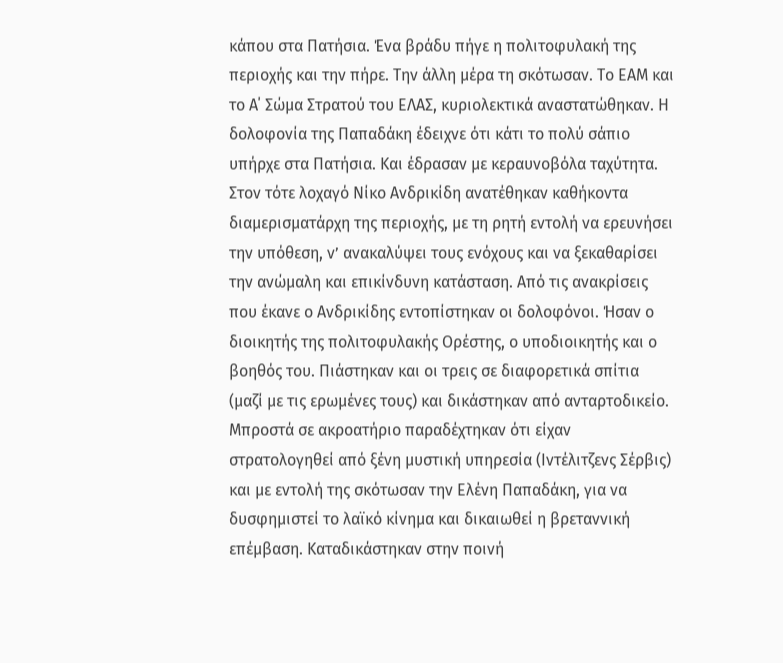κάπου στα Πατήσια. Ένα βράδυ πήγε η πολιτοφυλακή της περιοχής και την πήρε. Την άλλη μέρα τη σκότωσαν. Το ΕΑΜ και το Α΄ Σώμα Στρατού του ΕΛΑΣ, κυριολεκτικά αναστατώθηκαν. Η δολοφονία της Παπαδάκη έδειχνε ότι κάτι το πολύ σάπιο υπήρχε στα Πατήσια. Και έδρασαν με κεραυνοβόλα ταχύτητα. Στον τότε λοχαγό Νίκο Ανδρικίδη ανατέθηκαν καθήκοντα διαμερισματάρχη της περιοχής, με τη ρητή εντολή να ερευνήσει την υπόθεση, ν’ ανακαλύψει τους ενόχους και να ξεκαθαρίσει την ανώμαλη και επικίνδυνη κατάσταση. Από τις ανακρίσεις που έκανε ο Ανδρικίδης εντοπίστηκαν οι δολοφόνοι. Ήσαν ο διοικητής της πολιτοφυλακής Ορέστης, ο υποδιοικητής και ο βοηθός του. Πιάστηκαν και οι τρεις σε διαφορετικά σπίτια (μαζί με τις ερωμένες τους) και δικάστηκαν από ανταρτοδικείο. Μπροστά σε ακροατήριο παραδέχτηκαν ότι είχαν στρατολογηθεί από ξένη μυστική υπηρεσία (Ιντέλιτζενς Σέρβις) και με εντολή της σκότωσαν την Ελένη Παπαδάκη, για να δυσφημιστεί το λαϊκό κίνημα και δικαιωθεί η βρεταννική επέμβαση. Καταδικάστηκαν στην ποινή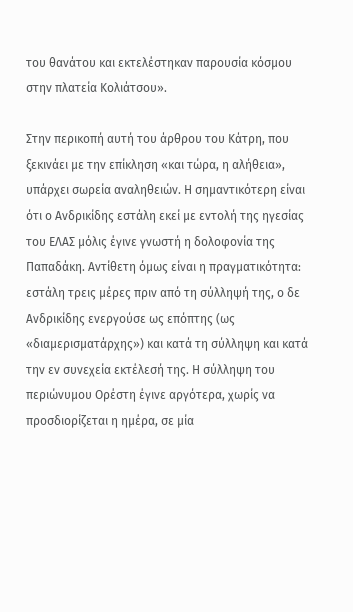του θανάτου και εκτελέστηκαν παρουσία κόσμου στην πλατεία Κολιάτσου».

Στην περικοπή αυτή του άρθρου του Κάτρη, που ξεκινάει με την επίκληση «και τώρα, η αλήθεια», υπάρχει σωρεία αναληθειών. Η σημαντικότερη είναι ότι ο Ανδρικίδης εστάλη εκεί με εντολή της ηγεσίας του ΕΛΑΣ μόλις έγινε γνωστή η δολοφονία της Παπαδάκη. Αντίθετη όμως είναι η πραγματικότητα: εστάλη τρεις μέρες πριν από τη σύλληψή της, ο δε Ανδρικίδης ενεργούσε ως επόπτης (ως «διαμερισματάρχης») και κατά τη σύλληψη και κατά την εν συνεχεία εκτέλεσή της. Η σύλληψη του περιώνυμου Ορέστη έγινε αργότερα, χωρίς να προσδιορίζεται η ημέρα, σε μία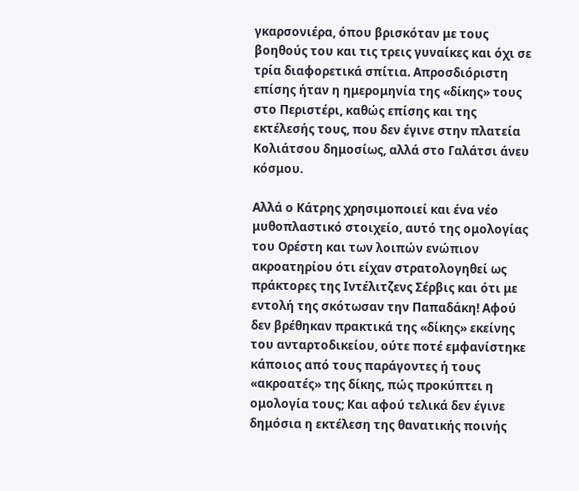γκαρσονιέρα, όπου βρισκόταν με τους βοηθούς του και τις τρεις γυναίκες και όχι σε τρία διαφορετικά σπίτια. Απροσδιόριστη επίσης ήταν η ημερομηνία της «δίκης» τους στο Περιστέρι, καθώς επίσης και της εκτέλεσής τους, που δεν έγινε στην πλατεία Κολιάτσου δημοσίως, αλλά στο Γαλάτσι άνευ κόσμου.

Αλλά ο Κάτρης χρησιμοποιεί και ένα νέο μυθοπλαστικό στοιχείο, αυτό της ομολογίας του Ορέστη και των λοιπών ενώπιον ακροατηρίου ότι είχαν στρατολογηθεί ως πράκτορες της Ιντέλιτζενς Σέρβις και ότι με εντολή της σκότωσαν την Παπαδάκη! Αφού δεν βρέθηκαν πρακτικά της «δίκης» εκείνης του ανταρτοδικείου, ούτε ποτέ εμφανίστηκε κάποιος από τους παράγοντες ή τους «ακροατές» της δίκης, πώς προκύπτει η ομολογία τους; Και αφού τελικά δεν έγινε δημόσια η εκτέλεση της θανατικής ποινής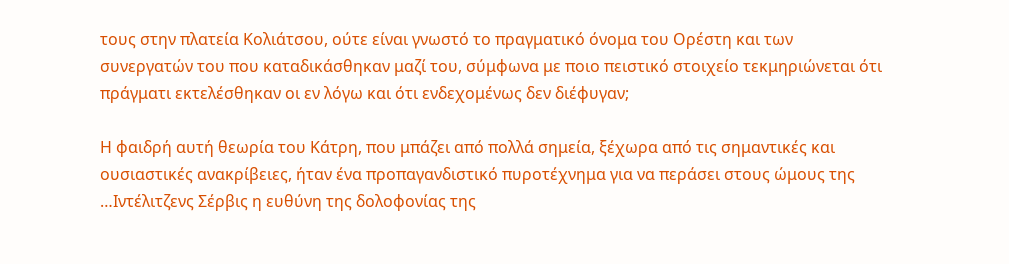τους στην πλατεία Κολιάτσου, ούτε είναι γνωστό το πραγματικό όνομα του Ορέστη και των συνεργατών του που καταδικάσθηκαν μαζί του, σύμφωνα με ποιο πειστικό στοιχείο τεκμηριώνεται ότι πράγματι εκτελέσθηκαν οι εν λόγω και ότι ενδεχομένως δεν διέφυγαν;

Η φαιδρή αυτή θεωρία του Κάτρη, που μπάζει από πολλά σημεία, ξέχωρα από τις σημαντικές και ουσιαστικές ανακρίβειες, ήταν ένα προπαγανδιστικό πυροτέχνημα για να περάσει στους ώμους της …Ιντέλιτζενς Σέρβις η ευθύνη της δολοφονίας της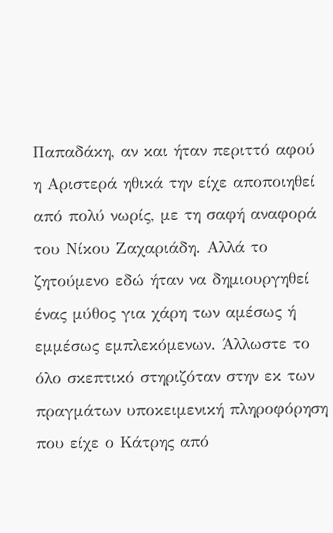Παπαδάκη, αν και ήταν περιττό αφού η Αριστερά ηθικά την είχε αποποιηθεί από πολύ νωρίς, με τη σαφή αναφορά του Νίκου Ζαχαριάδη. Αλλά το ζητούμενο εδώ ήταν να δημιουργηθεί ένας μύθος για χάρη των αμέσως ή εμμέσως εμπλεκόμενων. Άλλωστε το όλο σκεπτικό στηριζόταν στην εκ των πραγμάτων υποκειμενική πληροφόρηση που είχε ο Κάτρης από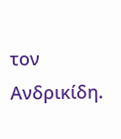τον Ανδρικίδη.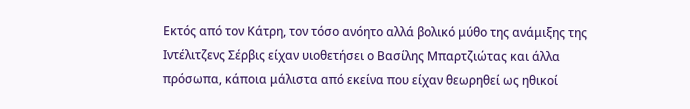Εκτός από τον Κάτρη, τον τόσο ανόητο αλλά βολικό μύθο της ανάμιξης της Ιντέλιτζενς Σέρβις είχαν υιοθετήσει ο Βασίλης Μπαρτζιώτας και άλλα πρόσωπα, κάποια μάλιστα από εκείνα που είχαν θεωρηθεί ως ηθικοί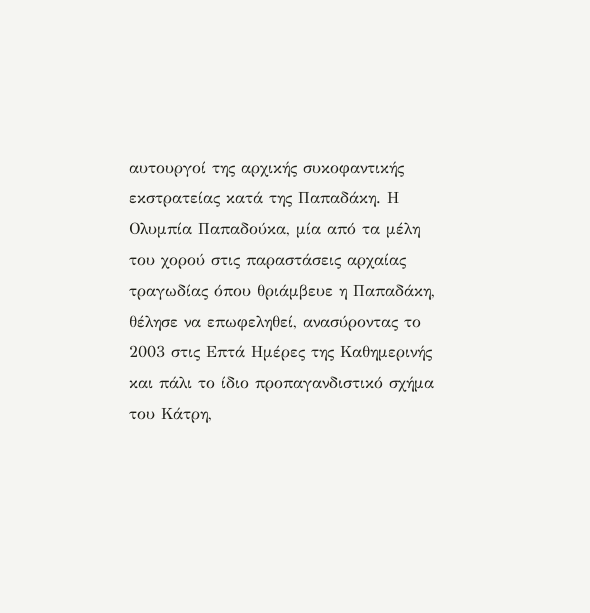αυτουργοί της αρχικής συκοφαντικής εκστρατείας κατά της Παπαδάκη. Η Ολυμπία Παπαδούκα, μία από τα μέλη του χορού στις παραστάσεις αρχαίας τραγωδίας όπου θριάμβευε η Παπαδάκη, θέλησε να επωφεληθεί, ανασύροντας το 2003 στις Επτά Ημέρες της Καθημερινής και πάλι το ίδιο προπαγανδιστικό σχήμα του Κάτρη,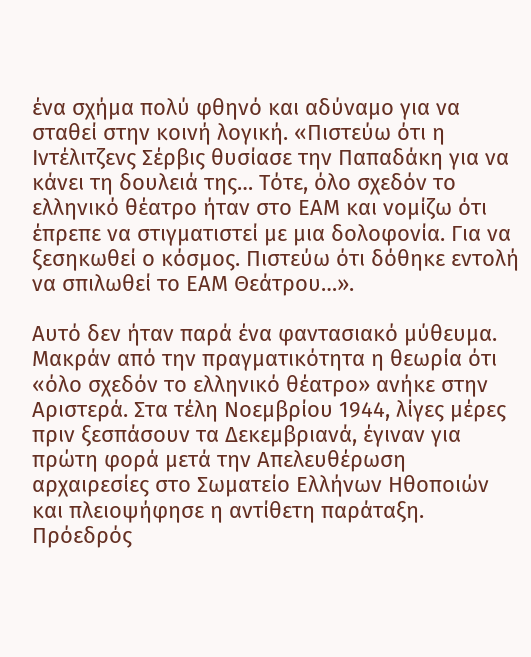ένα σχήμα πολύ φθηνό και αδύναμο για να σταθεί στην κοινή λογική. «Πιστεύω ότι η Ιντέλιτζενς Σέρβις θυσίασε την Παπαδάκη για να κάνει τη δουλειά της… Τότε, όλο σχεδόν το ελληνικό θέατρο ήταν στο ΕΑΜ και νομίζω ότι έπρεπε να στιγματιστεί με μια δολοφονία. Για να ξεσηκωθεί ο κόσμος. Πιστεύω ότι δόθηκε εντολή να σπιλωθεί το ΕΑΜ Θεάτρου…».

Αυτό δεν ήταν παρά ένα φαντασιακό μύθευμα. Μακράν από την πραγματικότητα η θεωρία ότι «όλο σχεδόν το ελληνικό θέατρο» ανήκε στην Αριστερά. Στα τέλη Νοεμβρίου 1944, λίγες μέρες πριν ξεσπάσουν τα Δεκεμβριανά, έγιναν για πρώτη φορά μετά την Απελευθέρωση αρχαιρεσίες στο Σωματείο Ελλήνων Ηθοποιών και πλειοψήφησε η αντίθετη παράταξη. Πρόεδρός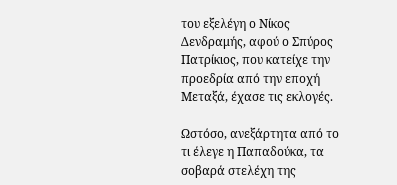του εξελέγη ο Νίκος Δενδραμής, αφού ο Σπύρος Πατρίκιος, που κατείχε την προεδρία από την εποχή Μεταξά, έχασε τις εκλογές.

Ωστόσο, ανεξάρτητα από το τι έλεγε η Παπαδούκα, τα σοβαρά στελέχη της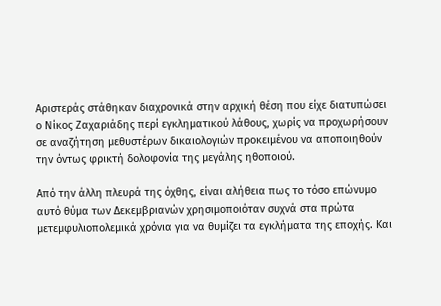Αριστεράς στάθηκαν διαχρονικά στην αρχική θέση που είχε διατυπώσει ο Νίκος Ζαχαριάδης περί εγκληματικού λάθους, χωρίς να προχωρήσουν σε αναζήτηση μεθυστέρων δικαιολογιών προκειμένου να αποποιηθούν την όντως φρικτή δολοφονία της μεγάλης ηθοποιού.

Από την άλλη πλευρά της όχθης, είναι αλήθεια πως το τόσο επώνυμο αυτό θύμα των Δεκεμβριανών χρησιμοποιόταν συχνά στα πρώτα μετεμφυλιοπολεμικά χρόνια για να θυμίζει τα εγκλήματα της εποχής. Και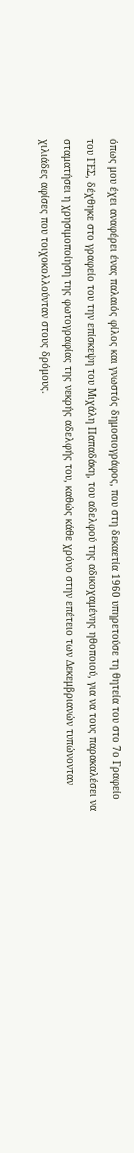όπως μου έχει αναφέρει ένας παλαιός φίλος και γνωστός δημοσιογράφος, που στη δεκαετία 1960 υπηρετούσε τη θητεία του στο 7ο Γραφείο του ΓΕΣ, δέχθηκε στο γραφείο του την επίσκεψη του Μιχάλη Παπαδάκη, του αδελφού της αδικοχαμένης ηθοποιού, για να τους παρακαλέσει να σταματήσει η χρησιμοποίηση της φωτογραφίας της νεκρής αδελφής του, καθώς κάθε χρόνο στην επέτειο των Δεκεμβριανών τυπώνονταν χιλιάδες αφίσες που τοιχοκολλούνταν στους δρόμους.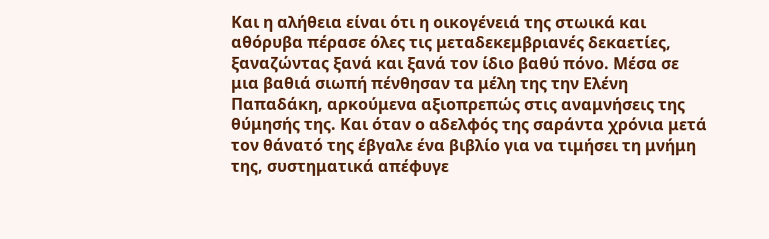Και η αλήθεια είναι ότι η οικογένειά της στωικά και αθόρυβα πέρασε όλες τις μεταδεκεμβριανές δεκαετίες, ξαναζώντας ξανά και ξανά τον ίδιο βαθύ πόνο. Μέσα σε μια βαθιά σιωπή πένθησαν τα μέλη της την Ελένη Παπαδάκη, αρκούμενα αξιοπρεπώς στις αναμνήσεις της θύμησής της. Και όταν ο αδελφός της σαράντα χρόνια μετά τον θάνατό της έβγαλε ένα βιβλίο για να τιμήσει τη μνήμη της, συστηματικά απέφυγε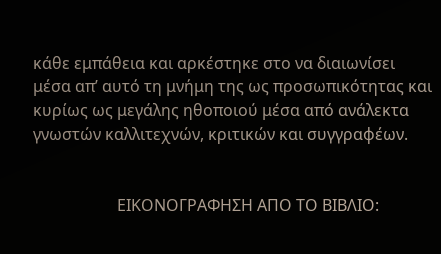κάθε εμπάθεια και αρκέστηκε στο να διαιωνίσει μέσα απ’ αυτό τη μνήμη της ως προσωπικότητας και κυρίως ως μεγάλης ηθοποιού μέσα από ανάλεκτα γνωστών καλλιτεχνών, κριτικών και συγγραφέων.


                     ΕΙΚΟΝΟΓΡΑΦΗΣΗ ΑΠΟ ΤΟ ΒΙΒΛΙΟ: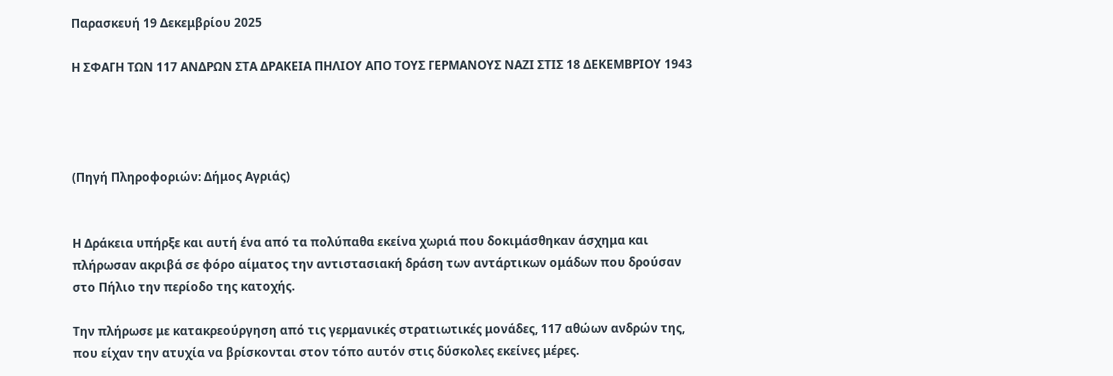Παρασκευή 19 Δεκεμβρίου 2025

Η ΣΦΑΓΗ ΤΩΝ 117 ΑΝΔΡΩΝ ΣΤΑ ΔΡΑΚΕΙΑ ΠΗΛΙΟΥ ΑΠΟ ΤΟΥΣ ΓΕΡΜΑΝΟΥΣ ΝΑΖΙ ΣΤΙΣ 18 ΔΕΚΕΜΒΡΙΟΥ 1943




(Πηγή Πληροφοριών: Δήμος Αγριάς)


Η Δράκεια υπήρξε και αυτή ένα από τα πολύπαθα εκείνα χωριά που δοκιμάσθηκαν άσχημα και πλήρωσαν ακριβά σε φόρο αίματος την αντιστασιακή δράση των αντάρτικων ομάδων που δρούσαν στο Πήλιο την περίοδο της κατοχής.

Την πλήρωσε με κατακρεούργηση από τις γερμανικές στρατιωτικές μονάδες, 117 αθώων ανδρών της, που είχαν την ατυχία να βρίσκονται στον τόπο αυτόν στις δύσκολες εκείνες μέρες.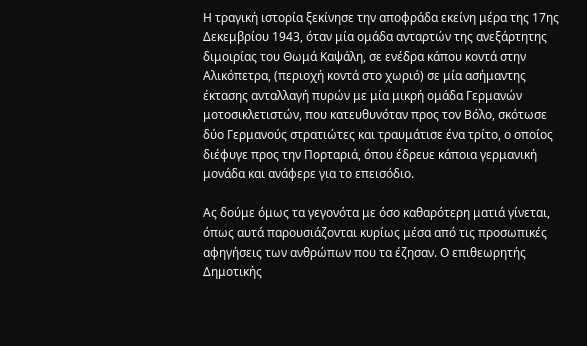Η τραγική ιστορία ξεκίνησε την αποφράδα εκείνη μέρα της 17ης Δεκεμβρίου 1943, όταν μία ομάδα ανταρτών της ανεξάρτητης διμοιρίας του Θωμά Καψάλη, σε ενέδρα κάπου κοντά στην Αλικόπετρα, (περιοχή κοντά στο χωριό) σε μία ασήμαντης έκτασης ανταλλαγή πυρών με μία μικρή ομάδα Γερμανών μοτοσικλετιστών, που κατευθυνόταν προς τον Βόλο, σκότωσε δύο Γερμανούς στρατιώτες και τραυμάτισε ένα τρίτο, ο οποίος διέφυγε προς την Πορταριά, όπου έδρευε κάποια γερμανική μονάδα και ανάφερε για το επεισόδιο.

Ας δούμε όμως τα γεγονότα με όσο καθαρότερη ματιά γίνεται, όπως αυτά παρουσιάζονται κυρίως μέσα από τις προσωπικές αφηγήσεις των ανθρώπων που τα έζησαν. Ο επιθεωρητής Δημοτικής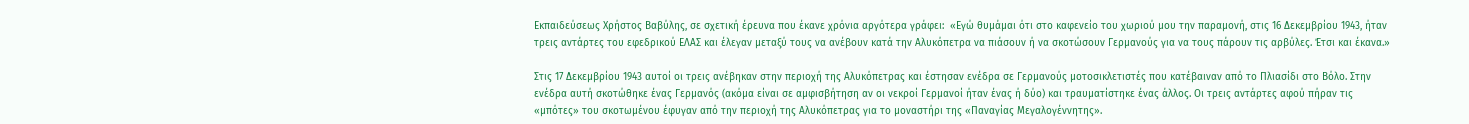Εκπαιδεύσεως Χρήστος Βαβύλης, σε σχετική έρευνα που έκανε χρόνια αργότερα γράφει:  «Εγώ θυμάμαι ότι στο καφενείο του χωριού μου την παραμονή, στις 16 Δεκεμβρίου 1943, ήταν τρεις αντάρτες του εφεδρικού ΕΛΑΣ και έλεγαν μεταξύ τους να ανέβουν κατά την Αλυκόπετρα να πιάσουν ή να σκοτώσουν Γερμανούς για να τους πάρουν τις αρβύλες. Έτσι και έκανα.»

Στις 17 Δεκεμβρίου 1943 αυτοί οι τρεις ανέβηκαν στην περιοχή της Αλυκόπετρας και έστησαν ενέδρα σε Γερμανούς μοτοσικλετιστές που κατέβαιναν από το Πλιασίδι στο Βόλο. Στην ενέδρα αυτή σκοτώθηκε ένας Γερμανός (ακόμα είναι σε αμφισβήτηση αν οι νεκροί Γερμανοί ήταν ένας ή δύο) και τραυματίστηκε ένας άλλος. Οι τρεις αντάρτες αφού πήραν τις «μπότες» του σκοτωμένου έφυγαν από την περιοχή της Αλυκόπετρας για το μοναστήρι της «Παναγίας Μεγαλογέννητης».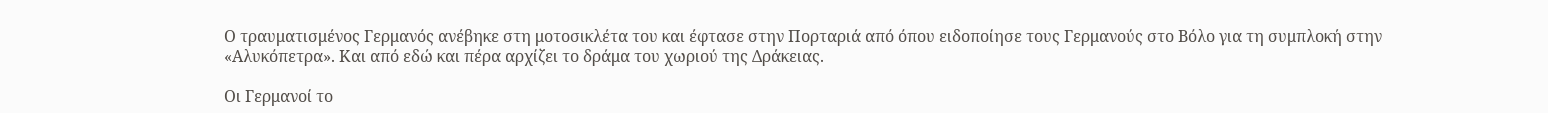Ο τραυματισμένος Γερμανός ανέβηκε στη μοτοσικλέτα του και έφτασε στην Πορταριά από όπου ειδοποίησε τους Γερμανούς στο Βόλο για τη συμπλοκή στην «Αλυκόπετρα». Και από εδώ και πέρα αρχίζει το δράμα του χωριού της Δράκειας.

Οι Γερμανοί το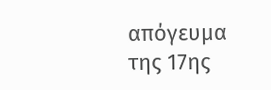απόγευμα της 17ης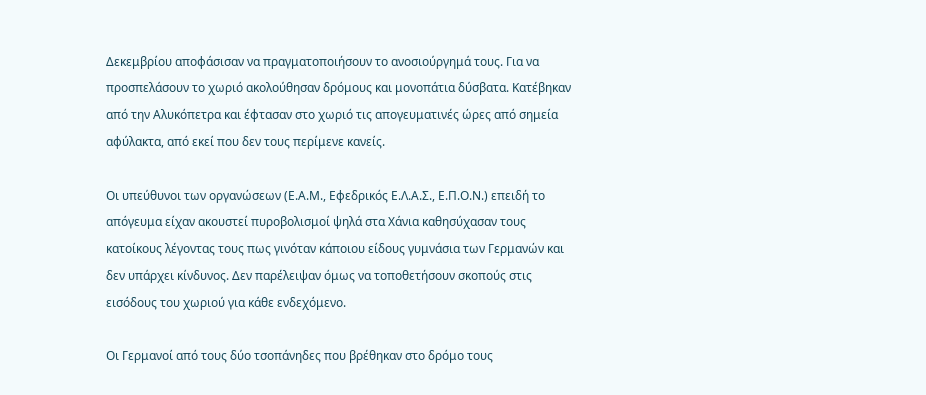Δεκεμβρίου αποφάσισαν να πραγματοποιήσουν το ανοσιούργημά τους. Για να προσπελάσουν το χωριό ακολούθησαν δρόμους και μονοπάτια δύσβατα. Κατέβηκαν από την Αλυκόπετρα και έφτασαν στο χωριό τις απογευματινές ώρες από σημεία αφύλακτα, από εκεί που δεν τους περίμενε κανείς.

Οι υπεύθυνοι των οργανώσεων (Ε.Α.Μ., Εφεδρικός Ε.Λ.Α.Σ., Ε.Π.Ο.Ν.) επειδή το απόγευμα είχαν ακουστεί πυροβολισμοί ψηλά στα Χάνια καθησύχασαν τους κατοίκους λέγοντας τους πως γινόταν κάποιου είδους γυμνάσια των Γερμανών και δεν υπάρχει κίνδυνος. Δεν παρέλειψαν όμως να τοποθετήσουν σκοπούς στις εισόδους του χωριού για κάθε ενδεχόμενο.

Οι Γερμανοί από τους δύο τσοπάνηδες που βρέθηκαν στο δρόμο τους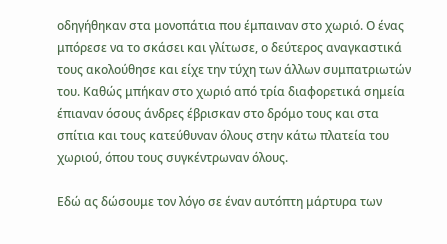οδηγήθηκαν στα μονοπάτια που έμπαιναν στο χωριό. Ο ένας μπόρεσε να το σκάσει και γλίτωσε, ο δεύτερος αναγκαστικά τους ακολούθησε και είχε την τύχη των άλλων συμπατριωτών του. Καθώς μπήκαν στο χωριό από τρία διαφορετικά σημεία έπιαναν όσους άνδρες έβρισκαν στο δρόμο τους και στα σπίτια και τους κατεύθυναν όλους στην κάτω πλατεία του χωριού, όπου τους συγκέντρωναν όλους.

Εδώ ας δώσουμε τον λόγο σε έναν αυτόπτη μάρτυρα των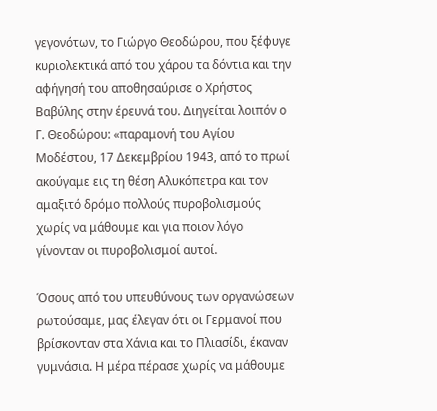γεγονότων, το Γιώργο Θεοδώρου, που ξέφυγε κυριολεκτικά από του χάρου τα δόντια και την αφήγησή του αποθησαύρισε ο Χρήστος Βαβύλης στην έρευνά του. Διηγείται λοιπόν ο Γ. Θεοδώρου: «παραμονή του Αγίου Μοδέστου, 17 Δεκεμβρίου 1943, από το πρωί ακούγαμε εις τη θέση Αλυκόπετρα και τον αμαξιτό δρόμο πολλούς πυροβολισμούς χωρίς να μάθουμε και για ποιον λόγο γίνονταν οι πυροβολισμοί αυτοί.

Όσους από του υπευθύνους των οργανώσεων ρωτούσαμε, μας έλεγαν ότι οι Γερμανοί που βρίσκονταν στα Χάνια και το Πλιασίδι, έκαναν γυμνάσια. Η μέρα πέρασε χωρίς να μάθουμε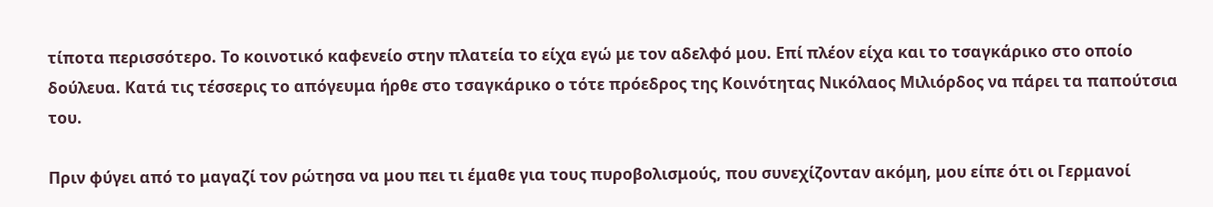τίποτα περισσότερο. Το κοινοτικό καφενείο στην πλατεία το είχα εγώ με τον αδελφό μου. Επί πλέον είχα και το τσαγκάρικο στο οποίο δούλευα. Κατά τις τέσσερις το απόγευμα ήρθε στο τσαγκάρικο ο τότε πρόεδρος της Κοινότητας Νικόλαος Μιλιόρδος να πάρει τα παπούτσια του.

Πριν φύγει από το μαγαζί τον ρώτησα να μου πει τι έμαθε για τους πυροβολισμούς, που συνεχίζονταν ακόμη, μου είπε ότι οι Γερμανοί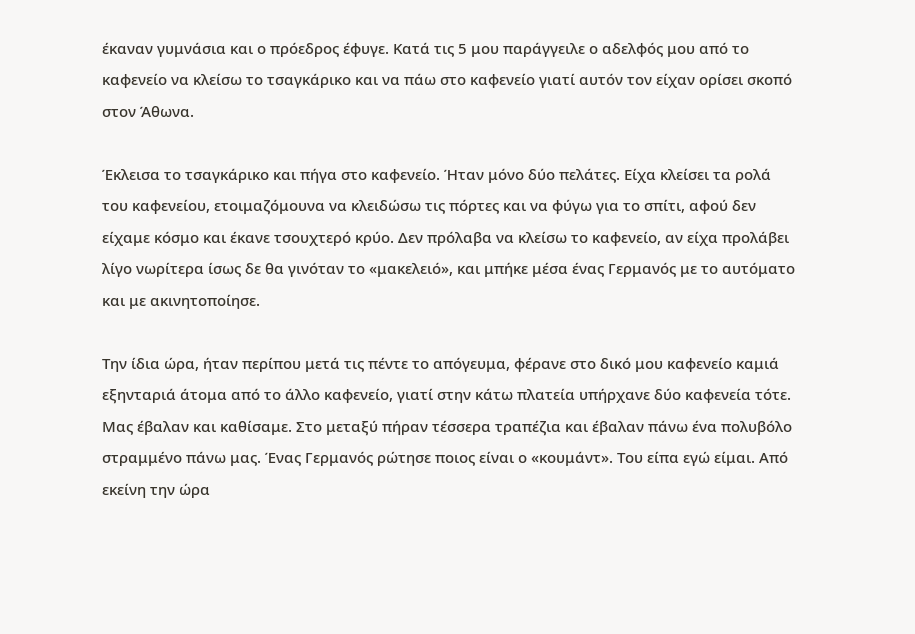έκαναν γυμνάσια και ο πρόεδρος έφυγε. Κατά τις 5 μου παράγγειλε ο αδελφός μου από το καφενείο να κλείσω το τσαγκάρικο και να πάω στο καφενείο γιατί αυτόν τον είχαν ορίσει σκοπό στον Άθωνα.

Έκλεισα το τσαγκάρικο και πήγα στο καφενείο. Ήταν μόνο δύο πελάτες. Είχα κλείσει τα ρολά του καφενείου, ετοιμαζόμουνα να κλειδώσω τις πόρτες και να φύγω για το σπίτι, αφού δεν είχαμε κόσμο και έκανε τσουχτερό κρύο. Δεν πρόλαβα να κλείσω το καφενείο, αν είχα προλάβει λίγο νωρίτερα ίσως δε θα γινόταν το «μακελειό», και μπήκε μέσα ένας Γερμανός με το αυτόματο και με ακινητοποίησε.

Την ίδια ώρα, ήταν περίπου μετά τις πέντε το απόγευμα, φέρανε στο δικό μου καφενείο καμιά εξηνταριά άτομα από το άλλο καφενείο, γιατί στην κάτω πλατεία υπήρχανε δύο καφενεία τότε. Μας έβαλαν και καθίσαμε. Στο μεταξύ πήραν τέσσερα τραπέζια και έβαλαν πάνω ένα πολυβόλο στραμμένο πάνω μας. Ένας Γερμανός ρώτησε ποιος είναι ο «κουμάντ». Του είπα εγώ είμαι. Από εκείνη την ώρα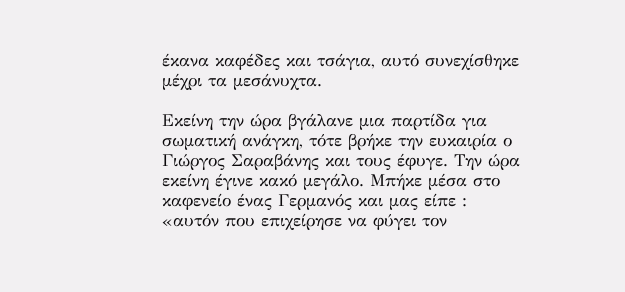έκανα καφέδες και τσάγια, αυτό συνεχίσθηκε μέχρι τα μεσάνυχτα.

Εκείνη την ώρα βγάλανε μια παρτίδα για σωματική ανάγκη, τότε βρήκε την ευκαιρία ο Γιώργος Σαραβάνης και τους έφυγε. Την ώρα εκείνη έγινε κακό μεγάλο. Μπήκε μέσα στο καφενείο ένας Γερμανός και μας είπε : «αυτόν που επιχείρησε να φύγει τον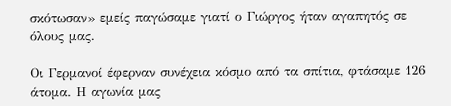σκότωσαν» εμείς παγώσαμε γιατί ο Γιώργος ήταν αγαπητός σε όλους μας.

Οι Γερμανοί έφερναν συνέχεια κόσμο από τα σπίτια, φτάσαμε 126 άτομα. Η αγωνία μας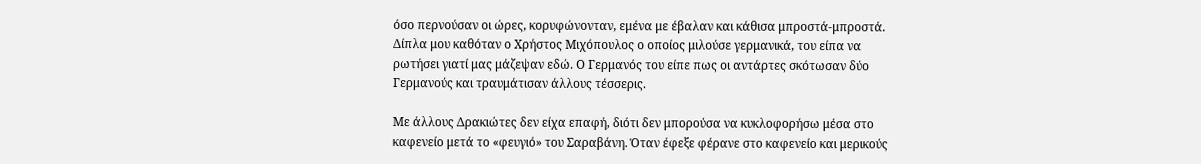όσο περνούσαν οι ώρες, κορυφώνονταν, εμένα με έβαλαν και κάθισα μπροστά-μπροστά. Δίπλα μου καθόταν ο Χρήστος Μιχόπουλος ο οποίος μιλούσε γερμανικά, του είπα να ρωτήσει γιατί μας μάζεψαν εδώ. Ο Γερμανός του είπε πως οι αντάρτες σκότωσαν δύο Γερμανούς και τραυμάτισαν άλλους τέσσερις.

Με άλλους Δρακιώτες δεν είχα επαφή, διότι δεν μπορούσα να κυκλοφορήσω μέσα στο καφενείο μετά το «φευγιό» του Σαραβάνη. Όταν έφεξε φέρανε στο καφενείο και μερικούς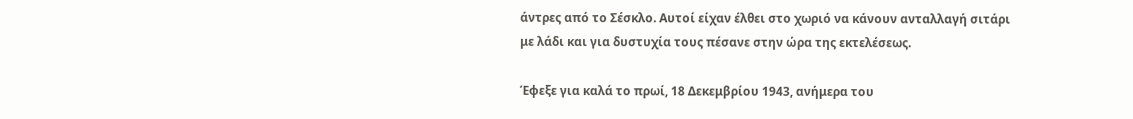άντρες από το Σέσκλο. Αυτοί είχαν έλθει στο χωριό να κάνουν ανταλλαγή σιτάρι με λάδι και για δυστυχία τους πέσανε στην ώρα της εκτελέσεως.

Έφεξε για καλά το πρωί, 18 Δεκεμβρίου 1943, ανήμερα του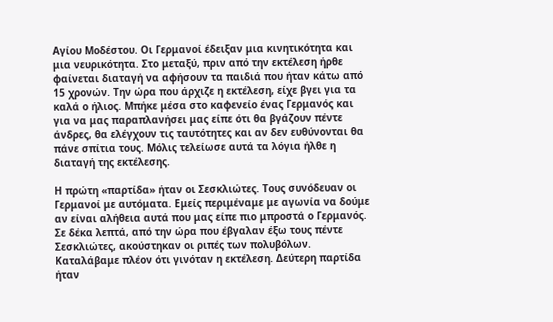Αγίου Μοδέστου. Οι Γερμανοί έδειξαν μια κινητικότητα και μια νευρικότητα. Στο μεταξύ, πριν από την εκτέλεση ήρθε φαίνεται διαταγή να αφήσουν τα παιδιά που ήταν κάτω από 15 χρονών. Την ώρα που άρχιζε η εκτέλεση, είχε βγει για τα καλά ο ήλιος. Μπήκε μέσα στο καφενείο ένας Γερμανός και για να μας παραπλανήσει μας είπε ότι θα βγάζουν πέντε άνδρες, θα ελέγχουν τις ταυτότητες και αν δεν ευθύνονται θα πάνε σπίτια τους. Μόλις τελείωσε αυτά τα λόγια ήλθε η διαταγή της εκτέλεσης.

Η πρώτη «παρτίδα» ήταν οι Σεσκλιώτες. Τους συνόδευαν οι Γερμανοί με αυτόματα. Εμείς περιμέναμε με αγωνία να δούμε αν είναι αλήθεια αυτά που μας είπε πιο μπροστά ο Γερμανός. Σε δέκα λεπτά, από την ώρα που έβγαλαν έξω τους πέντε Σεσκλιώτες, ακούστηκαν οι ριπές των πολυβόλων. Καταλάβαμε πλέον ότι γινόταν η εκτέλεση. Δεύτερη παρτίδα ήταν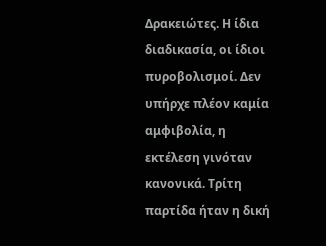Δρακειώτες. Η ίδια διαδικασία, οι ίδιοι πυροβολισμοί. Δεν υπήρχε πλέον καμία αμφιβολία, η εκτέλεση γινόταν κανονικά. Τρίτη παρτίδα ήταν η δική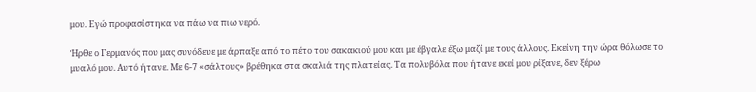μου. Εγώ προφασίστηκα να πάω να πιω νερό.

Ήρθε ο Γερμανός που μας συνόδευε με άρπαξε από το πέτο του σακακιού μου και με έβγαλε έξω μαζί με τους άλλους. Εκείνη την ώρα θόλωσε το μυαλό μου. Αυτό ήτανε. Με 6-7 «σάλτους» βρέθηκα στα σκαλιά της πλατείας. Τα πολυβόλα που ήτανε εκεί μου ρίξανε, δεν ξέρω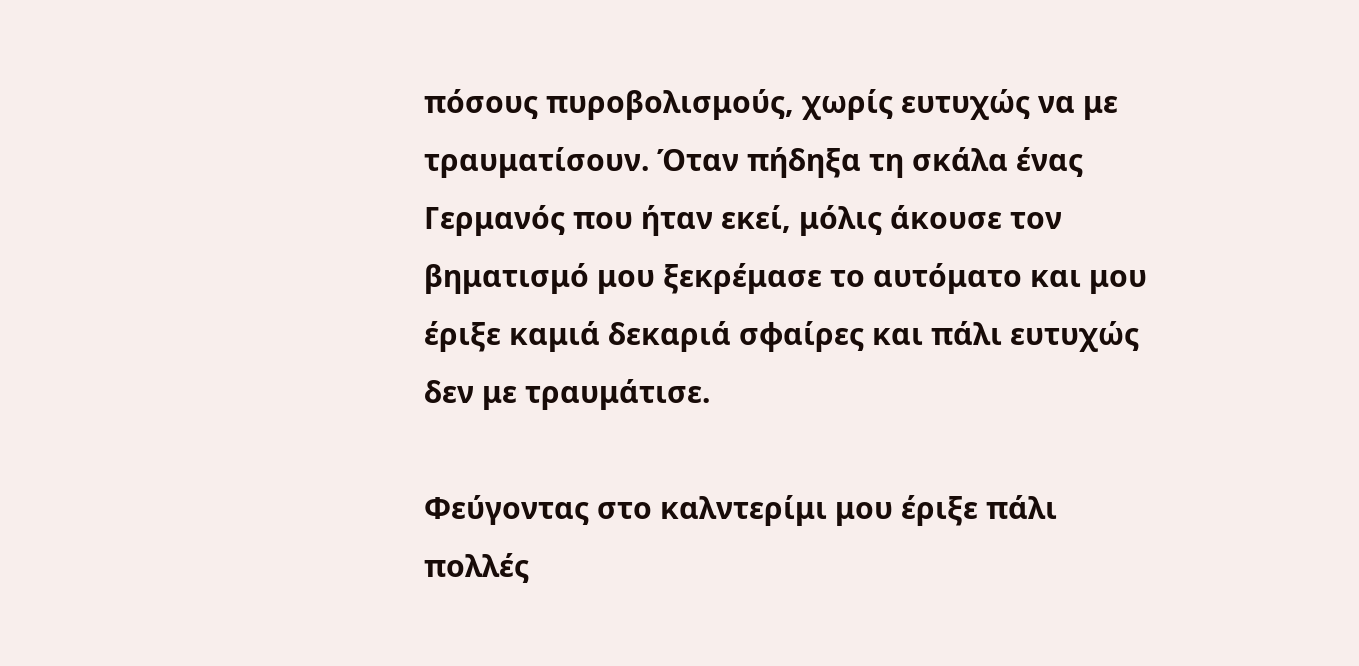πόσους πυροβολισμούς, χωρίς ευτυχώς να με τραυματίσουν. Όταν πήδηξα τη σκάλα ένας Γερμανός που ήταν εκεί, μόλις άκουσε τον βηματισμό μου ξεκρέμασε το αυτόματο και μου έριξε καμιά δεκαριά σφαίρες και πάλι ευτυχώς δεν με τραυμάτισε.

Φεύγοντας στο καλντερίμι μου έριξε πάλι πολλές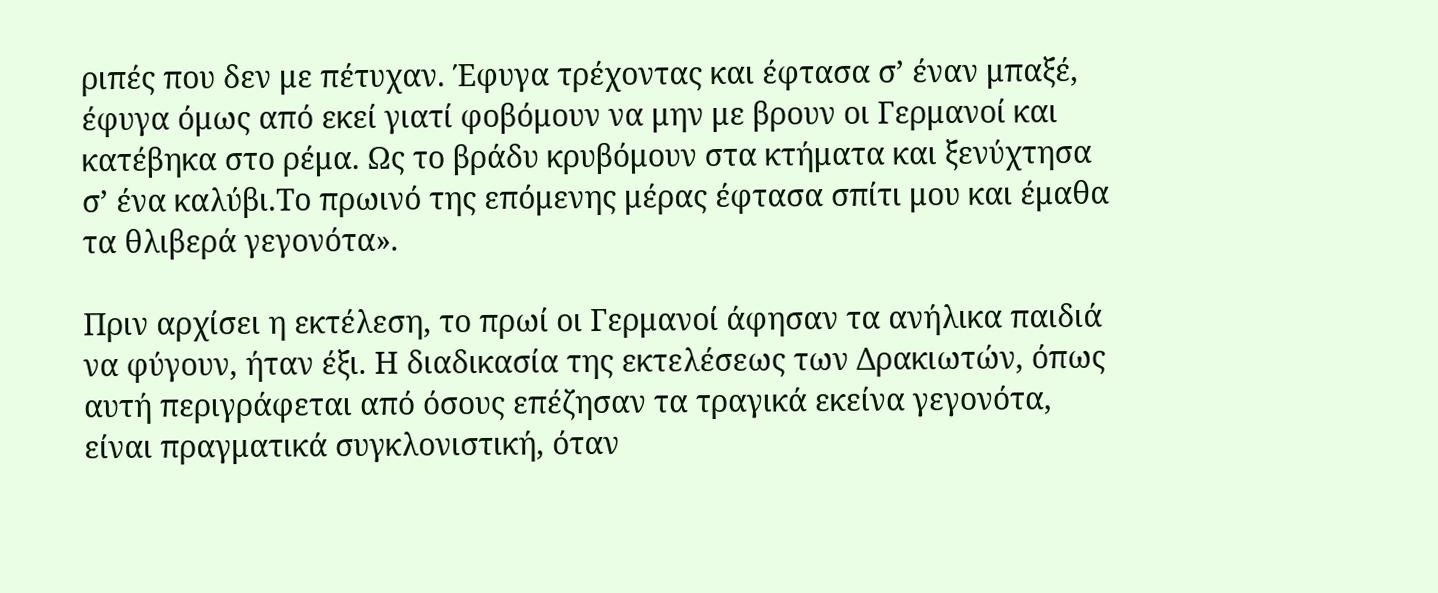ριπές που δεν με πέτυχαν. Έφυγα τρέχοντας και έφτασα σ’ έναν μπαξέ, έφυγα όμως από εκεί γιατί φοβόμουν να μην με βρουν οι Γερμανοί και κατέβηκα στο ρέμα. Ως το βράδυ κρυβόμουν στα κτήματα και ξενύχτησα σ’ ένα καλύβι.Το πρωινό της επόμενης μέρας έφτασα σπίτι μου και έμαθα τα θλιβερά γεγονότα».

Πριν αρχίσει η εκτέλεση, το πρωί οι Γερμανοί άφησαν τα ανήλικα παιδιά να φύγουν, ήταν έξι. Η διαδικασία της εκτελέσεως των Δρακιωτών, όπως αυτή περιγράφεται από όσους επέζησαν τα τραγικά εκείνα γεγονότα, είναι πραγματικά συγκλονιστική, όταν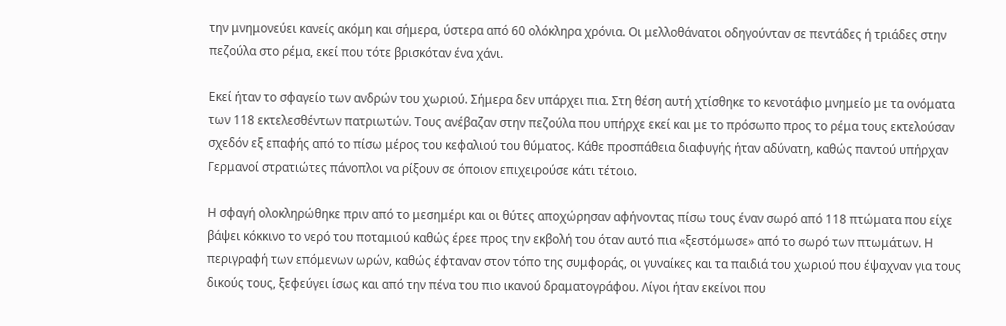την μνημονεύει κανείς ακόμη και σήμερα, ύστερα από 60 ολόκληρα χρόνια. Οι μελλοθάνατοι οδηγούνταν σε πεντάδες ή τριάδες στην πεζούλα στο ρέμα, εκεί που τότε βρισκόταν ένα χάνι.

Εκεί ήταν το σφαγείο των ανδρών του χωριού. Σήμερα δεν υπάρχει πια. Στη θέση αυτή χτίσθηκε το κενοτάφιο μνημείο με τα ονόματα των 118 εκτελεσθέντων πατριωτών. Τους ανέβαζαν στην πεζούλα που υπήρχε εκεί και με το πρόσωπο προς το ρέμα τους εκτελούσαν σχεδόν εξ επαφής από το πίσω μέρος του κεφαλιού του θύματος. Κάθε προσπάθεια διαφυγής ήταν αδύνατη, καθώς παντού υπήρχαν Γερμανοί στρατιώτες πάνοπλοι να ρίξουν σε όποιον επιχειρούσε κάτι τέτοιο.

Η σφαγή ολοκληρώθηκε πριν από το μεσημέρι και οι θύτες αποχώρησαν αφήνοντας πίσω τους έναν σωρό από 118 πτώματα που είχε βάψει κόκκινο το νερό του ποταμιού καθώς έρεε προς την εκβολή του όταν αυτό πια «ξεστόμωσε» από το σωρό των πτωμάτων. Η περιγραφή των επόμενων ωρών, καθώς έφταναν στον τόπο της συμφοράς, οι γυναίκες και τα παιδιά του χωριού που έψαχναν για τους δικούς τους, ξεφεύγει ίσως και από την πένα του πιο ικανού δραματογράφου. Λίγοι ήταν εκείνοι που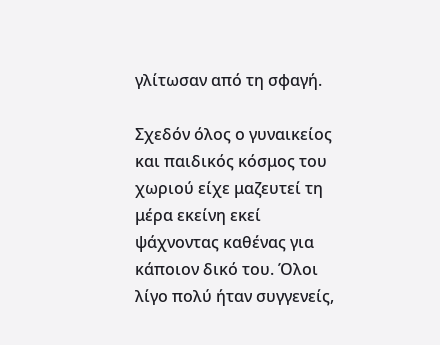γλίτωσαν από τη σφαγή.

Σχεδόν όλος ο γυναικείος και παιδικός κόσμος του χωριού είχε μαζευτεί τη μέρα εκείνη εκεί ψάχνοντας καθένας για κάποιον δικό του. Όλοι λίγο πολύ ήταν συγγενείς,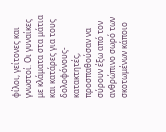φίλοι, γείτονες και γνωστοί. Οι γυναίκες με κλάματα στα μάτια και κατάρες για τους δολοφόνους-κατακτητές, προσπαθούσαν να σύρουν έξω από τον ανθρώπινο σωρό των σκοτωμένων κάποιο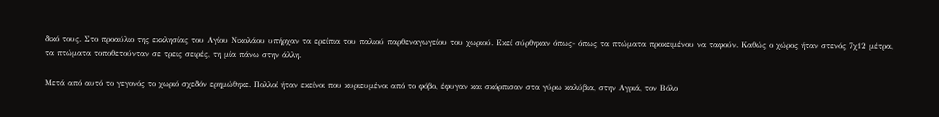δικό τους. Στο προαύλιο της εκκλησίας του Αγίου Νικολάου υπήρχαν τα ερείπια του παλιού παρθεναγωγείου του χωριού. Εκεί σύρθηκαν όπως- όπως τα πτώματα προκειμένου να ταφούν. Καθώς ο χώρος ήταν στενός 7χ12 μέτρα, τα πτώματα τοποθετούνταν σε τρεις σειρές, τη μία πάνω στην άλλη.

Μετά από αυτό το γεγονός το χωριό σχεδόν ερημώθηκε. Πολλοί ήταν εκείνοι που κυριευμένοι από το φόβο, έφυγαν και σκόρπισαν στα γύρω καλύβια, στην Αγριά, τον Βόλο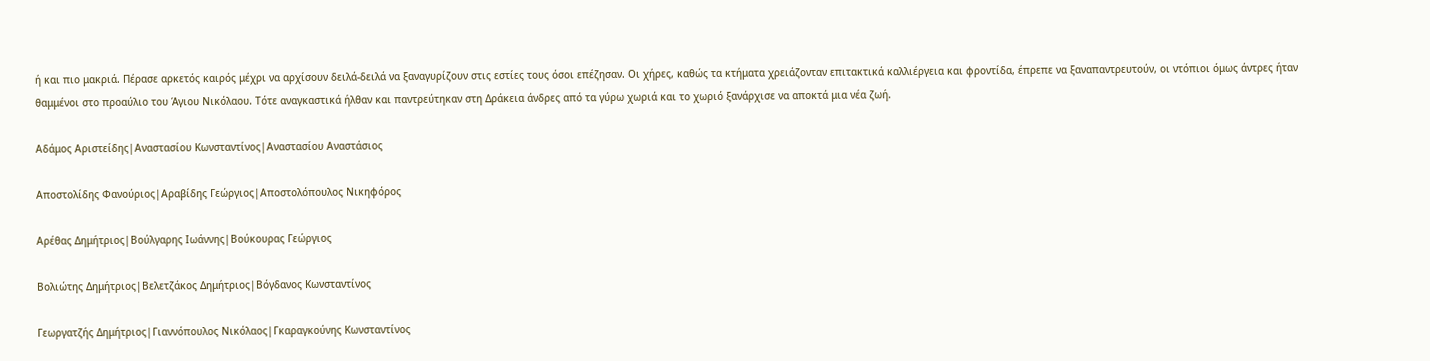ή και πιο μακριά. Πέρασε αρκετός καιρός μέχρι να αρχίσουν δειλά-δειλά να ξαναγυρίζουν στις εστίες τους όσοι επέζησαν. Οι χήρες, καθώς τα κτήματα χρειάζονταν επιτακτικά καλλιέργεια και φροντίδα, έπρεπε να ξαναπαντρευτούν, οι ντόπιοι όμως άντρες ήταν θαμμένοι στο προαύλιο του Άγιου Νικόλαου. Τότε αναγκαστικά ήλθαν και παντρεύτηκαν στη Δράκεια άνδρες από τα γύρω χωριά και το χωριό ξανάρχισε να αποκτά μια νέα ζωή.

Αδάμος Αριστείδης|Αναστασίου Κωνσταντίνος|Αναστασίου Αναστάσιος

Αποστολίδης Φανούριος|Αραβίδης Γεώργιος|Αποστολόπουλος Νικηφόρος

Αρέθας Δημήτριος|Βούλγαρης Ιωάννης|Βούκουρας Γεώργιος

Βολιώτης Δημήτριος|Βελετζάκος Δημήτριος|Βόγδανος Κωνσταντίνος

Γεωργατζής Δημήτριος|Γιαννόπουλος Νικόλαος|Γκαραγκούνης Κωνσταντίνος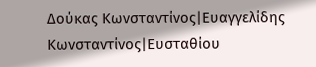Δούκας Κωνσταντίνος|Ευαγγελίδης Κωνσταντίνος|Ευσταθίου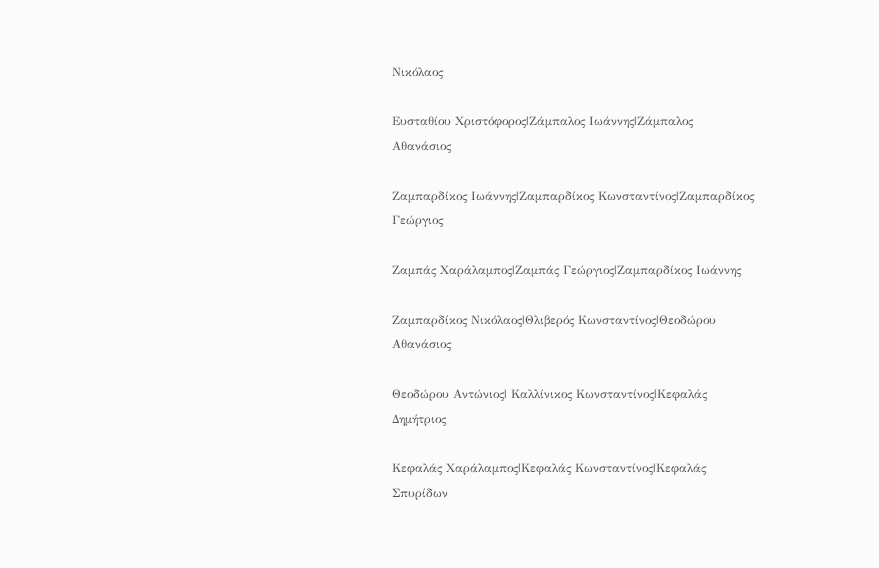Νικόλαος

Ευσταθίου Χριστόφορος|Ζάμπαλος Ιωάννης|Ζάμπαλος Αθανάσιος

Ζαμπαρδίκος Ιωάννης|Ζαμπαρδίκος Κωνσταντίνος|Ζαμπαρδίκος Γεώργιος

Ζαμπάς Χαράλαμπος|Ζαμπάς Γεώργιος|Ζαμπαρδίκος Ιωάννης

Ζαμπαρδίκος Νικόλαος|Θλιβερός Κωνσταντίνος|Θεοδώρου Αθανάσιος

Θεοδώρου Αντώνιος| Καλλίνικος Κωνσταντίνος|Κεφαλάς Δημήτριος

Κεφαλάς Χαράλαμπος|Κεφαλάς Κωνσταντίνος|Κεφαλάς Σπυρίδων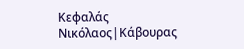Κεφαλάς Νικόλαος|Κάβουρας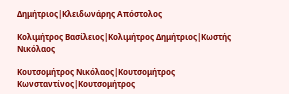Δημήτριος|Κλειδωνάρης Απόστολος

Κολιμήτρος Βασίλειος|Κολιμήτρος Δημήτριος|Κωστής Νικόλαος

Κουτσομήτρος Νικόλαος|Κουτσομήτρος Κωνσταντίνος|Κουτσομήτρος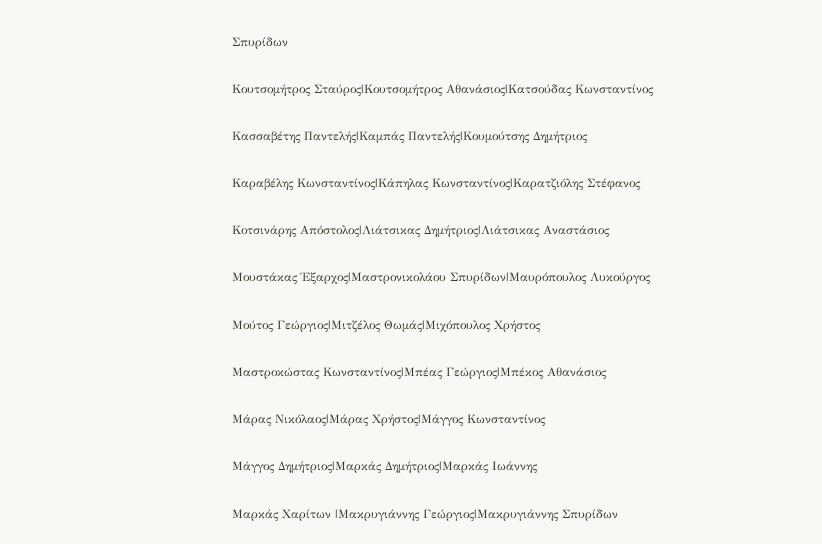Σπυρίδων

Κουτσομήτρος Σταύρος|Κουτσομήτρος Αθανάσιος|Κατσούδας Κωνσταντίνος

Κασσαβέτης Παντελής|Καμπάς Παντελής|Κουμούτσης Δημήτριος

Καραβέλης Κωνσταντίνος|Κάπηλας Κωνσταντίνος|Καρατζιόλης Στέφανος

Κοτσινάρης Απόστολος|Λιάτσικας Δημήτριος|Λιάτσικας Αναστάσιος

Μουστάκας Έξαρχος|Μαστρονικολάου Σπυρίδων|Μαυρόπουλος Λυκούργος

Μούτος Γεώργιος|Μιτζέλος Θωμάς|Μιχόπουλος Χρήστος

Μαστροκώστας Κωνσταντίνος|Μπέας Γεώργιος|Μπέκος Αθανάσιος

Μάρας Νικόλαος|Μάρας Χρήστος|Μάγγος Κωνσταντίνος

Μάγγος Δημήτριος|Μαρκάς Δημήτριος|Μαρκάς Ιωάννης

Μαρκάς Χαρίτων |Μακρυγιάννης Γεώργιος|Μακρυγιάννης Σπυρίδων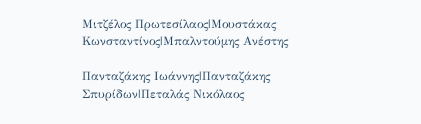Μιτζέλος Πρωτεσίλαος|Μουστάκας Κωνσταντίνος|Μπαλντούμης Ανέστης

Πανταζάκης Ιωάννης|Πανταζάκης Σπυρίδων|Πεταλάς Νικόλαος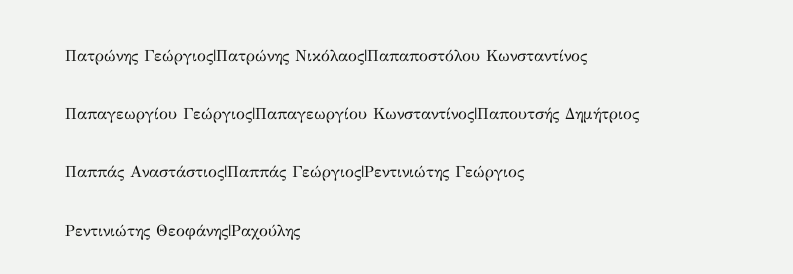Πατρώνης Γεώργιος|Πατρώνης Νικόλαος|Παπαποστόλου Κωνσταντίνος

Παπαγεωργίου Γεώργιος|Παπαγεωργίου Κωνσταντίνος|Παπουτσής Δημήτριος

Παππάς Αναστάστιος|Παππάς Γεώργιος|Ρεντινιώτης Γεώργιος

Ρεντινιώτης Θεοφάνης|Ραχούλης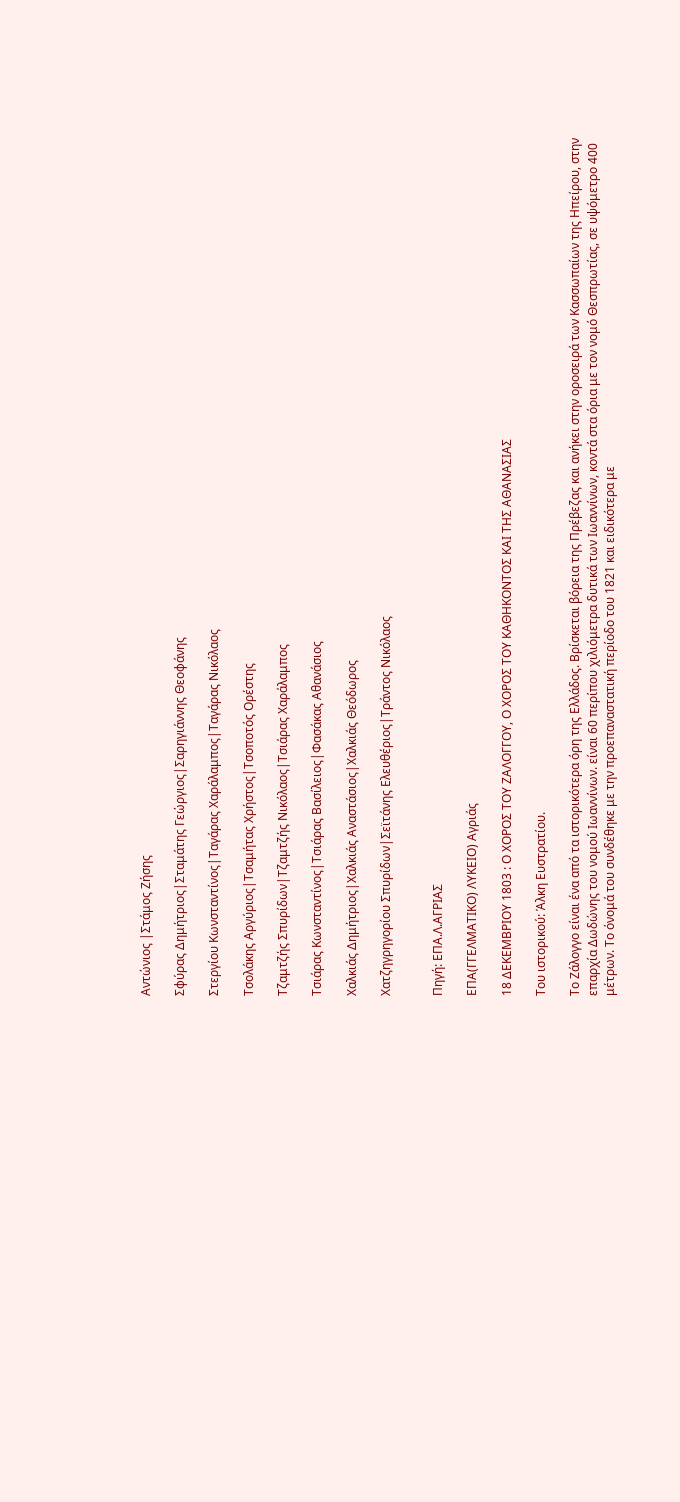Αντώνιος |Στάμος Ζήσης

Σφύρας Δημήτριος|Σταμάτης Γεώργιος|Σαρηγιάννης Θεοφάνης

Στεργίου Κωνσταντίνος|Ταγάρας Χαράλαμπος|Ταγάρας Νικόλαος

Τσολάκης Αργύριος|Τσαμήτας Χρήστος|Τσοποτός Ορέστης

Τζαμτζής Σπυρίδων|Τζαμτζής Νικόλαος|Τσιάρας Χαράλαμπος

Τσιάρας Κωνσταντίνος|Τσιάρας Βασίλειος|Φασάκας Αθανάσιος

Χαλκιάς Δημήτριος|Χαλκιάς Αναστάσιος|Χαλκιάς Θεόδωρος

Χατζηγρηγορίου Σπυρίδων|Σεϊτάνης Ελευθέριος|Τράντος Νικόλαος


Πηγή: ΕΠΑ.Λ.ΑΓΡΙΑΣ

ΕΠΑ(ΓΓΕΛΜΑΤΙΚΟ) ΛΥΚΕΙΟ) Αγριάς

18 ΔΕΚΕΜΒΡΙΟΥ 1803 : Ο ΧΟΡΟΣ ΤΟΥ ΖΑΛΟΓΓΟΥ, Ο ΧΟΡΟΣ ΤΟΥ ΚΑΘΗΚΟΝΤΟΣ ΚΑΙ ΤΗΣ ΑΘΑΝΑΣΙΑΣ

Του ιστορικού: Άλκη Ευστρατίου.

Το Ζάλογγο είναι ένα από τα ιστορικότερα όρη της Ελλάδος. Βρίσκεται βόρεια της Πρέβεζας και ανήκει στην οροσειρά των Κασσωπαίων της Ηπείρου, στην επαρχία Δωδώνης του νομού Ιωαννίνων. είναι 60 περίπου χιλιόμετρα δυτικά των Ιωαννίνων, κοντά στα όρια με τον νομό Θεσπρωτίας, σε υψόμετρο 400 μέτρων. Το όνομά του συνδέθηκε με την προεπαναστατική περίοδο του 1821 και ειδικότερα με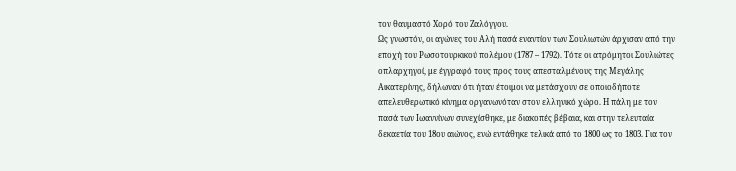τον θαυμαστό Χορό του Ζαλόγγου.
Ως γνωστόν, οι αγώνες του Αλή πασά εναντίον των Σουλιωτών άρχισαν από την εποχή του Ρωσοτουρκικού πολέμου (1787 – 1792). Τότε οι ατρόμητοι Σουλιώτες οπλαρχηγοί, με έγγραφό τους προς τους απεσταλμένους της Μεγάλης Αικατερίνης, δήλωναν ότι ήταν έτοιμοι να μετάσχουν σε οποιοδήποτε απελευθερωτικό κίνημα οργανωνόταν στον ελληνικό χώρο. Η πάλη με τον πασά των Ιωαννίνων συνεχίσθηκε, με διακοπές βέβαια, και στην τελευταία δεκαετία του 18ου αιώνος, ενώ εντάθηκε τελικά από το 1800 ως το 1803. Για τον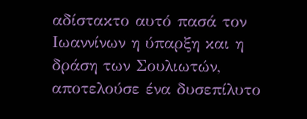αδίστακτο αυτό πασά τον Ιωαννίνων η ύπαρξη και η δράση των Σουλιωτών, αποτελούσε ένα δυσεπίλυτο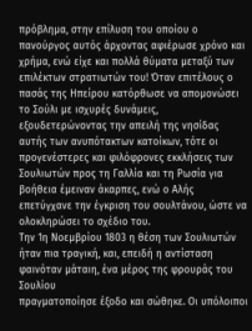πρόβλημα, στην επίλυση του οποίου ο πανούργος αυτός άρχοντας αφιέρωσε χρόνο και χρήμα, ενώ είχε και πολλά θύματα μεταξύ των επιλέκτων στρατιωτών του! Όταν επιτέλους ο πασάς της Ηπείρου κατόρθωσε να απομονώσει το Σούλι με ισχυρές δυνάμεις, εξουδετερώνοντας την απειλή της νησίδας αυτής των ανυπότακτων κατοίκων, τότε οι προγενέστερες και φιλόφρονες εκκλήσεις των Σουλιωτών προς τη Γαλλία και τη Ρωσία για βοήθεια έμειναν άκαρπες, ενώ ο Αλής επετύγχανε την έγκριση του σουλτάνου, ώστε να ολοκληρώσει το σχέδιο του.
Την 1η Νοεμβρίου 1803 η θέση των Σουλιωτών ήταν πια τραγική, και, επειδή η αντίσταση φαινόταν μάταιη, ένα μέρος της φρουράς του Σουλίου
πραγματοποίησε έξοδο και σώθηκε. Οι υπόλοιποι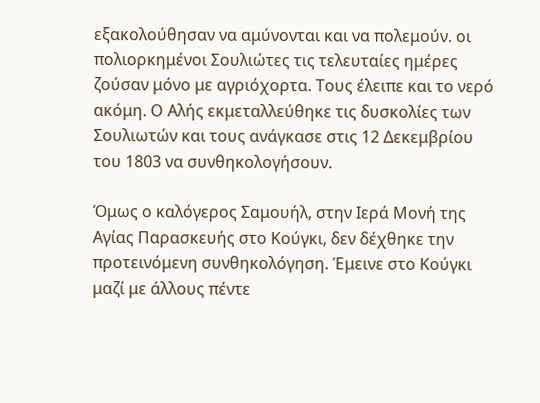εξακολούθησαν να αμύνονται και να πολεμούν. οι πολιορκημένοι Σουλιώτες τις τελευταίες ημέρες ζούσαν μόνο με αγριόχορτα. Τους έλειπε και το νερό ακόμη. Ο Aλής εκμεταλλεύθηκε τις δυσκολίες των Σουλιωτών και τους ανάγκασε στις 12 Δεκεμβρίου του 1803 να συνθηκολογήσουν.

Όμως ο καλόγερος Σαμουήλ, στην Ιερά Μονή της Αγίας Παρασκευής στο Κούγκι, δεν δέχθηκε την προτεινόμενη συνθηκολόγηση. Έμεινε στο Κούγκι μαζί με άλλους πέντε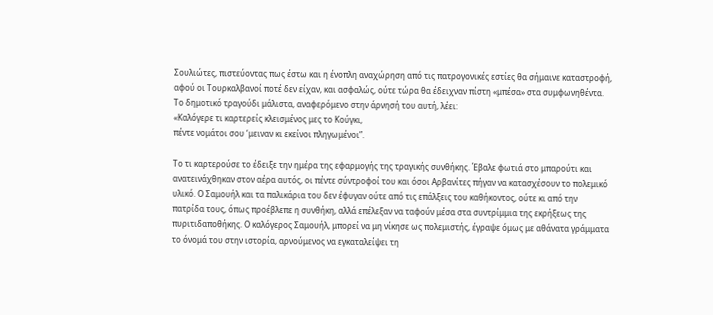Σουλιώτες, πιστεύοντας πως έστω και η ένοπλη αναχώρηση από τις πατρογονικές εστίες θα σήμαινε καταστροφή, αφού οι Τουρκαλβανοί ποτέ δεν είχαν, και ασφαλώς, ούτε τώρα θα έδειχναν πίστη «μπέσα» στα συμφωνηθέντα. Το δημοτικό τραγούδι μάλιστα, αναφερόμενο στην άρνησή του αυτή, λέει:
«Καλόγερε τι καρτερείς κλεισμένος μες το Κούγκι,
πέντε νομάτοι σου ‘μειναν κι εκείνοι πληγωμένοι”.

Το τι καρτερούσε το έδειξε την ημέρα της εφαρμογής της τραγικής συνθήκης. Έβαλε φωτιά στο μπαρούτι και ανατεινάχθηκαν στον αέρα αυτός, οι πέντε σύντροφοί του και όσοι Αρβανίτες πήγαν να κατασχέσουν το πολεμικό υλικό. Ο Σαμουήλ και τα παλικάρια του δεν έφυγαν ούτε από τις επάλξεις του καθήκοντος, ούτε κι από την πατρίδα τους, όπως προέβλεπε η συνθήκη, αλλά επέλεξαν να ταφούν μέσα στα συντρίμμια της εκρήξεως της πυριτιδαποθήκης. Ο καλόγερος Σαμουήλ, μπορεί να μη νίκησε ως πολεμιστής, έγραψε όμως με αθάνατα γράμματα το όνομά του στην ιστορία, αρνούμενος να εγκαταλείψει τη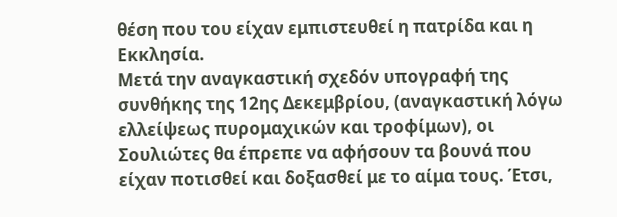θέση που του είχαν εμπιστευθεί η πατρίδα και η Εκκλησία.
Μετά την αναγκαστική σχεδόν υπογραφή της συνθήκης της 12ης Δεκεμβρίου, (αναγκαστική λόγω ελλείψεως πυρομαχικών και τροφίμων), οι Σουλιώτες θα έπρεπε να αφήσουν τα βουνά που είχαν ποτισθεί και δοξασθεί με το αίμα τους. Έτσι,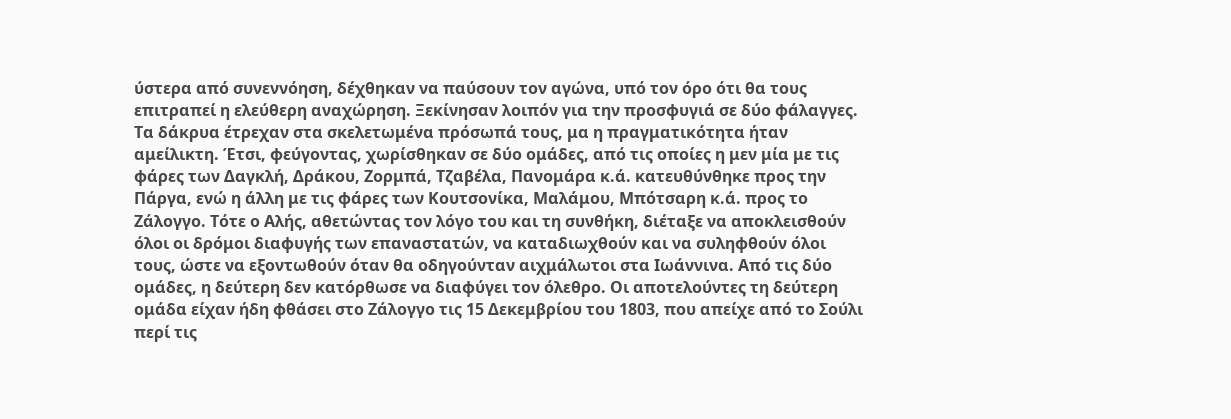ύστερα από συνεννόηση, δέχθηκαν να παύσουν τον αγώνα, υπό τον όρο ότι θα τους επιτραπεί η ελεύθερη αναχώρηση. Ξεκίνησαν λοιπόν για την προσφυγιά σε δύο φάλαγγες. Τα δάκρυα έτρεχαν στα σκελετωμένα πρόσωπά τους, μα η πραγματικότητα ήταν αμείλικτη. Έτσι, φεύγοντας, χωρίσθηκαν σε δύο ομάδες, από τις οποίες η μεν μία με τις φάρες των Δαγκλή, Δράκου, Ζορμπά, Τζαβέλα, Πανομάρα κ.ά. κατευθύνθηκε προς την Πάργα, ενώ η άλλη με τις φάρες των Κουτσονίκα, Μαλάμου, Μπότσαρη κ.ά. προς το Ζάλογγο. Τότε ο Αλής, αθετώντας τον λόγο του και τη συνθήκη, διέταξε να αποκλεισθούν όλοι οι δρόμοι διαφυγής των επαναστατών, να καταδιωχθούν και να συληφθούν όλοι τους, ώστε να εξοντωθούν όταν θα οδηγούνταν αιχμάλωτοι στα Ιωάννινα. Από τις δύο ομάδες, η δεύτερη δεν κατόρθωσε να διαφύγει τον όλεθρο. Οι αποτελούντες τη δεύτερη ομάδα είχαν ήδη φθάσει στο Ζάλογγο τις 15 Δεκεμβρίου του 1803, που απείχε από το Σούλι περί τις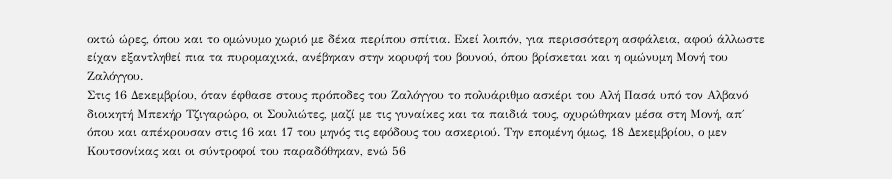οκτώ ώρες, όπου και το ομώνυμο χωριό με δέκα περίπου σπίτια. Εκεί λοιπόν, για περισσότερη ασφάλεια, αφού άλλωστε είχαν εξαντληθεί πια τα πυρομαχικά, ανέβηκαν στην κορυφή του βουνού, όπου βρίσκεται και η ομώνυμη Μονή του Ζαλόγγου.
Στις 16 Δεκεμβρίου, όταν έφθασε στους πρόποδες του Ζαλόγγου το πολυάριθμο ασκέρι του Αλή Πασά υπό τον Αλβανό διοικητή Μπεκήρ Τζιγαρώρο, οι Σουλιώτες, μαζί με τις γυναίκες και τα παιδιά τους, οχυρώθηκαν μέσα στη Μονή, απ΄ όπου και απέκρουσαν στις 16 και 17 του μηνός τις εφόδους του ασκεριού. Την επομένη όμως, 18 Δεκεμβρίου, ο μεν Κουτσονίκας και οι σύντροφοί του παραδόθηκαν, ενώ 56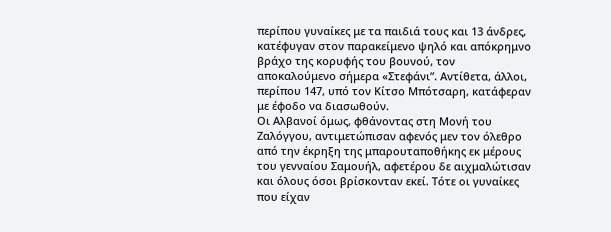περίπου γυναίκες με τα παιδιά τους και 13 άνδρες, κατέφυγαν στον παρακείμενο ψηλό και απόκρημνο βράχο της κορυφής του βουνού, τον αποκαλούμενο σήμερα «Στεφάνι”. Αντίθετα, άλλοι, περίπου 147, υπό τον Κίτσο Μπότσαρη, κατάφεραν με έφοδο να διασωθούν.
Οι Αλβανοί όμως, φθάνοντας στη Μονή του Ζαλόγγου, αντιμετώπισαν αφενός μεν τον όλεθρο από την έκρηξη της μπαρουταποθήκης εκ μέρους του γενναίου Σαμουήλ, αφετέρου δε αιχμαλώτισαν και όλους όσοι βρίσκονταν εκεί. Τότε οι γυναίκες που είχαν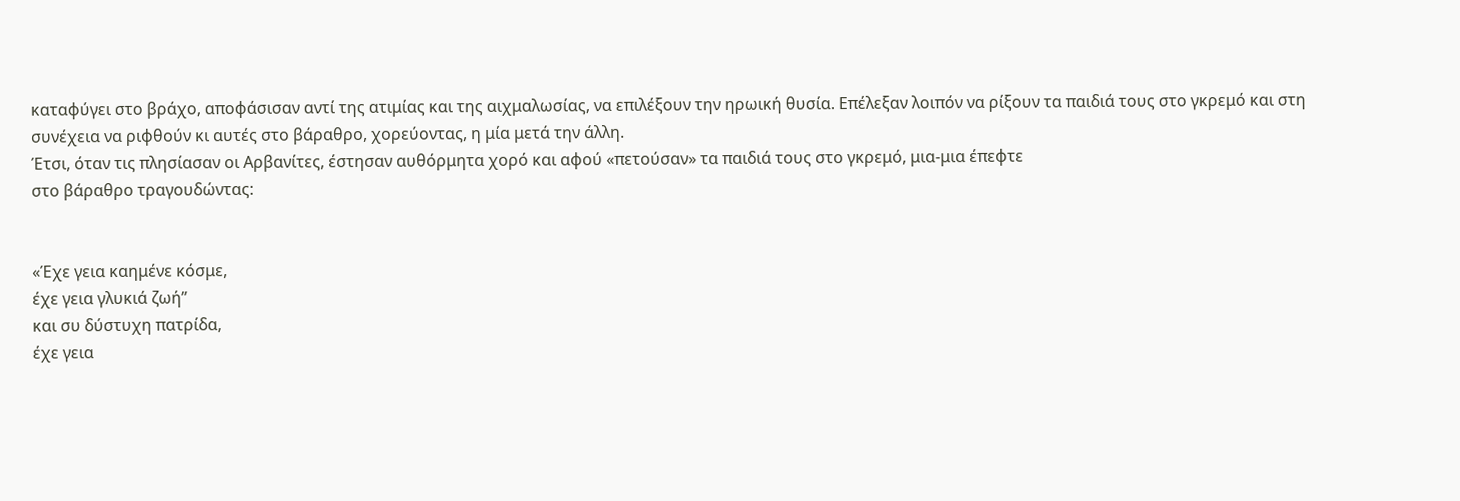καταφύγει στο βράχο, αποφάσισαν αντί της ατιμίας και της αιχμαλωσίας, να επιλέξουν την ηρωική θυσία. Επέλεξαν λοιπόν να ρίξουν τα παιδιά τους στο γκρεμό και στη συνέχεια να ριφθούν κι αυτές στο βάραθρο, χορεύοντας, η μία μετά την άλλη.
Έτσι, όταν τις πλησίασαν οι Αρβανίτες, έστησαν αυθόρμητα χορό και αφού «πετούσαν» τα παιδιά τους στο γκρεμό, μια-μια έπεφτε
στο βάραθρο τραγουδώντας:


«Έχε γεια καημένε κόσμε,
έχε γεια γλυκιά ζωή”
και συ δύστυχη πατρίδα,
έχε γεια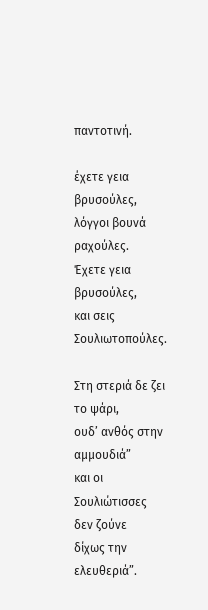παντοτινή.

έχετε γεια βρυσούλες,
λόγγοι βουνά ραχούλες.
Έχετε γεια βρυσούλες,
και σεις Σουλιωτοπούλες.

Στη στεριά δε ζει το ψάρι,
ουδ’ ανθός στην αμμουδιά”
και οι Σουλιώτισσες δεν ζούνε
δίχως την ελευθεριά”.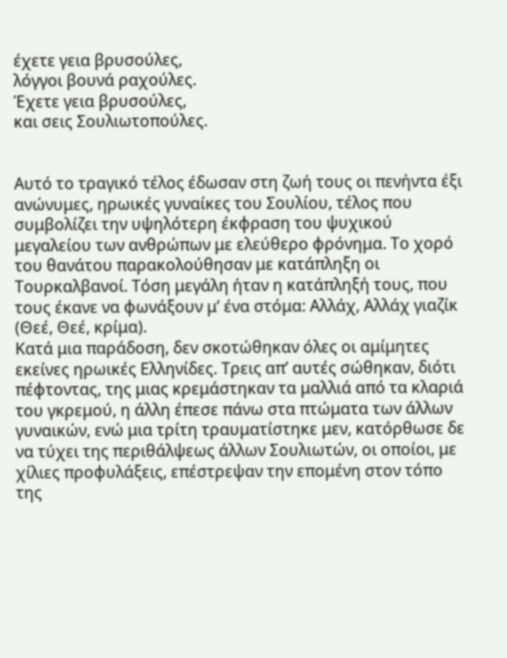έχετε γεια βρυσούλες,
λόγγοι βουνά ραχούλες.
Έχετε γεια βρυσούλες,
και σεις Σουλιωτοπούλες.


Αυτό το τραγικό τέλος έδωσαν στη ζωή τους οι πενήντα έξι ανώνυμες, ηρωικές γυναίκες του Σουλίου, τέλος που συμβολίζει την υψηλότερη έκφραση του ψυχικού μεγαλείου των ανθρώπων με ελεύθερο φρόνημα. Το χορό του θανάτου παρακολούθησαν με κατάπληξη οι Τουρκαλβανοί. Τόση μεγάλη ήταν η κατάπληξή τους, που τους έκανε να φωνάξουν μ’ ένα στόμα: Αλλάχ, Αλλάχ γιαζίκ (Θεέ, Θεέ, κρίμα).
Κατά μια παράδοση, δεν σκοτώθηκαν όλες οι αμίμητες εκείνες ηρωικές Ελληνίδες. Τρεις απ’ αυτές σώθηκαν, διότι πέφτοντας, της μιας κρεμάστηκαν τα μαλλιά από τα κλαριά του γκρεμού, η άλλη έπεσε πάνω στα πτώματα των άλλων γυναικών, ενώ μια τρίτη τραυματίστηκε μεν, κατόρθωσε δε να τύχει της περιθάλψεως άλλων Σουλιωτών, οι οποίοι, με χίλιες προφυλάξεις, επέστρεψαν την επομένη στον τόπο της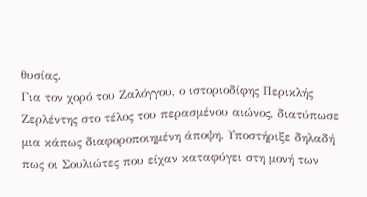θυσίας.
Για τον χορό του Ζαλόγγου, ο ιστοριοδίφης Περικλής Ζερλέντης στο τέλος του περασμένου αιώνος, διατύπωσε μια κάπως διαφοροποιημένη άποψη. Υποστήριξε δηλαδή πως οι Σουλιώτες που είχαν καταφύγει στη μονή των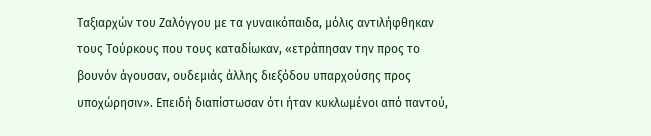Ταξιαρχών του Ζαλόγγου με τα γυναικόπαιδα, μόλις αντιλήφθηκαν τους Τούρκους που τους καταδίωκαν, «ετράπησαν την προς το βουνόν άγουσαν, ουδεμιάς άλλης διεξόδου υπαρχούσης προς υποχώρησιν». Επειδή διαπίστωσαν ότι ήταν κυκλωμένοι από παντού,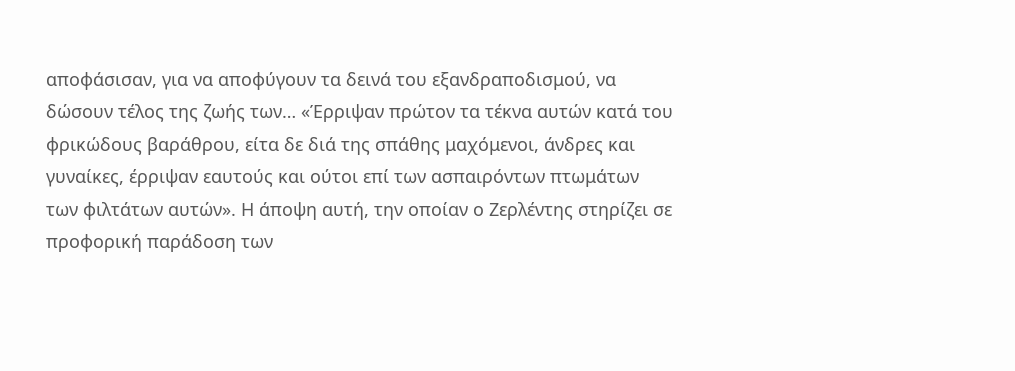αποφάσισαν, για να αποφύγουν τα δεινά του εξανδραποδισμού, να δώσουν τέλος της ζωής των… «Έρριψαν πρώτον τα τέκνα αυτών κατά του φρικώδους βαράθρου, είτα δε διά της σπάθης μαχόμενοι, άνδρες και γυναίκες, έρριψαν εαυτούς και ούτοι επί των ασπαιρόντων πτωμάτων των φιλτάτων αυτών». Η άποψη αυτή, την οποίαν ο Ζερλέντης στηρίζει σε προφορική παράδοση των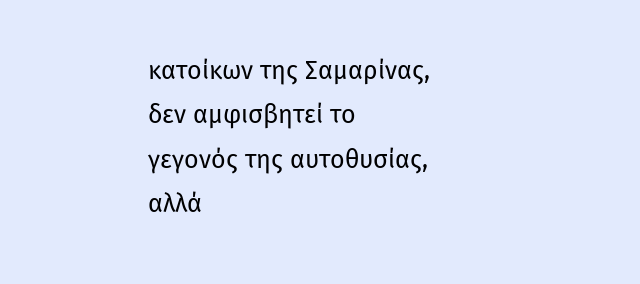κατοίκων της Σαμαρίνας, δεν αμφισβητεί το γεγονός της αυτοθυσίας, αλλά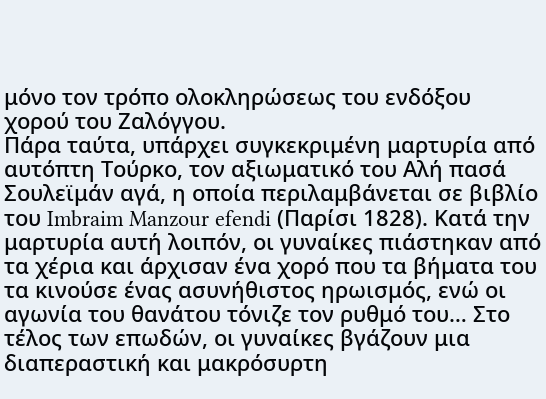μόνο τον τρόπο ολοκληρώσεως του ενδόξου χορού του Ζαλόγγου.
Πάρα ταύτα, υπάρχει συγκεκριμένη μαρτυρία από αυτόπτη Τούρκο, τον αξιωματικό του Αλή πασά Σουλεϊμάν αγά, η οποία περιλαμβάνεται σε βιβλίο του Imbraim Manzour efendi (Παρίσι 1828). Κατά την μαρτυρία αυτή λοιπόν, οι γυναίκες πιάστηκαν από τα χέρια και άρχισαν ένα χορό που τα βήματα του τα κινούσε ένας ασυνήθιστος ηρωισμός, ενώ οι αγωνία του θανάτου τόνιζε τον ρυθμό του… Στο τέλος των επωδών, οι γυναίκες βγάζουν μια διαπεραστική και μακρόσυρτη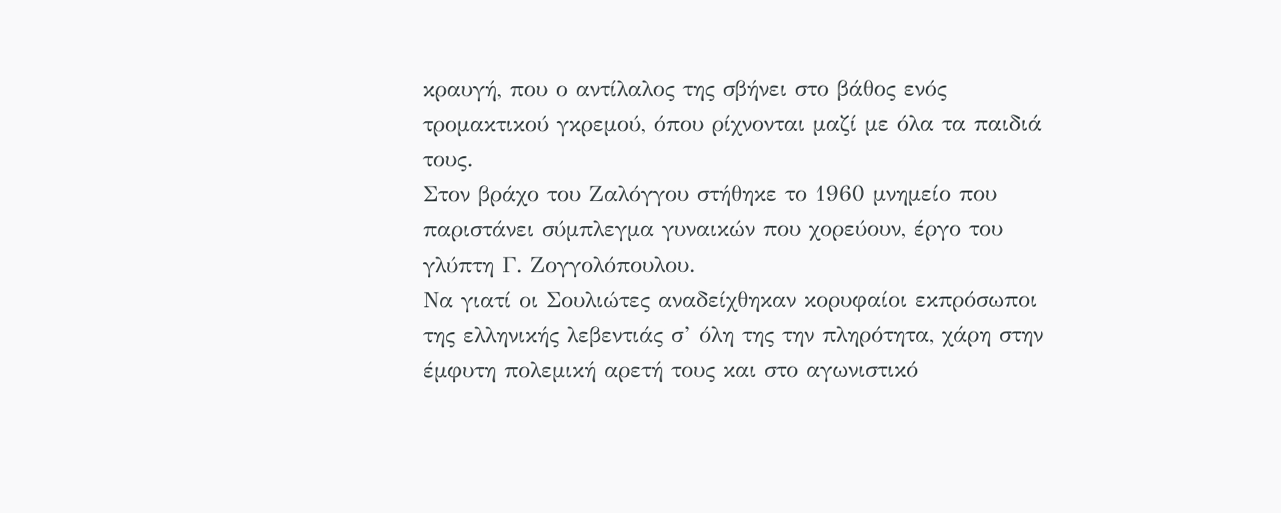κραυγή, που ο αντίλαλος της σβήνει στο βάθος ενός τρομακτικού γκρεμού, όπου ρίχνονται μαζί με όλα τα παιδιά τους.
Στον βράχο του Ζαλόγγου στήθηκε το 1960 μνημείο που παριστάνει σύμπλεγμα γυναικών που χορεύουν, έργο του γλύπτη Γ. Ζογγολόπουλου.
Να γιατί οι Σουλιώτες αναδείχθηκαν κορυφαίοι εκπρόσωποι της ελληνικής λεβεντιάς σ’ όλη της την πληρότητα, χάρη στην έμφυτη πολεμική αρετή τους και στο αγωνιστικό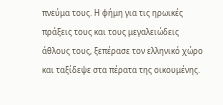πνεύμα τους. Η φήμη για τις ηρωικές πράξεις τους και τους μεγαλειώδεις άθλους τους, ξεπέρασε τον ελληνικό χώρο και ταξίδεψε στα πέρατα της οικουμένης.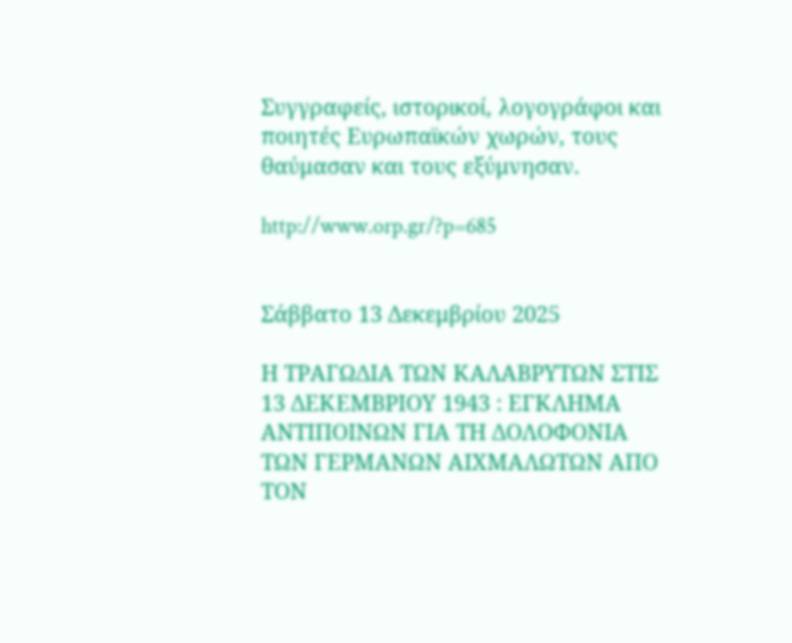Συγγραφείς, ιστορικοί, λογογράφοι και ποιητές Ευρωπαϊκών χωρών, τους θαύμασαν και τους εξύμνησαν.

http://www.orp.gr/?p=685


Σάββατο 13 Δεκεμβρίου 2025

Η ΤΡΑΓΩΔΙΑ ΤΩΝ ΚΑΛΑΒΡΥΤΩΝ ΣΤΙΣ 13 ΔΕΚΕΜΒΡΙΟΥ 1943 : ΕΓΚΛΗΜΑ ΑΝΤΙΠΟΙΝΩΝ ΓΙΑ ΤΗ ΔΟΛΟΦΟΝΙΑ ΤΩΝ ΓΕΡΜΑΝΩΝ ΑΙΧΜΑΛΩΤΩΝ ΑΠΟ ΤΟΝ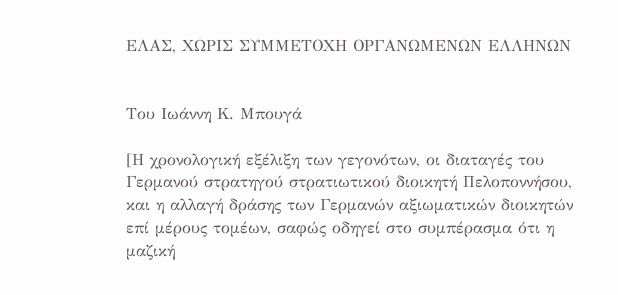ΕΛΑΣ, ΧΩΡΙΣ ΣΥΜΜΕΤΟΧΗ ΟΡΓΑΝΩΜΕΝΩΝ ΕΛΛΗΝΩΝ


Του Ιωάννη Κ. Μπουγά

[Η χρονολογική εξέλιξη των γεγονότων, οι διαταγές του Γερμανού στρατηγού στρατιωτικού διοικητή Πελοποννήσου, και η αλλαγή δράσης των Γερμανών αξιωματικών διοικητών επί μέρους τομέων, σαφώς οδηγεί στο συμπέρασμα ότι η μαζική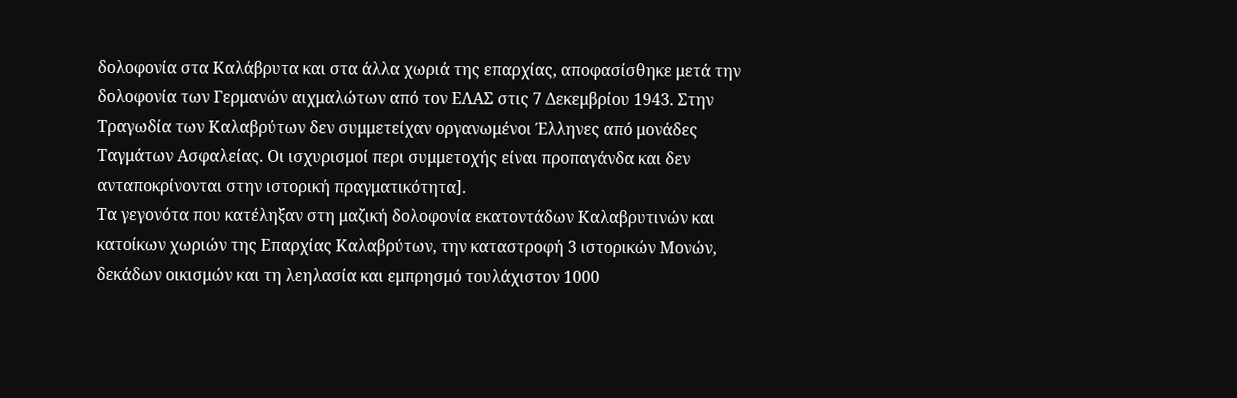δολοφονία στα Καλάβρυτα και στα άλλα χωριά της επαρχίας, αποφασίσθηκε μετά την δολοφονία των Γερμανών αιχμαλώτων από τον ΕΛΑΣ στις 7 Δεκεμβρίου 1943. Στην Τραγωδία των Καλαβρύτων δεν συμμετείχαν οργανωμένοι Έλληνες από μονάδες Ταγμάτων Ασφαλείας. Οι ισχυρισμοί περι συμμετοχής είναι προπαγάνδα και δεν ανταποκρίνονται στην ιστορική πραγματικότητα].
Τα γεγονότα που κατέληξαν στη μαζική δολοφονία εκατοντάδων Καλαβρυτινών και κατοίκων χωριών της Επαρχίας Καλαβρύτων, την καταστροφή 3 ιστορικών Μονών, δεκάδων οικισμών και τη λεηλασία και εμπρησμό τουλάχιστον 1000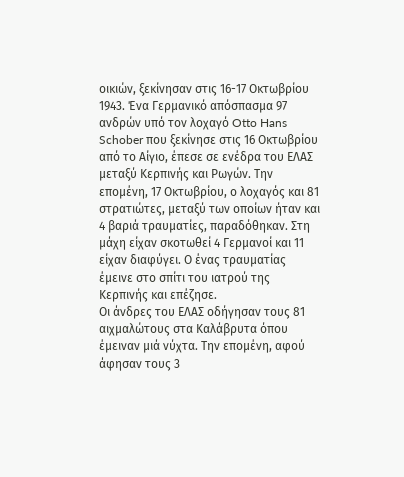οικιών, ξεκίνησαν στις 16-17 Οκτωβρίου 1943. Ένα Γερμανικό απόσπασμα 97 ανδρών υπό τον λοχαγό Otto Hans Schober που ξεκίνησε στις 16 Οκτωβρίου από το Αίγιο, έπεσε σε ενέδρα του ΕΛΑΣ μεταξύ Κερπινής και Ρωγών. Την επομένη, 17 Οκτωβρίου, ο λοχαγός και 81 στρατιώτες, μεταξύ των οποίων ήταν και 4 βαριά τραυματίες, παραδόθηκαν. Στη μάχη είχαν σκοτωθεί 4 Γερμανοί και 11 είχαν διαφύγει. Ο ένας τραυματίας έμεινε στο σπίτι του ιατρού της Κερπινής και επέζησε.
Οι άνδρες του ΕΛΑΣ οδήγησαν τους 81 αιχμαλώτους στα Καλάβρυτα όπου έμειναν μιά νύχτα. Την επομένη, αφού άφησαν τους 3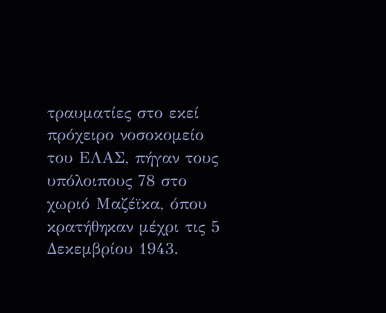τραυματίες στο εκεί πρόχειρο νοσοκομείο του ΕΛΑΣ, πήγαν τους υπόλοιπους 78 στο χωριό Μαζέϊκα, όπου κρατήθηκαν μέχρι τις 5 Δεκεμβρίου 1943.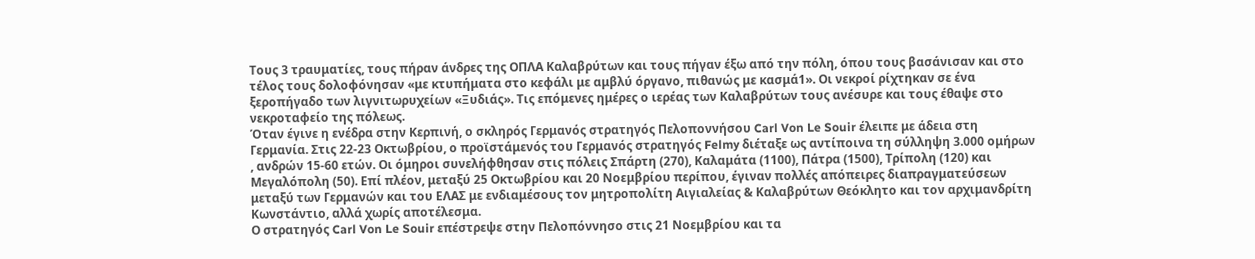Τους 3 τραυματίες, τους πήραν άνδρες της ΟΠΛΑ Καλαβρύτων και τους πήγαν έξω από την πόλη, όπου τους βασάνισαν και στο τέλος τους δολοφόνησαν «με κτυπήματα στο κεφάλι με αμβλύ όργανο, πιθανώς με κασμά1». Οι νεκροί ρίχτηκαν σε ένα ξεροπήγαδο των λιγνιτωρυχείων «Ξυδιάς». Τις επόμενες ημέρες ο ιερέας των Καλαβρύτων τους ανέσυρε και τους έθαψε στο νεκροταφείο της πόλεως.
Όταν έγινε η ενέδρα στην Κερπινή, ο σκληρός Γερμανός στρατηγός Πελοποννήσου Carl Von Le Souir έλειπε με άδεια στη Γερμανία. Στις 22-23 Οκτωβρίου, ο προϊστάμενός του Γερμανός στρατηγός Felmy διέταξε ως αντίποινα τη σύλληψη 3.000 ομήρων , ανδρών 15-60 ετών. Οι όμηροι συνελήφθησαν στις πόλεις Σπάρτη (270), Καλαμάτα (1100), Πάτρα (1500), Τρίπολη (120) και Μεγαλόπολη (50). Επί πλέον, μεταξύ 25 Οκτωβρίου και 20 Νοεμβρίου περίπου, έγιναν πολλές απόπειρες διαπραγματεύσεων μεταξύ των Γερμανών και του ΕΛΑΣ με ενδιαμέσους τον μητροπολίτη Αιγιαλείας & Καλαβρύτων Θεόκλητο και τον αρχιμανδρίτη Κωνστάντιο, αλλά χωρίς αποτέλεσμα.
Ο στρατηγός Carl Von Le Souir επέστρεψε στην Πελοπόννησο στις 21 Νοεμβρίου και τα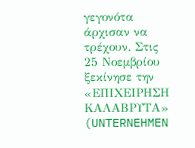γεγονότα άρχισαν να τρέχουν. Στις 25 Νοεμβρίου ξεκίνησε την «ΕΠΙΧΕΙΡΗΣΗ ΚΑΛΑΒΡΥΤΑ» (UNTERNEHMEN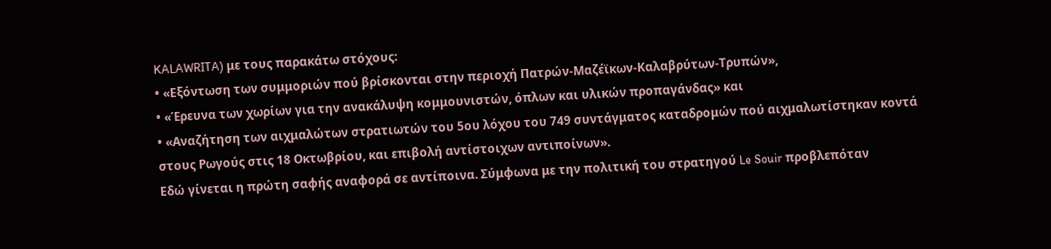KALAWRITA) με τους παρακάτω στόχους:
• «Εξόντωση των συμμοριών πού βρίσκονται στην περιοχή Πατρών-Μαζέϊκων-Καλαβρύτων-Τρυπών»,
• «Έρευνα των χωρίων για την ανακάλυψη κομμουνιστών, όπλων και υλικών προπαγάνδας» και
• «Αναζήτηση των αιχμαλώτων στρατιωτών του 5ου λόχου του 749 συντάγματος καταδρομών πού αιχμαλωτίστηκαν κοντά στους Ρωγούς στις 18 Οκτωβρίου, και επιβολή αντίστοιχων αντιποίνων».
Εδώ γίνεται η πρώτη σαφής αναφορά σε αντίποινα. Σύμφωνα με την πολιτική του στρατηγού Le Souir προβλεπόταν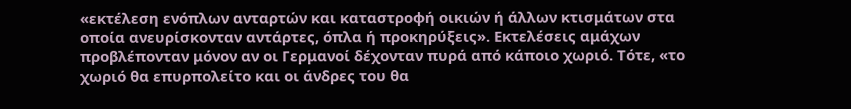«εκτέλεση ενόπλων ανταρτών και καταστροφή οικιών ή άλλων κτισμάτων στα οποία ανευρίσκονταν αντάρτες, όπλα ή προκηρύξεις». Εκτελέσεις αμάχων προβλέπονταν μόνον αν οι Γερμανοί δέχονταν πυρά από κάποιο χωριό. Τότε, «το χωριό θα επυρπολείτο και οι άνδρες του θα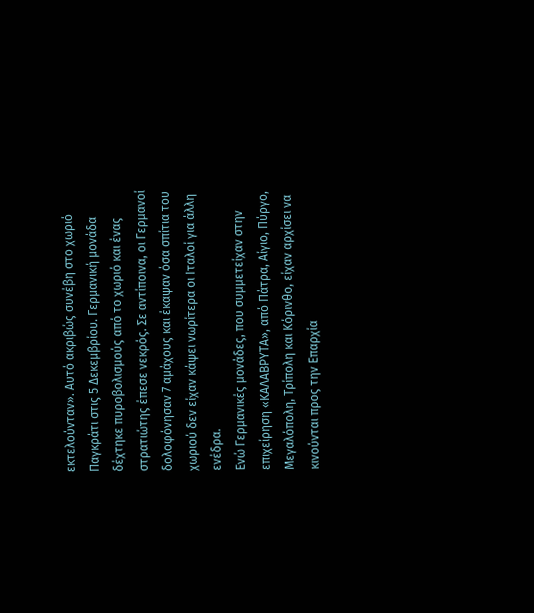εκτελούνταν». Αυτό ακριβώς συνέβη στο χωριό Παγκράτι στις 5 Δεκεμβρίου. Γερμανική μονάδα δέχτηκε πυροβολισμούς από το χωριό και ένας στρατιώτης έπεσε νεκρός. Σε αντίποινα, οι Γερμανοί δολοφόνησαν 7 αμάχους και έκαψαν όσα σπίτια του χωριού δεν είχαν κάψει νωρίτερα οι Ιταλοί για άλλη ενέδρα.
Ενώ Γερμανικές μονάδες, που συμμετείχαν στην επιχείρηση «ΚΑΛΑΒΡΥΤΑ», από Πάτρα, Αίγιο, Πύργο, Μεγαλόπολη, Τρίπολη και Κόρινθο, είχαν αρχίσει να κινούνται προς την Επαρχία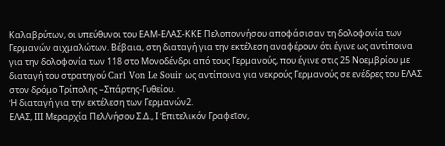Καλαβρύτων, οι υπεύθυνοι του ΕΑΜ-ΕΛΑΣ-ΚΚΕ Πελοποννήσου αποφάσισαν τη δολοφονία των Γερμανών αιχμαλώτων. Βέβαια, στη διαταγή για την εκτέλεση αναφέρουν ότι έγινε ως αντίποινα για την δολοφονία των 118 στο Μονοδένδρι από τους Γερμανούς, που έγινε στις 25 Νοεμβρίου με διαταγή του στρατηγού Carl Von Le Souir ως αντίποινα για νεκρούς Γερμανούς σε ενέδρες του ΕΛΑΣ στον δρόμο Τρίπολης –Σπάρτης-Γυθείου.
Ἡ διαταγή για την εκτέλεση των Γερμανών2.
ΕΛΑΣ, ΙΙΙ Μεραρχία Πελ/νήσου Σ.Δ., Ι Ἐπιτελικόν Γραφεῖον,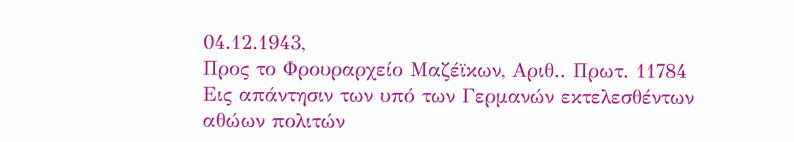04.12.1943,
Προς το Φρουραρχείο Μαζέϊκων, Αριθ.. Πρωτ. 11784
Εις απάντησιν των υπό των Γερμανών εκτελεσθέντων αθώων πολιτών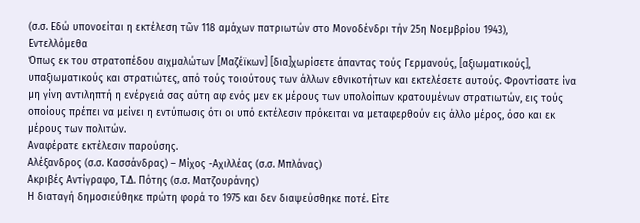(σ.σ. Εδώ υπονοείται η εκτέλεση τῶν 118 αμάχων πατριωτών στο Μονοδένδρι τήν 25η Νοεμβρίου 1943),
Εντελλόμεθα
Όπως εκ του στρατοπέδου αιχμαλώτων [Μαζέϊκων] [δια]χωρίσετε άπαντας τούς Γερμανούς, [αξιωματικούς], υπαξιωματικούς και στρατιώτες, από τούς τοιούτους των άλλων εθνικοτήτων και εκτελέσετε αυτούς. Φροντίσατε ίνα μη γίνη αντιληπτή η ενέργειά σας αύτη αφ ενός μεν εκ μέρους των υπολοίπων κρατουμένων στρατιωτών, εις τούς οποίους πρέπει να μείνει η εντύπωσις ότι οι υπό εκτέλεσιν πρόκειται να μεταφερθούν εις άλλο μέρος, όσο και εκ μέρους των πολιτών.
Αναφέρατε εκτέλεσιν παρούσης.
Αλέξανδρος (σ.σ. Κασσάνδρας) – Μίχος -Αχιλλέας (σ.σ. Μπλάνας)
Ακριβές Αντίγραφο, Τ.Δ. Πότης (σ.σ. Ματζουράνης)
Η διαταγή δημοσιεύθηκε πρώτη φορά το 1975 και δεν διαψεύσθηκε ποτέ. Είτε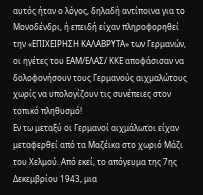αυτός ήταν ο λόγος, δηλαδή αντίποινα για το Μονοδένδρι, ή επειδή είχαν πληροφορηθεί την «ΕΠΙΧΕΙΡΗΣΗ ΚΑΛΑΒΡΥΤΑ» των Γερμανών, οι ηγέτες του ΕΑΜ/ΕΛΑΣ/ ΚΚΕ αποφάσισαν να δολοφονήσουν τους Γερμανούς αιχμαλώτους χωρίς να υπολογίζουν τις συνέπειες στον τοπικό πληθυσμό!
Εν τω μεταξύ οι Γερμανοί αιχμάλωτοι είχαν μεταφερθεί από τα Μαζέικα στο χωριό Μάζι του Χελμού. Από εκεί, το απόγευμα της 7ης Δεκεμβρίου 1943, μια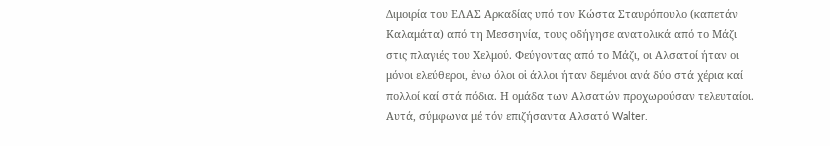Διμοιρία του ΕΛΑΣ Αρκαδίας υπό τον Κώστα Σταυρόπουλο (καπετάν Καλαμάτα) από τη Μεσσηνία, τους οδήγησε ανατολικά από το Μάζι στις πλαγιές του Χελμού. Φεύγοντας από το Μάζι, οι Αλσατοί ήταν οι μόνοι ελεύθεροι, ἐνω όλοι οἱ άλλοι ήταν δεμένοι ανά δύο στά χέρια καί πολλοί καί στά πόδια. Η ομάδα των Αλσατών προχωρούσαν τελευταίοι. Αυτά, σύμφωνα μέ τόν επιζήσαντα Αλσατό Walter.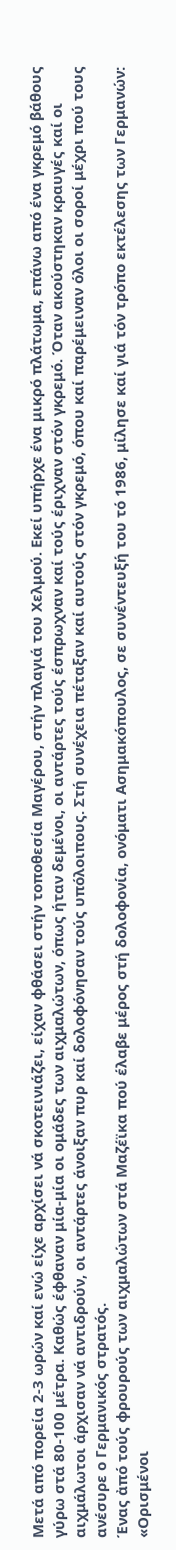Μετά από πορεία 2-3 ωρών καί ενώ είχε αρχίσει νά σκοτεινιάζει, είχαν φθάσει στήν τοποθεσία Μαγέρου, στήν πλαγιά του Χελμού. Εκεί υπήρχε ένα μικρό πλάτωμα, επάνω από ένα γκρεμό βάθους γύρω στά 80-100 μέτρα. Καθώς έφθαναν μία-μία οι ομάδες των αιχμαλώτων, όπως ήταν δεμένοι, οι αντάρτες τούς έσπρωχναν καί τούς έριχναν στόν γκρεμό. Όταν ακούστηκαν κραυγές καί οι αιχμάλωτοι άρχισαν νά αντιδρούν, οι αντάρτες άνοιξαν πυρ καί δολοφόνησαν τούς υπόλοιπους. Στή συνέχεια πέταξαν καί αυτούς στόν γκρεμό, όπου καί παρέμειναν όλοι οι σοροί μέχρι πού τους ανέσυρε ο Γερμανικός στρατός.
Ένας ἀπό τούς φρουρούς των αιχμαλώτων στά Μαζέϊκα πού έλαβε μέρος στή δολοφονία, ονόματι Ασημακόπουλος, σε συνέντευξή του τό 1986, μίλησε καί γιά τόν τρόπο εκτέλεσης των Γερμανών: «Ορισμένοι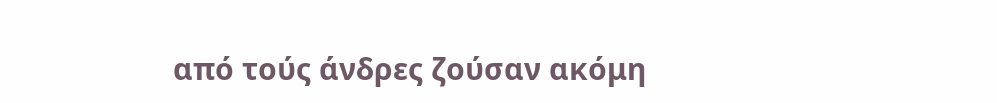από τούς άνδρες ζούσαν ακόμη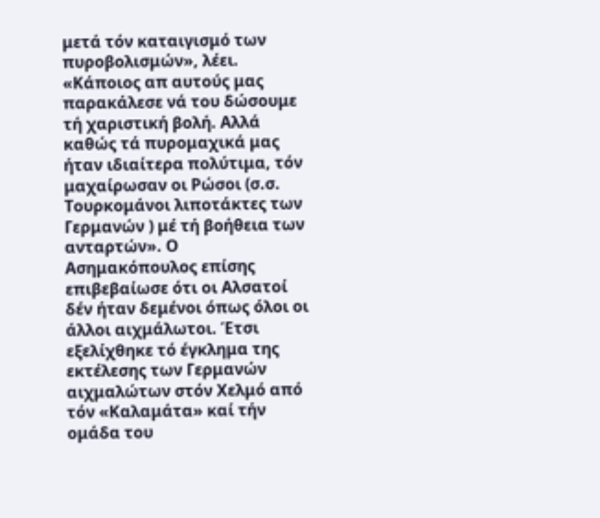μετά τόν καταιγισμό των πυροβολισμών», λέει. «Κάποιος απ αυτούς μας παρακάλεσε νά του δώσουμε τή χαριστική βολή. Αλλά καθώς τά πυρομαχικά μας ήταν ιδιαίτερα πολύτιμα, τόν μαχαίρωσαν οι Ρώσοι (σ.σ. Τουρκομάνοι λιποτάκτες των Γερμανών ) μέ τή βοήθεια των ανταρτών». Ο Ασημακόπουλος επίσης επιβεβαίωσε ότι οι Αλσατοί δέν ήταν δεμένοι όπως όλοι οι άλλοι αιχμάλωτοι. Έτσι εξελίχθηκε τό έγκλημα της εκτέλεσης των Γερμανών αιχμαλώτων στόν Χελμό από τόν «Καλαμάτα» καί τήν ομάδα του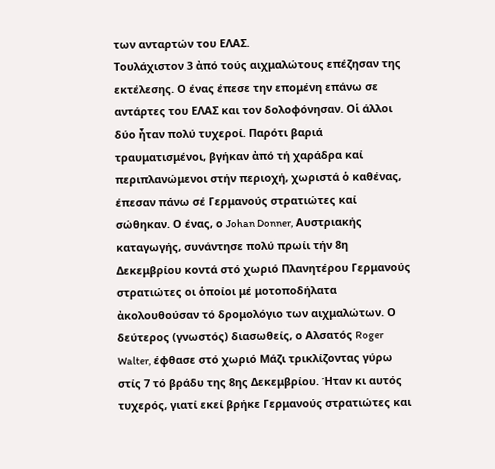των ανταρτών του ΕΛΑΣ.
Τουλάχιστον 3 ἀπό τούς αιχμαλώτους επέζησαν της εκτέλεσης. Ο ένας έπεσε την επομένη επάνω σε αντάρτες του ΕΛΑΣ και τον δολοφόνησαν. Οἱ άλλοι δύο ἦταν πολύ τυχεροί. Παρότι βαριά τραυματισμένοι, βγήκαν ἀπό τή χαράδρα καί περιπλανώμενοι στήν περιοχή, χωριστά ὁ καθένας, έπεσαν πάνω σέ Γερμανούς στρατιώτες καί σώθηκαν. Ο ένας, ο Johan Donner, Αυστριακής καταγωγής, συνάντησε πολύ πρωίι τήν 8η Δεκεμβρίου κοντά στό χωριό Πλανητέρου Γερμανούς στρατιώτες οι ὁποίοι μέ μοτοποδήλατα ἀκολουθούσαν τό δρομολόγιο των αιχμαλώτων. Ο δεύτερος (γνωστός) διασωθείς, ο Αλσατός Roger Walter, έφθασε στό χωριό Μάζι τρικλίζοντας γύρω στίς 7 τό βράδυ της 8ης Δεκεμβρίου. Ήταν κι αυτός τυχερός, γιατί εκεί βρήκε Γερμανούς στρατιώτες και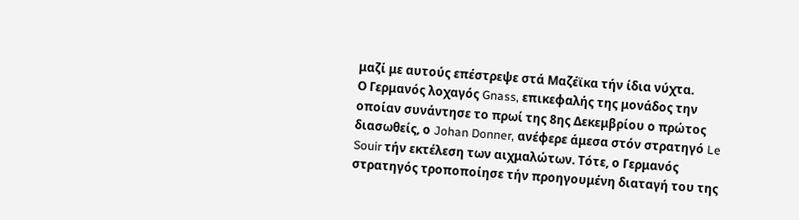μαζί με αυτούς επέστρεψε στά Μαζέϊκα τήν ίδια νύχτα.
Ο Γερμανός λοχαγός Gnass, επικεφαλής της μονάδος την οποίαν συνάντησε το πρωί της 8ης Δεκεμβρίου ο πρώτος διασωθείς, ο Johan Donner, ανέφερε άμεσα στόν στρατηγό Le Souir τήν εκτέλεση των αιχμαλώτων. Τότε, ο Γερμανός στρατηγός τροποποίησε τήν προηγουμένη διαταγή του της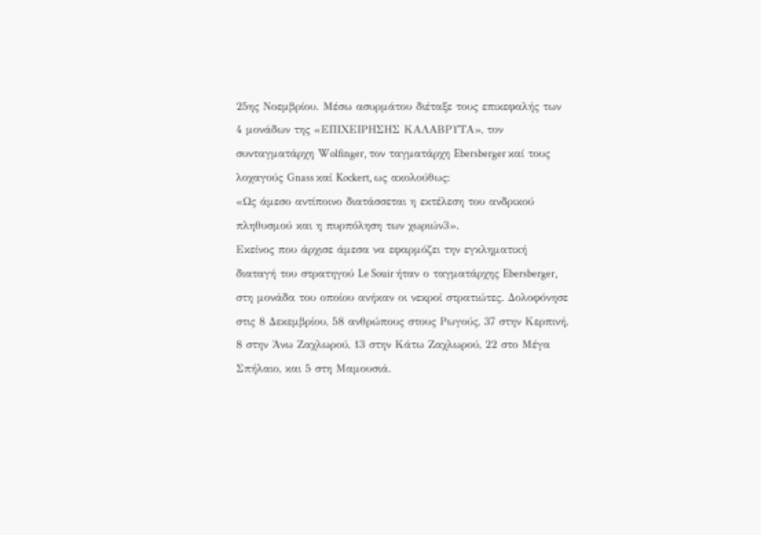25ης Νοεμβρίου. Μέσω ασυρμάτου διέταξε τους επικεφαλής των 4 μονάδων της «ΕΠΙΧΕΙΡΗΣΗΣ ΚΑΛΑΒΡΥΤΑ», τον συνταγματάρχη Wolfinger, τον ταγματάρχη Ebersberger καί τους λοχαγούς Gnass καί Kockert, ως ακολούθως:
«Ως άμεσο αντίποινο διατάσσεται η εκτέλεση του ανδρικού πληθυσμού και η πυρπόληση των χωριών3».
Εκείνος που άρχισε άμεσα να εφαρμόζει την εγκληματική διαταγή του στρατηγού Le Souir ήταν ο ταγματάρχης Ebersberger, στη μονάδα του οποίου ανήκαν οι νεκροί στρατιώτες. Δολοφόνησε στις 8 Δεκεμβρίου, 58 ανθρώπους στους Ρωγούς, 37 στην Κερπινή, 8 στην Άνω Ζαχλωρού, 13 στην Κάτω Ζαχλωρού, 22 στο Μέγα Σπήλαιο, και 5 στη Μαμουσιά.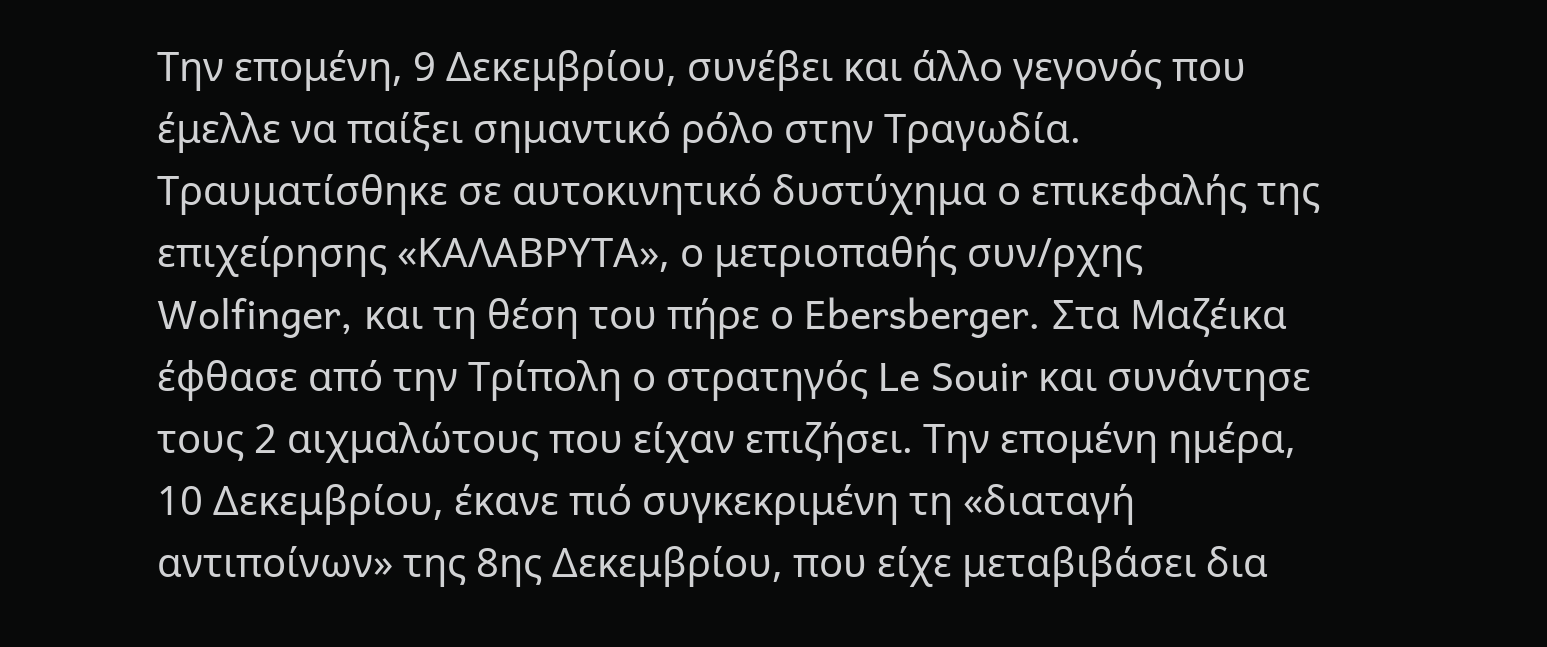Την επομένη, 9 Δεκεμβρίου, συνέβει και άλλο γεγονός που έμελλε να παίξει σημαντικό ρόλο στην Τραγωδία. Τραυματίσθηκε σε αυτοκινητικό δυστύχημα ο επικεφαλής της επιχείρησης «ΚΑΛΑΒΡΥΤΑ», ο μετριοπαθής συν/ρχης Wolfinger, και τη θέση του πήρε ο Ebersberger. Στα Μαζέικα έφθασε από την Τρίπολη ο στρατηγός Le Souir και συνάντησε τους 2 αιχμαλώτους που είχαν επιζήσει. Την επομένη ημέρα, 10 Δεκεμβρίου, έκανε πιό συγκεκριμένη τη «διαταγή αντιποίνων» της 8ης Δεκεμβρίου, που είχε μεταβιβάσει δια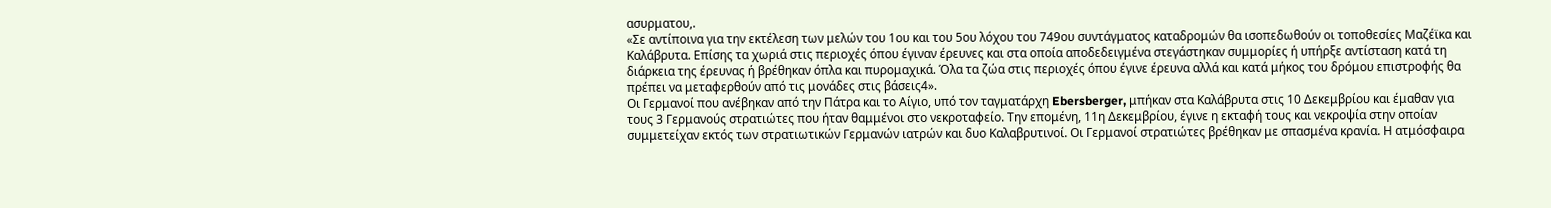ασυρματου,.
«Σε αντίποινα για την εκτέλεση των μελών του 1ου και του 5ου λόχου του 749ου συντάγματος καταδρομών θα ισοπεδωθούν οι τοποθεσίες Μαζέϊκα και Καλάβρυτα. Επίσης τα χωριά στις περιοχές όπου έγιναν έρευνες και στα οποία αποδεδειγμένα στεγάστηκαν συμμορίες ή υπήρξε αντίσταση κατά τη διάρκεια της έρευνας ή βρέθηκαν όπλα και πυρομαχικά. Όλα τα ζώα στις περιοχές όπου έγινε έρευνα αλλά και κατά μήκος του δρόμου επιστροφής θα πρέπει να μεταφερθούν από τις μονάδες στις βάσεις4».
Οι Γερμανοί που ανέβηκαν από την Πάτρα και το Αίγιο, υπό τον ταγματάρχη Ebersberger, μπήκαν στα Καλάβρυτα στις 10 Δεκεμβρίου και έμαθαν για τους 3 Γερμανούς στρατιώτες που ήταν θαμμένοι στο νεκροταφείο. Την επομένη, 11η Δεκεμβρίου, έγινε η εκταφή τους και νεκροψία στην οποίαν συμμετείχαν εκτός των στρατιωτικών Γερμανών ιατρών και δυο Καλαβρυτινοί. Οι Γερμανοί στρατιώτες βρέθηκαν με σπασμένα κρανία. Η ατμόσφαιρα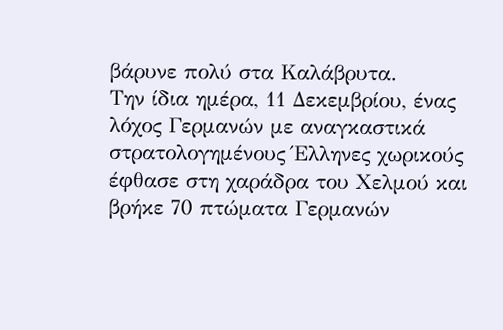βάρυνε πολύ στα Καλάβρυτα.
Την ίδια ημέρα, 11 Δεκεμβρίου, ένας λόχος Γερμανών με αναγκαστικά στρατολογημένους Έλληνες χωρικούς έφθασε στη χαράδρα του Χελμού και βρήκε 70 πτώματα Γερμανών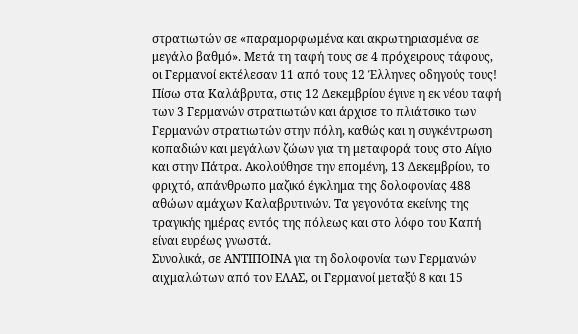στρατιωτών σε «παραμορφωμένα και ακρωτηριασμένα σε μεγάλο βαθμό». Μετά τη ταφή τους σε 4 πρόχειρους τάφους, οι Γερμανοί εκτέλεσαν 11 από τους 12 Έλληνες οδηγούς τους!
Πίσω στα Καλάβρυτα, στις 12 Δεκεμβρίου έγινε η εκ νέου ταφή των 3 Γερμανών στρατιωτών και άρχισε το πλιάτσικο των Γερμανών στρατιωτών στην πόλη, καθώς και η συγκέντρωση κοπαδιών και μεγάλων ζώων για τη μεταφορά τους στο Αίγιο και στην Πάτρα. Ακολούθησε την επομένη, 13 Δεκεμβρίου, το φριχτό, απάνθρωπο μαζικό έγκλημα της δολοφονίας 488 αθώων αμάχων Καλαβρυτινών. Τα γεγονότα εκείνης της τραγικής ημέρας εντός της πόλεως και στο λόφο του Καπή είναι ευρέως γνωστά.
Συνολικά, σε ΑΝΤΙΠΟΙΝΑ για τη δολοφονία των Γερμανών αιχμαλώτων από τον ΕΛΑΣ, οι Γερμανοί μεταξύ 8 και 15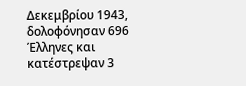Δεκεμβρίου 1943, δολοφόνησαν 696 Έλληνες και κατέστρεψαν 3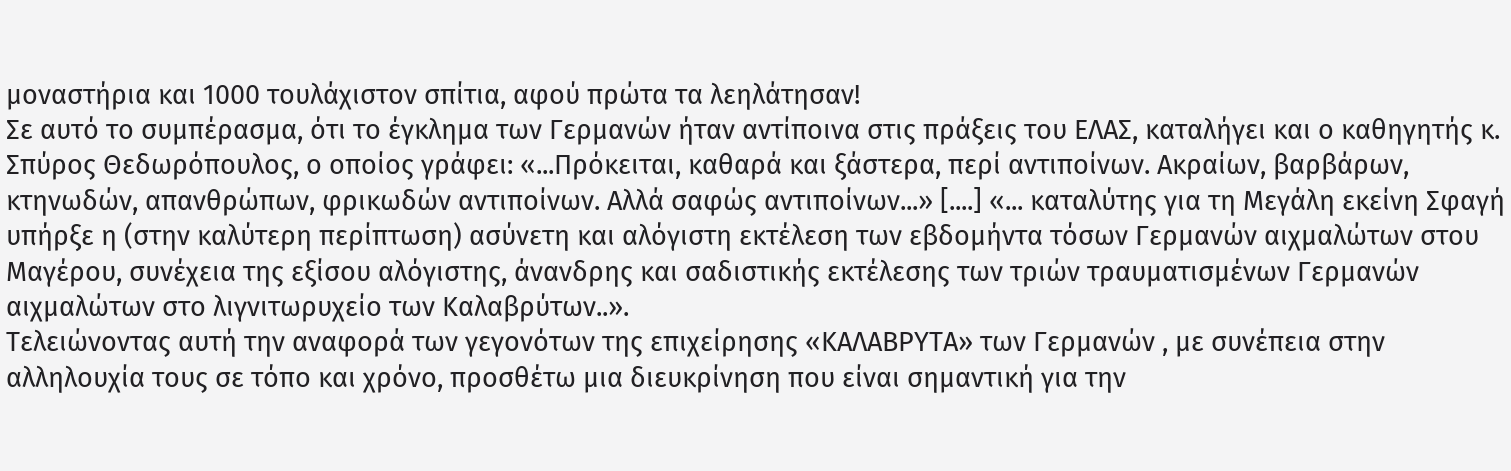μοναστήρια και 1000 τουλάχιστον σπίτια, αφού πρώτα τα λεηλάτησαν!
Σε αυτό το συμπέρασμα, ότι το έγκλημα των Γερμανών ήταν αντίποινα στις πράξεις του ΕΛΑΣ, καταλήγει και ο καθηγητής κ. Σπύρος Θεδωρόπουλος, ο οποίος γράφει: «...Πρόκειται, καθαρά και ξάστερα, περί αντιποίνων. Ακραίων, βαρβάρων, κτηνωδών, απανθρώπων, φρικωδών αντιποίνων. Αλλά σαφώς αντιποίνων...» [....] «... καταλύτης για τη Μεγάλη εκείνη Σφαγή υπήρξε η (στην καλύτερη περίπτωση) ασύνετη και αλόγιστη εκτέλεση των εβδομήντα τόσων Γερμανών αιχμαλώτων στου Μαγέρου, συνέχεια της εξίσου αλόγιστης, άνανδρης και σαδιστικής εκτέλεσης των τριών τραυματισμένων Γερμανών αιχμαλώτων στο λιγνιτωρυχείο των Καλαβρύτων..».
Τελειώνοντας αυτή την αναφορά των γεγονότων της επιχείρησης «ΚΑΛΑΒΡΥΤΑ» των Γερμανών , με συνέπεια στην αλληλουχία τους σε τόπο και χρόνο, προσθέτω μια διευκρίνηση που είναι σημαντική για την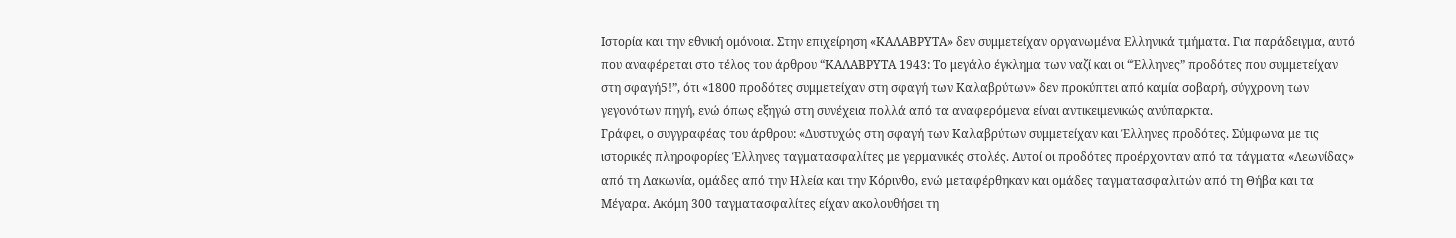Ιστορία και την εθνική ομόνοια. Στην επιχείρηση «ΚΑΛΑΒΡΥΤΑ» δεν συμμετείχαν οργανωμένα Ελληνικά τμήματα. Για παράδειγμα, αυτό που αναφέρεται στο τέλος του άρθρου “ΚΑΛΑΒΡΥΤΑ 1943: Το μεγάλο έγκλημα των ναζί και οι “Έλληνες” προδότες που συμμετείχαν στη σφαγή5!”, ότι «1800 προδότες συμμετείχαν στη σφαγή των Καλαβρύτων» δεν προκύπτει από καμία σοβαρή, σύγχρονη των γεγονότων πηγή, ενώ όπως εξηγώ στη συνέχεια πολλά από τα αναφερόμενα είναι αντικειμενικώς ανύπαρκτα.
Γράφει, ο συγγραφέας του άρθρου: «Δυστυχώς στη σφαγή των Καλαβρύτων συμμετείχαν και Έλληνες προδότες. Σύμφωνα με τις ιστορικές πληροφορίες Έλληνες ταγματασφαλίτες με γερμανικές στολές. Αυτοί οι προδότες προέρχονταν από τα τάγματα «Λεωνίδας» από τη Λακωνία, ομάδες από την Ηλεία και την Κόρινθο, ενώ μεταφέρθηκαν και ομάδες ταγματασφαλιτών από τη Θήβα και τα Μέγαρα. Ακόμη 300 ταγματασφαλίτες είχαν ακολουθήσει τη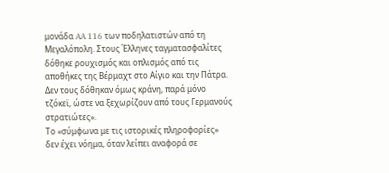μονάδα AA 116 των ποδηλατιστών από τη Μεγαλόπολη. Στους Έλληνες ταγματασφαλίτες δόθηκε ρουχισμός και οπλισμός από τις αποθήκες της Βέρμαχτ στο Αίγιο και την Πάτρα. Δεν τους δόθηκαν όμως κράνη, παρά μόνο τζόκεϊ, ώστε να ξεχωρίζουν από τους Γερμανούς στρατιώτες».
Το «σύμφωνα με τις ιστορικές πληροφορίες» δεν έχει νόημα, όταν λείπει αναφορά σε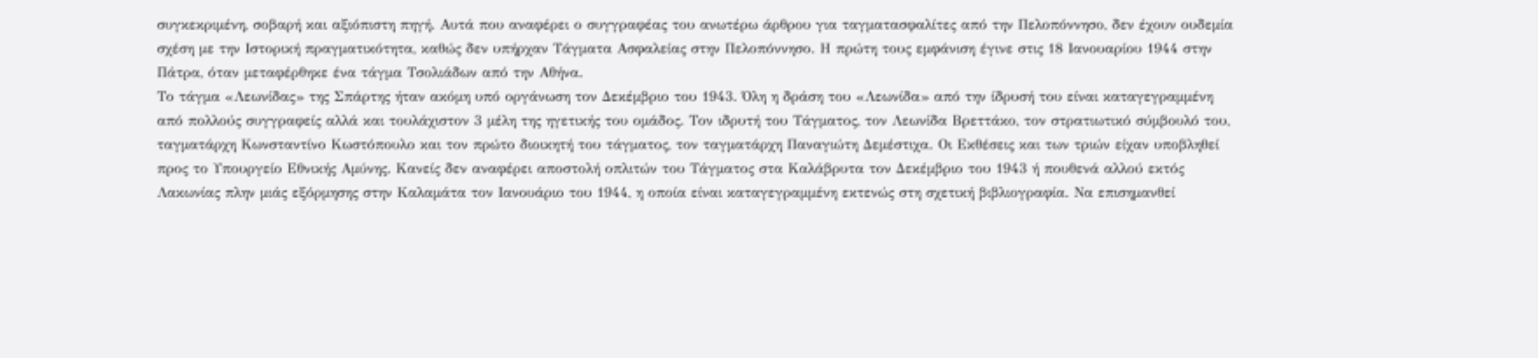συγκεκριμένη, σοβαρή και αξιόπιστη πηγή. Αυτά που αναφέρει ο συγγραφέας του ανωτέρω άρθρου για ταγματασφαλίτες από την Πελοπόννησο, δεν έχουν ουδεμία σχέση με την Ιστορική πραγματικότητα, καθώς δεν υπήρχαν Τάγματα Ασφαλείας στην Πελοπόννησο. Η πρώτη τους εμφάνιση έγινε στις 18 Ιανουαρίου 1944 στην Πάτρα, όταν μεταφέρθηκε ένα τάγμα Τσολιάδων από την Αθήνα.
Το τάγμα «Λεωνίδας» της Σπάρτης ήταν ακόμη υπό οργάνωση τον Δεκέμβριο του 1943. Όλη η δράση του «Λεωνίδα» από την ίδρυσή του είναι καταγεγραμμένη από πολλούς συγγραφείς αλλά και τουλάχιστον 3 μέλη της ηγετικής του ομάδος. Τον ιδρυτή του Τάγματος, τον Λεωνίδα Βρεττάκο, τον στρατιωτικό σύμβουλό του, ταγματάρχη Κωνσταντίνο Κωστόπουλο και τον πρώτο διοικητή του τάγματος, τον ταγματάρχη Παναγιώτη Δεμέστιχα. Οι Εκθέσεις και των τριών είχαν υποβληθεί προς το Υπουργείο Εθνικής Αμύνης. Κανείς δεν αναφέρει αποστολή οπλιτών του Τάγματος στα Καλάβρυτα τον Δεκέμβριο του 1943 ή πουθενά αλλού εκτός Λακωνίας πλην μιάς εξόρμησης στην Καλαμάτα τον Ιανουάριο του 1944, η οποία είναι καταγεγραμμένη εκτενώς στη σχετική βιβλιογραφία. Να επισημανθεί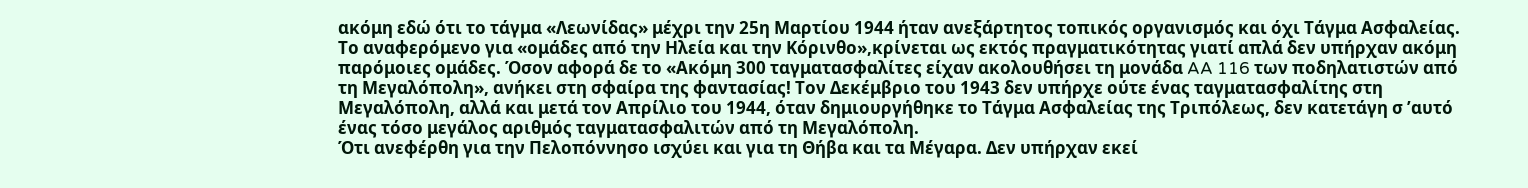ακόμη εδώ ότι το τάγμα «Λεωνίδας» μέχρι την 25η Μαρτίου 1944 ήταν ανεξάρτητος τοπικός οργανισμός και όχι Τάγμα Ασφαλείας.
Το αναφερόμενο για «ομάδες από την Ηλεία και την Κόρινθο»,κρίνεται ως εκτός πραγματικότητας γιατί απλά δεν υπήρχαν ακόμη παρόμοιες ομάδες. Όσον αφορά δε το «Ακόμη 300 ταγματασφαλίτες είχαν ακολουθήσει τη μονάδα AA 116 των ποδηλατιστών από τη Μεγαλόπολη», ανήκει στη σφαίρα της φαντασίας! Τον Δεκέμβριο του 1943 δεν υπήρχε ούτε ένας ταγματασφαλίτης στη Μεγαλόπολη, αλλά και μετά τον Απρίλιο του 1944, όταν δημιουργήθηκε το Τάγμα Ασφαλείας της Τριπόλεως, δεν κατετάγη σ ’αυτό ένας τόσο μεγάλος αριθμός ταγματασφαλιτών από τη Μεγαλόπολη.
Ότι ανεφέρθη για την Πελοπόννησο ισχύει και για τη Θήβα και τα Μέγαρα. Δεν υπήρχαν εκεί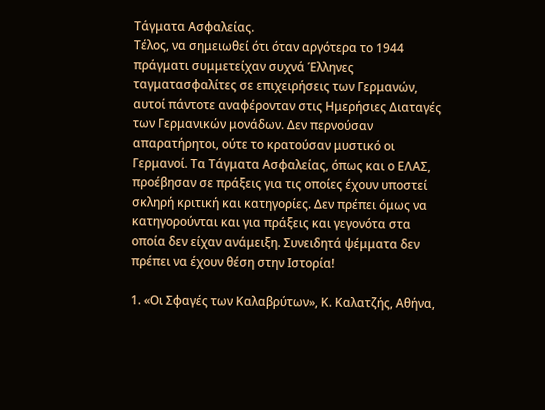Τάγματα Ασφαλείας.
Τέλος, να σημειωθεί ότι όταν αργότερα το 1944 πράγματι συμμετείχαν συχνά Έλληνες ταγματασφαλίτες σε επιχειρήσεις των Γερμανών, αυτοί πάντοτε αναφέρονταν στις Ημερήσιες Διαταγές των Γερμανικών μονάδων. Δεν περνούσαν απαρατήρητοι, ούτε το κρατούσαν μυστικό οι Γερμανοί. Τα Τάγματα Ασφαλείας, όπως και ο ΕΛΑΣ, προέβησαν σε πράξεις για τις οποίες έχουν υποστεί σκληρή κριτική και κατηγορίες. Δεν πρέπει όμως να κατηγορούνται και για πράξεις και γεγονότα στα οποία δεν είχαν ανάμειξη. Συνειδητά ψέμματα δεν πρέπει να έχουν θέση στην Ιστορία!

1. «Οι Σφαγές των Καλαβρύτων», Κ. Καλατζής, Αθήνα,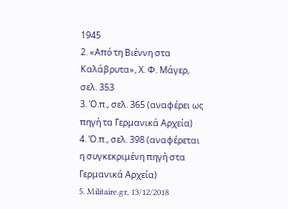1945
2. «Από τη Βιέννη στα Καλάβρυτα», Χ. Φ. Μάγερ, σελ. 353
3. Ό.π., σελ. 365 (αναφέρει ως πηγή τα Γερμανικά Αρχεία)
4. Ό.π., σελ. 398 (αναφέρεται η συγκεκριμένη πηγή στα Γερμανικά Αρχεία)
5. Militaire.gr, 13/12/2018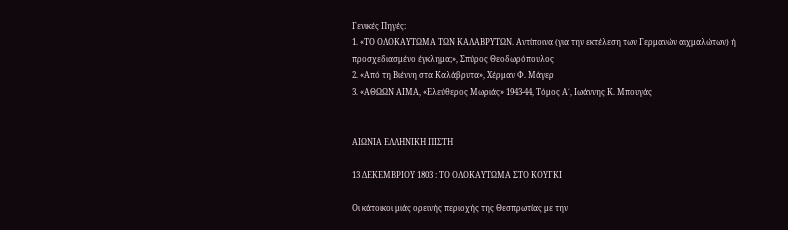Γενικές Πηγές:
1. «ΤΟ ΟΛΟΚΑΥΤΩΜΑ ΤΩΝ ΚΑΛΑΒΡΥΤΩΝ. Αντίποινα (για την εκτέλεση των Γερμανών αιχμαλώτων) ή προσχεδιασμένο έγκλημα;», Σπύρος Θεοδωρόπουλος
2. «Από τη Βιέννη στα Καλάβρυτα», Χέρμαν Φ. Μάγερ
3. «ΑΘΩΩΝ ΑΙΜΑ, «Ελεύθερος Μωριάς» 1943-44, Τόμος Α΄, Ιωάννης Κ. Μπουγάς


ΑΙΩΝΙΑ ΕΛΛΗΝΙΚΗ ΠΙΣΤΗ

13 ΔΕΚΕΜΒΡΙΟΥ 1803 : ΤΟ ΟΛΟΚΑΥΤΩΜΑ ΣΤΟ ΚΟΥΓΚΙ

Oι κάτοικοι μιάς ορεινής περιοχής της Θεσπρωτίας με την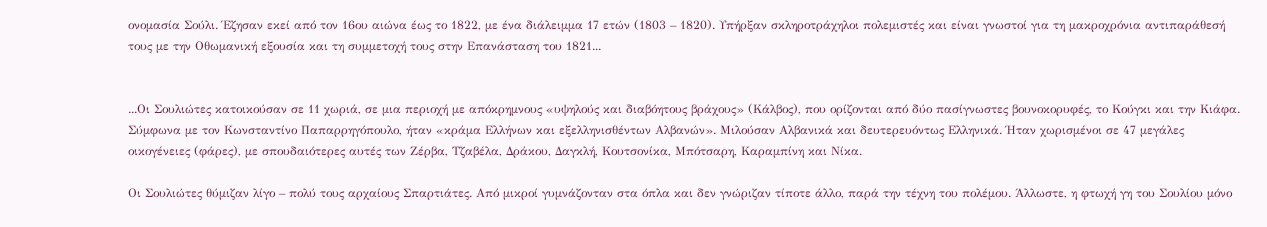ονομασία Σούλι. Έζησαν εκεί από τον 16ου αιώνα έως το 1822, με ένα διάλειμμα 17 ετών (1803 – 1820). Υπήρξαν σκληροτράχηλοι πολεμιστές και είναι γνωστοί για τη μακροχρόνια αντιπαράθεσή τους με την Οθωμανική εξουσία και τη συμμετοχή τους στην Επανάσταση του 1821...


...Οι Σουλιώτες κατοικούσαν σε 11 χωριά, σε μια περιοχή με απόκρημνους «υψηλούς και διαβόητους βράχους» (Κάλβος), που ορίζονται από δύο πασίγνωστες βουνοκορυφές, το Κούγκι και την Κιάφα. Σύμφωνα με τον Κωνσταντίνο Παπαρρηγόπουλο, ήταν «κράμα Ελλήνων και εξελληνισθέντων Αλβανών». Μιλούσαν Αλβανικά και δευτερευόντως Ελληνικά. Ήταν χωρισμένοι σε 47 μεγάλες οικογένειες (φάρες), με σπουδαιότερες αυτές των Ζέρβα, Τζαβέλα, Δράκου, Δαγκλή, Κουτσονίκα, Μπότσαρη, Καραμπίνη και Νίκα.

Οι Σουλιώτες θύμιζαν λίγο – πολύ τους αρχαίους Σπαρτιάτες. Από μικροί γυμνάζονταν στα όπλα και δεν γνώριζαν τίποτε άλλο, παρά την τέχνη του πολέμου. Άλλωστε, η φτωχή γη του Σουλίου μόνο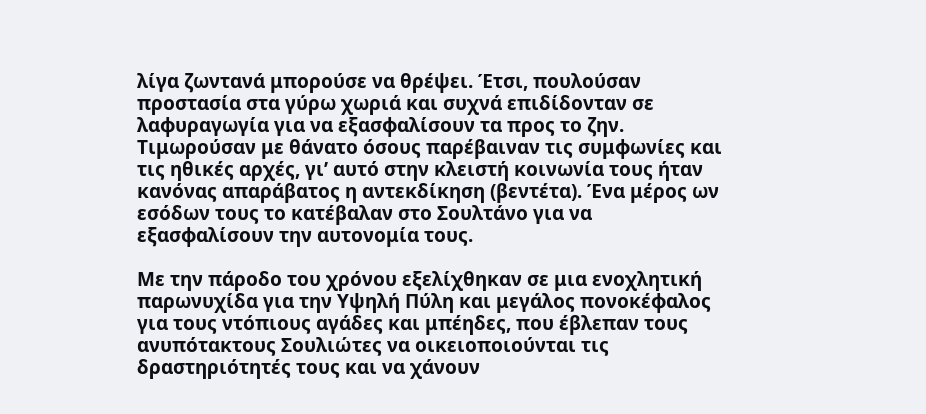λίγα ζωντανά μπορούσε να θρέψει. Έτσι, πουλούσαν προστασία στα γύρω χωριά και συχνά επιδίδονταν σε λαφυραγωγία για να εξασφαλίσουν τα προς το ζην. Τιμωρούσαν με θάνατο όσους παρέβαιναν τις συμφωνίες και τις ηθικές αρχές, γι’ αυτό στην κλειστή κοινωνία τους ήταν κανόνας απαράβατος η αντεκδίκηση (βεντέτα). Ένα μέρος ων εσόδων τους το κατέβαλαν στο Σουλτάνο για να εξασφαλίσουν την αυτονομία τους.

Με την πάροδο του χρόνου εξελίχθηκαν σε μια ενοχλητική παρωνυχίδα για την Υψηλή Πύλη και μεγάλος πονοκέφαλος για τους ντόπιους αγάδες και μπέηδες, που έβλεπαν τους ανυπότακτους Σουλιώτες να οικειοποιούνται τις δραστηριότητές τους και να χάνουν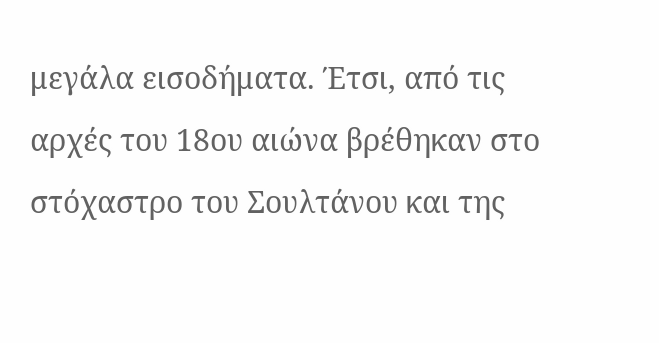μεγάλα εισοδήματα. Έτσι, από τις αρχές του 18ου αιώνα βρέθηκαν στο στόχαστρο του Σουλτάνου και της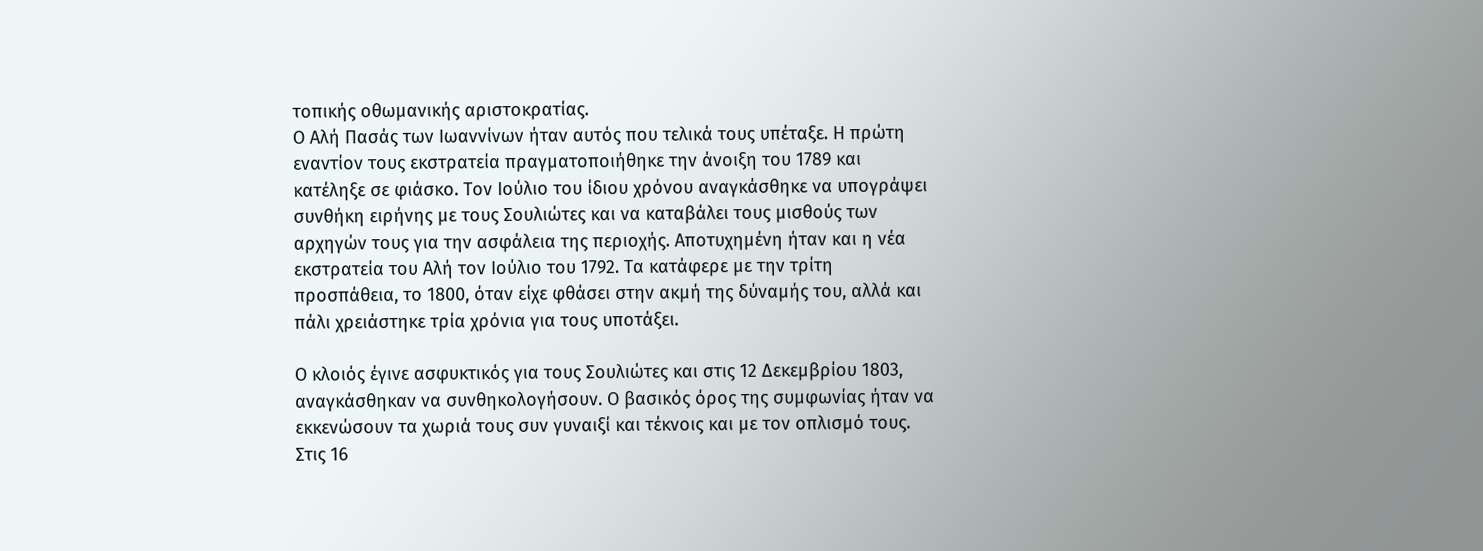τοπικής οθωμανικής αριστοκρατίας.
Ο Αλή Πασάς των Ιωαννίνων ήταν αυτός που τελικά τους υπέταξε. Η πρώτη εναντίον τους εκστρατεία πραγματοποιήθηκε την άνοιξη του 1789 και κατέληξε σε φιάσκο. Τον Ιούλιο του ίδιου χρόνου αναγκάσθηκε να υπογράψει συνθήκη ειρήνης με τους Σουλιώτες και να καταβάλει τους μισθούς των αρχηγών τους για την ασφάλεια της περιοχής. Αποτυχημένη ήταν και η νέα εκστρατεία του Αλή τον Ιούλιο του 1792. Τα κατάφερε με την τρίτη προσπάθεια, το 1800, όταν είχε φθάσει στην ακμή της δύναμής του, αλλά και πάλι χρειάστηκε τρία χρόνια για τους υποτάξει.

Ο κλοιός έγινε ασφυκτικός για τους Σουλιώτες και στις 12 Δεκεμβρίου 1803, αναγκάσθηκαν να συνθηκολογήσουν. Ο βασικός όρος της συμφωνίας ήταν να εκκενώσουν τα χωριά τους συν γυναιξί και τέκνοις και με τον οπλισμό τους. Στις 16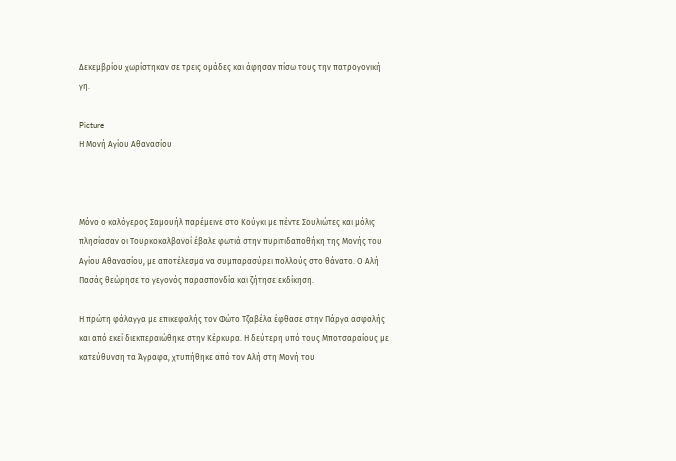Δεκεμβρίου χωρίστηκαν σε τρεις ομάδες και άφησαν πίσω τους την πατρογονική γη.

Picture
Η Μονή Αγίου Αθανασίου



Μόνο ο καλόγερος Σαμουήλ παρέμεινε στο Κούγκι με πέντε Σουλιώτες και μόλις πλησίασαν οι Τουρκοκαλβανοί έβαλε φωτιά στην πυριτιδαποθήκη της Μονής του Αγίου Αθανασίου, με αποτέλεσμα να συμπαρασύρει πολλούς στο θάνατο. Ο Αλή Πασάς θεώρησε το γεγονός παρασπονδία και ζήτησε εκδίκηση.

Η πρώτη φάλαγγα με επικεφαλής τον Φώτο Τζαβέλα έφθασε στην Πάργα ασφαλής και από εκεί διεκπεραιώθηκε στην Κέρκυρα. Η δεύτερη υπό τους Μποτσαραίους με κατεύθυνση τα Άγραφα, χτυπήθηκε από τον Αλή στη Μονή του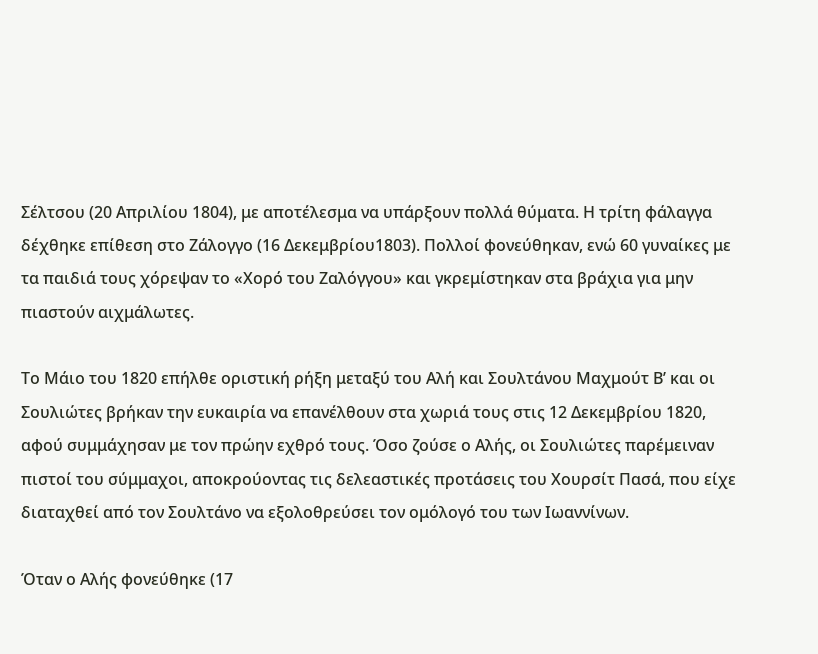Σέλτσου (20 Απριλίου 1804), με αποτέλεσμα να υπάρξουν πολλά θύματα. Η τρίτη φάλαγγα δέχθηκε επίθεση στο Ζάλογγο (16 Δεκεμβρίου1803). Πολλοί φονεύθηκαν, ενώ 60 γυναίκες με τα παιδιά τους χόρεψαν το «Χορό του Ζαλόγγου» και γκρεμίστηκαν στα βράχια για μην πιαστούν αιχμάλωτες.

Το Μάιο του 1820 επήλθε οριστική ρήξη μεταξύ του Αλή και Σουλτάνου Μαχμούτ Β’ και οι Σουλιώτες βρήκαν την ευκαιρία να επανέλθουν στα χωριά τους στις 12 Δεκεμβρίου 1820, αφού συμμάχησαν με τον πρώην εχθρό τους. Όσο ζούσε ο Αλής, οι Σουλιώτες παρέμειναν πιστοί του σύμμαχοι, αποκρούοντας τις δελεαστικές προτάσεις του Χουρσίτ Πασά, που είχε διαταχθεί από τον Σουλτάνο να εξολοθρεύσει τον ομόλογό του των Ιωαννίνων.

Όταν ο Αλής φονεύθηκε (17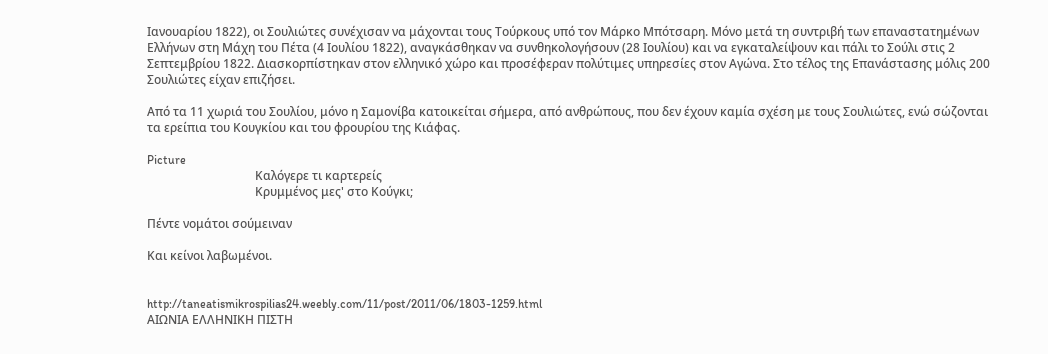Ιανουαρίου 1822), οι Σουλιώτες συνέχισαν να μάχονται τους Τούρκους υπό τον Μάρκο Μπότσαρη. Μόνο μετά τη συντριβή των επαναστατημένων Ελλήνων στη Μάχη του Πέτα (4 Ιουλίου 1822), αναγκάσθηκαν να συνθηκολογήσουν (28 Ιουλίου) και να εγκαταλείψουν και πάλι το Σούλι στις 2 Σεπτεμβρίου 1822. Διασκορπίστηκαν στον ελληνικό χώρο και προσέφεραν πολύτιμες υπηρεσίες στον Αγώνα. Στο τέλος της Επανάστασης μόλις 200 Σουλιώτες είχαν επιζήσει.

Από τα 11 χωριά του Σουλίου, μόνο η Σαμονίβα κατοικείται σήμερα, από ανθρώπους, που δεν έχουν καμία σχέση με τους Σουλιώτες, ενώ σώζονται τα ερείπια του Κουγκίου και του φρουρίου της Κιάφας.

Picture
                                    Καλόγερε τι καρτερείς
                                    Κρυμμένος μες' στο Κούγκι;

Πέντε νομάτοι σούμειναν

Και κείνοι λαβωμένοι.


http://taneatismikrospilias24.weebly.com/11/post/2011/06/1803-1259.html
ΑΙΩΝΙΑ ΕΛΛΗΝΙΚΗ ΠΙΣΤΗ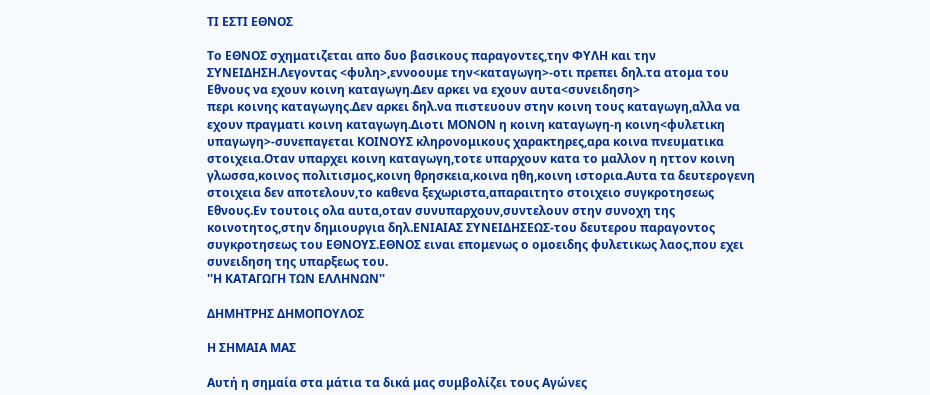ΤΙ ΕΣΤΙ ΕΘΝΟΣ

Το ΕΘΝΟΣ σχηματιζεται απο δυο βασικους παραγοντες,την ΦΥΛΗ και την ΣΥΝΕΙΔΗΣΗ.Λεγοντας <φυλη>,εννοουμε την<καταγωγη>-οτι πρεπει δηλ.τα ατομα του Εθνους να εχουν κοινη καταγωγη.Δεν αρκει να εχουν αυτα<συνειδηση>
περι κοινης καταγωγης.Δεν αρκει δηλ.να πιστευουν στην κοινη τους καταγωγη,αλλα να εχουν πραγματι κοινη καταγωγη.Διοτι ΜΟΝΟΝ η κοινη καταγωγη-η κοινη<φυλετικη υπαγωγη>-συνεπαγεται ΚΟΙΝΟΥΣ κληρονομικους χαρακτηρες,αρα κοινα πνευματικα στοιχεια.Οταν υπαρχει κοινη καταγωγη,τοτε υπαρχουν κατα το μαλλον η ηττον κοινη γλωσσα,κοινος πολιτισμος,κοινη θρησκεια,κοινα ηθη,κοινη ιστορια.Αυτα τα δευτερογενη στοιχεια δεν αποτελουν,το καθενα ξεχωριστα,απαραιτητο στοιχειο συγκροτησεως Εθνους.Εν τουτοις ολα αυτα,οταν συνυπαρχουν,συντελουν στην συνοχη της κοινοτητος,στην δημιουργια δηλ.ΕΝΙΑΙΑΣ ΣΥΝΕΙΔΗΣΕΩΣ-του δευτερου παραγοντος συγκροτησεως του ΕΘΝΟΥΣ.ΕΘΝΟΣ ειναι επομενως ο ομοειδης φυλετικως λαος,που εχει συνειδηση της υπαρξεως του.
''Η ΚΑΤΑΓΩΓΗ ΤΩΝ ΕΛΛΗΝΩΝ''

ΔΗΜΗΤΡΗΣ ΔΗΜΟΠΟΥΛΟΣ

Η ΣΗΜΑΙΑ ΜΑΣ

Αυτή η σημαία στα μάτια τα δικά μας συμβολίζει τους Αγώνες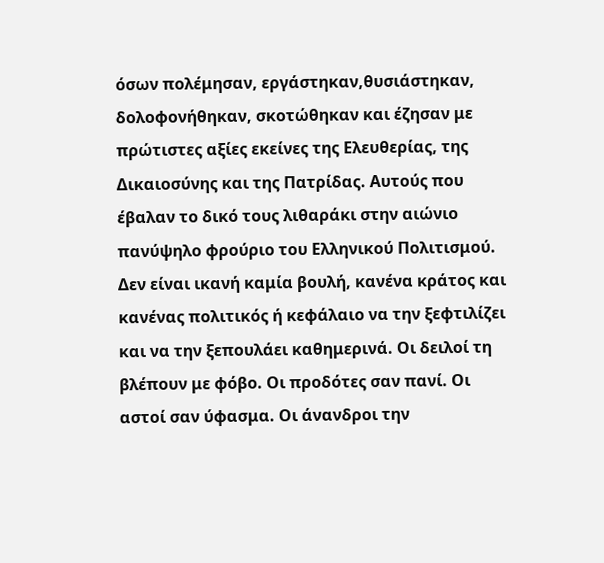όσων πολέμησαν, εργάστηκαν,θυσιάστηκαν, δολοφονήθηκαν, σκοτώθηκαν και έζησαν με πρώτιστες αξίες εκείνες της Ελευθερίας, της Δικαιοσύνης και της Πατρίδας. Αυτούς που έβαλαν το δικό τους λιθαράκι στην αιώνιο πανύψηλο φρούριο του Ελληνικού Πολιτισμού. Δεν είναι ικανή καμία βουλή, κανένα κράτος και κανένας πολιτικός ή κεφάλαιο να την ξεφτιλίζει και να την ξεπουλάει καθημερινά. Οι δειλοί τη βλέπουν με φόβο. Οι προδότες σαν πανί. Οι αστοί σαν ύφασμα. Οι άνανδροι την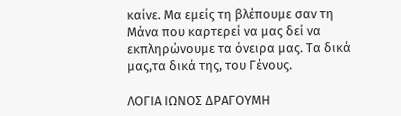καίνε. Μα εμείς τη βλέπουμε σαν τη Μάνα που καρτερεί να μας δεί να εκπληρώνουμε τα όνειρα μας. Τα δικά μας,τα δικά της, του Γένους.

ΛΟΓΙΑ ΙΩΝΟΣ ΔΡΑΓΟΥΜΗ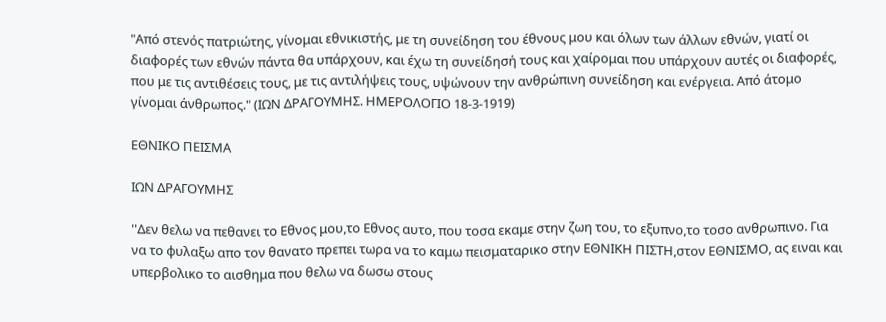"Από στενός πατριώτης, γίνομαι εθνικιστής, με τη συνείδηση του έθνους μου και όλων των άλλων εθνών, γιατί οι διαφορές των εθνών πάντα θα υπάρχουν, και έχω τη συνείδησή τους και χαίρομαι που υπάρχουν αυτές οι διαφορές, που με τις αντιθέσεις τους, με τις αντιλήψεις τους, υψώνουν την ανθρώπινη συνείδηση και ενέργεια. Από άτομο γίνομαι άνθρωπος." (ΙΩΝ ΔΡΑΓΟΥΜΗΣ. ΗΜΕΡΟΛΟΓΙΟ 18-3-1919)

ΕΘΝΙΚΟ ΠΕΙΣΜΑ

ΙΩΝ ΔΡΑΓΟΥΜΗΣ

''Δεν θελω να πεθανει το Εθνος μου,το Εθνος αυτο, που τοσα εκαμε στην ζωη του, το εξυπνο,το τοσο ανθρωπινο. Για να το φυλαξω απο τον θανατο πρεπει τωρα να το καμω πεισματαρικο στην ΕΘΝΙΚΗ ΠΙΣΤΗ,στον ΕΘΝΙΣΜΟ, ας ειναι και υπερβολικο το αισθημα που θελω να δωσω στους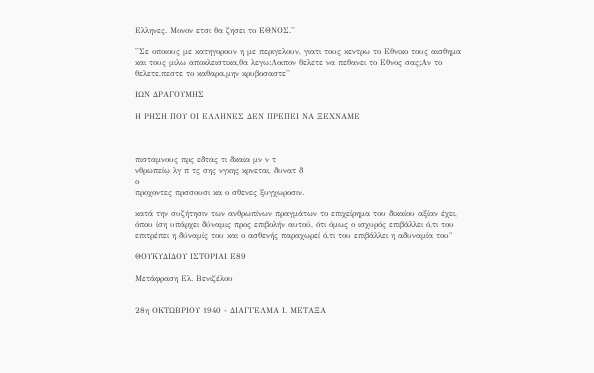Ελληνες. Μονον ετσι θα ζησει το ΕΘΝΟΣ.''

''Σε οποιους με κατηγορουν η με περιγελουν, γιατι τους κεντρω το Εθνικο τους αισθημα και τους μιλω αποκλειστικα,θα λεγω:Λοιπον θελετε να πεθανει το Εθνος σας;Αν το θελετε,πεστε το καθαρα,μην κρυβοσαστε''

ΙΩΝ ΔΡΑΓΟΥΜΗΣ

Η ΡΗΣΗ ΠΟΥ ΟΙ ΕΛΛΗΝΕΣ ΔΕΝ ΠΡΕΠΕΙ ΝΑ ΞΕΧΝΑΜΕ



πισταμνους πρς εδτας τι δκαια μν ν τ
νθρωπείῳ λγ π τς σης νγκης κρνεται, δυνατ δ
ο
προχοντες πρσσουσι κα ο σθενες ξυγχωροσιν.

κατά την συζήτησιν των ανθρωπίνων πραγμάτων το επιχείρημα του δικαίου αξίαν έχει, όπου ίση υπάρχει δύναμις προς επιβολήν αυτού, ότι όμως ο ισχυρός επιβάλλει ό,τι του επιτρέπει η δύναμίς του και ο ασθενής παραχωρεί ό,τι του επιβάλλει η αδυναμία του"

ΘΟΥΚΥΔΙΔΟΥ ΙΣΤΟΡΙΑΙ Ε89

Μετάφραση Ελ. Βενιζέλου


28η ΟΚΤΩΒΡΙΟΥ 1940 - ΔΙΑΓΓΕΛΜΑ Ι. ΜΕΤΑΞΑ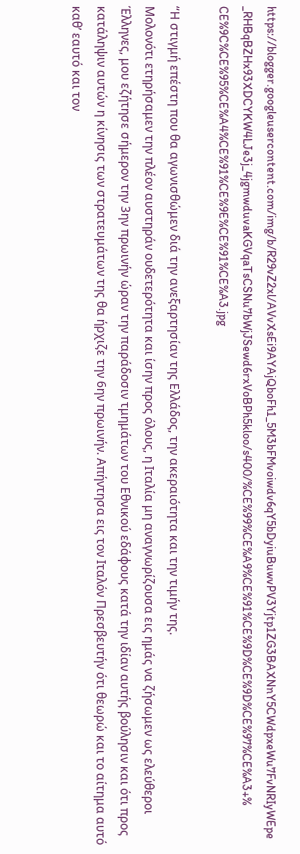https://blogger.googleusercontent.com/img/b/R29vZ2xl/AVvXsEi9AYAjQboFh1_5M3bFMvoiwdv6qY5bDyiuBuwvPV3Yjtp1ZG3BAXNnY5CWdpxeWu7FvNRIyWEpe_RHBqBZHx93XDCYKW4LJe3j_4jgmwduvaKGVqaTsCSNu7bWjJSewd6rxVoBPh5kloo/s400/%CE%99%CE%A9%CE%91%CE%9D%CE%9D%CE%97%CE%A3+%CE%9C%CE%95%CE%A4%CE%91%CE%9E%CE%91%CE%A3.jpg

“Η στιγμή επέστη που θα αγωνισθώμεν διά την ανεξαρτησίαν της Ελλάδος, την ακεραιότητα και την τιμήν της.
Μολονότι ετηρήσαμεν την πλέον αυστηράν ουδετερότητα και ίσην προς όλους, η Ιταλία μη αναγνωρίζουσα εις ημάς να ζήσωμεν ως ελεύθεροι Έλληνες, μου εζήτησε σήμερον την 3ην πρωινήν ώραν την παράδοσιν τμημάτων του Εθνικού εδάφους κατά την ιδίαν αυτής βούλησιν και ότι προς κατάληψιν αυτών η κίνησις των στρατευμάτων της θα ήρχιζε την 6ην πρωινήν. Απήντησα εις τον Ιταλόν Πρεσβευτήν ότι θεωρώ και το αίτημα αυτό καθ’ εαυτό και τον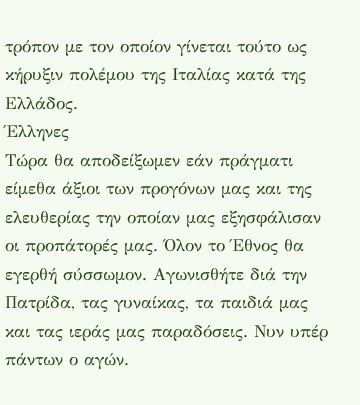τρόπον με τον οποίον γίνεται τούτο ως κήρυξιν πολέμου της Ιταλίας κατά της Ελλάδος.
Έλληνες
Τώρα θα αποδείξωμεν εάν πράγματι είμεθα άξιοι των προγόνων μας και της ελευθερίας την οποίαν μας εξησφάλισαν οι προπάτορές μας. Όλον το Έθνος θα εγερθή σύσσωμον. Αγωνισθήτε διά την Πατρίδα, τας γυναίκας, τα παιδιά μας και τας ιεράς μας παραδόσεις. Νυν υπέρ πάντων ο αγών.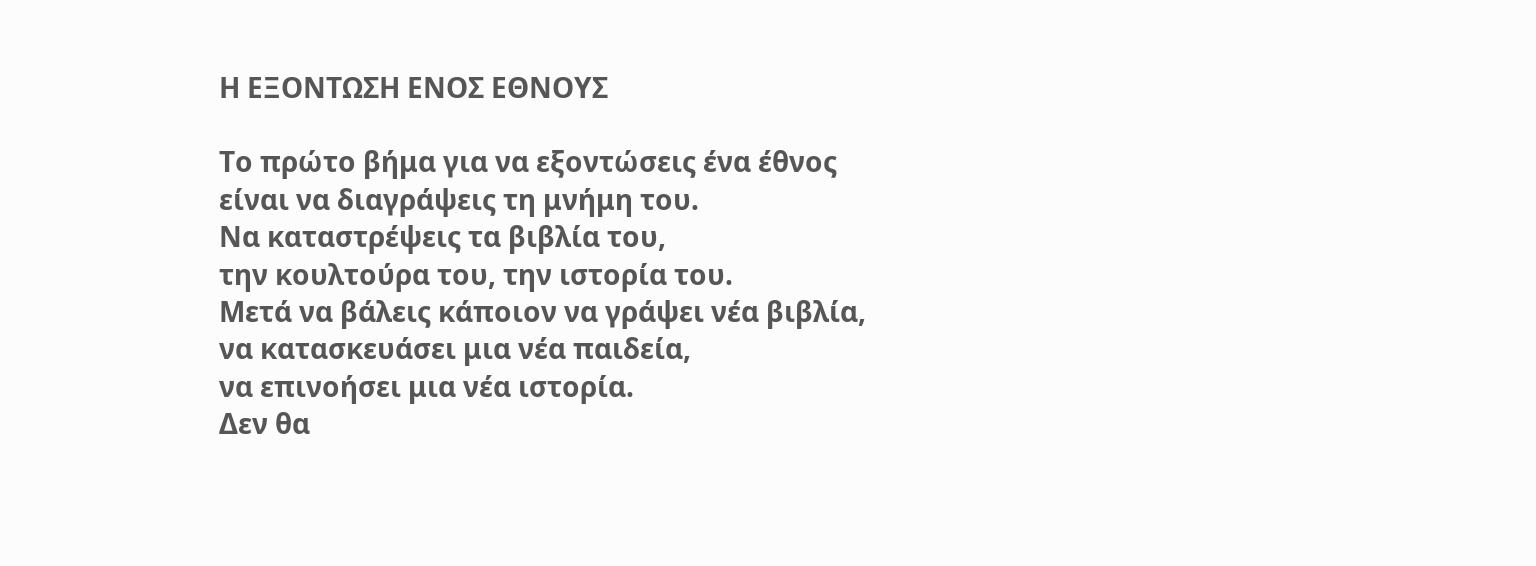Η ΕΞΟΝΤΩΣΗ ΕΝΟΣ ΕΘΝΟΥΣ

Το πρώτο βήμα για να εξοντώσεις ένα έθνος
είναι να διαγράψεις τη μνήμη του.
Να καταστρέψεις τα βιβλία του,
την κουλτούρα του, την ιστορία του.
Μετά να βάλεις κάποιον να γράψει νέα βιβλία,
να κατασκευάσει μια νέα παιδεία,
να επινοήσει μια νέα ιστορία.
Δεν θα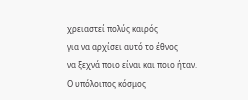χρειαστεί πολύς καιρός
για να αρχίσει αυτό το έθνος
να ξεχνά ποιο είναι και ποιο ήταν.
Ο υπόλοιπος κόσμος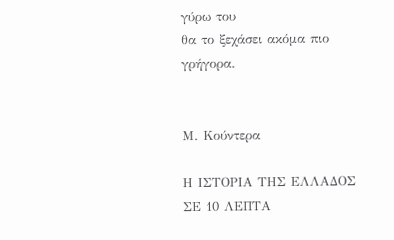γύρω του
θα το ξεχάσει ακόμα πιο γρήγορα.


Μ. Κούντερα

Η ΙΣΤΟΡΙΑ ΤΗΣ ΕΛΛΑΔΟΣ ΣΕ 10 ΛΕΠΤΑ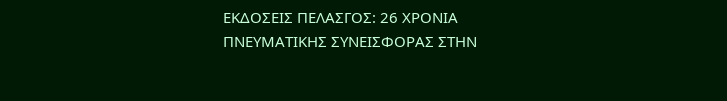ΕΚΔΟΣΕΙΣ ΠΕΛΑΣΓΟΣ: 26 ΧΡΟΝΙΑ ΠΝΕΥΜΑΤΙΚΗΣ ΣΥΝΕΙΣΦΟΡΑΣ ΣΤΗΝ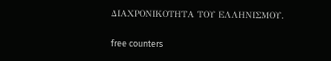ΔΙΑΧΡΟΝΙΚΟΤΗΤΑ ΤΟΥ ΕΛΛΗΝΙΣΜΟΥ.

free counters